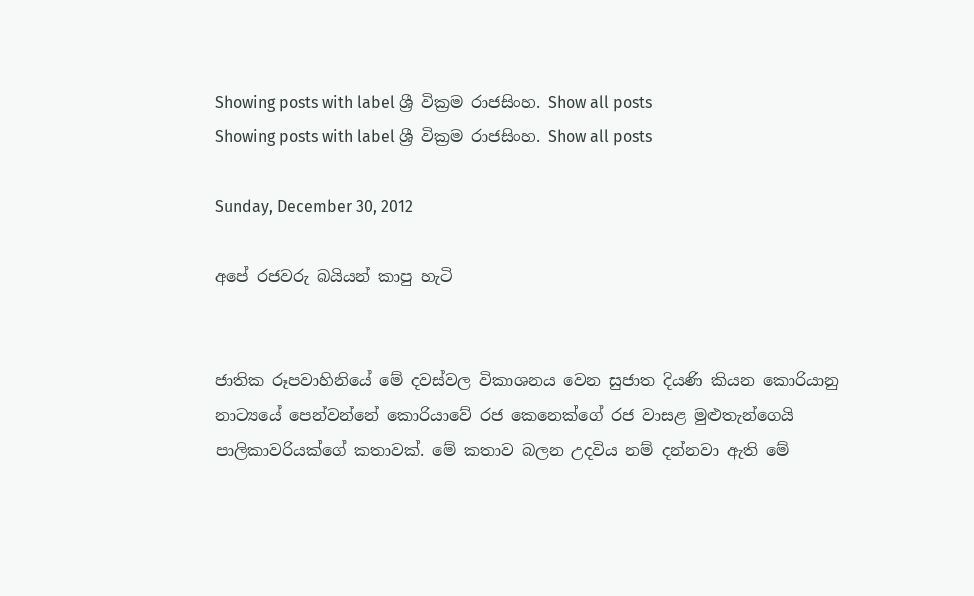Showing posts with label ශ්‍රී වික්‍රම රාජසිංහ. Show all posts
Showing posts with label ශ්‍රී වික්‍රම රාජසිංහ. Show all posts

Sunday, December 30, 2012

අපේ රජවරු බයියන් කාපු හැටි


ජාතික රූපවාහිනියේ මේ දවස්වල විකාශනය වෙන සුජාත දියණි කියන කොරියානු නාට්‍යයේ පෙන්වන්නේ කොරියාවේ රජ කෙනෙක්ගේ රජ වාසළ මුළුතැන්ගෙයි පාලිකාවරියක්ගේ කතාවක්. මේ කතාව බලන උදවිය නම් දන්නවා ඇති මේ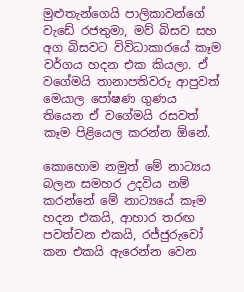මුළුතැන්ගෙයි පාලිකාවන්ගේ වැඩේ රජතුමා, මව් බිසව සහ අග බිසවට විවිධාකාරයේ කෑම වර්ගය හදන එක කියලා. ඒ වගේමයි තානාපතිවරු ආපුවත් මෙයාල පෝෂණ ගුණය තියෙන ඒ වගේමයි රසවත් කෑම පිළියෙල කරන්න ඕනේ.

කොහොම නමුත් මේ නාට්‍යය බලන සමහර උදවිය නම් කරන්නේ මේ නාට්‍යයේ කෑම හදන එකයි, ආහාර තරඟ පවත්වන එකයි, රජ්ජුරුවෝ කන එකයි ඇරෙන්න වෙන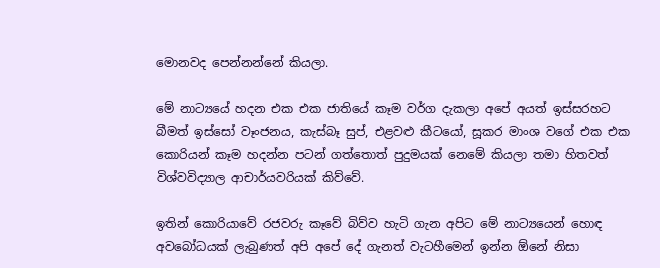මොනවද පෙන්නන්නේ කියලා.

මේ නාට්‍යයේ හදන එක එක ජාතියේ කෑම වර්ග දැකලා අපේ අයත් ඉස්සරහට බීමත් ඉස්සෝ වෑංජනය, කැස්බෑ සුප්, එළවළු කීටයෝ, සූකර මාංශ වගේ එක එක කොරියන් කෑම හදන්න පටන් ගත්තොත් පුදුමයක් නෙමේ කියලා තමා හිතවත් විශ්වවිද්‍යාල ආචාර්යවරියක් කිව්වේ.

ඉතින් කොරියාවේ රජවරු කෑවේ බිව්ව හැටි ගැන අපිට මේ නාට්‍යයෙන් හොඳ අවබෝධයක් ලැබුණත් අපි අපේ දේ ගැනත් වැටහීමෙන් ඉන්න ඕනේ නිසා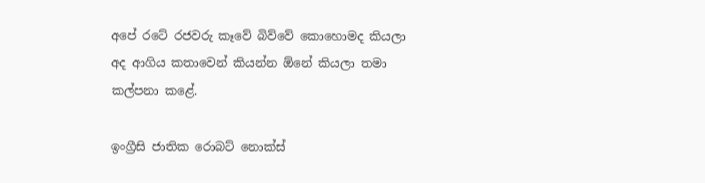අපේ රටේ රජවරු කෑවේ බිව්වේ කොහොමද කියලා අද ආගිය කතාවෙන් කියන්න ඕනේ කියලා තමා කල්පනා කළේ.

ඉංග්‍රීසි ජාතික රොබට් නොක්ස්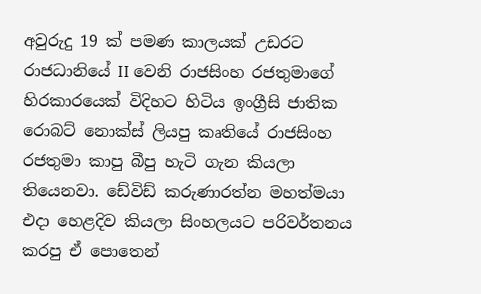අවුරුදු 19 ක් පමණ කාලයක් උඩරට රාජධානියේ II වෙනි රාජසිංහ රජතුමාගේ හිරකාරයෙක් විදිහට හිටිය ඉංග්‍රීසි ජාතික රොබට් නොක්ස් ලියපු කෘතියේ රාජසිංහ රජතුමා කාපු බීපු හැටි ගැන කියලා තියෙනවා. ඩේවිඩ් කරුණාරත්න මහත්මයා එදා හෙළදිව කියලා සිංහලයට පරිවර්තනය කරපු ඒ පොතෙන්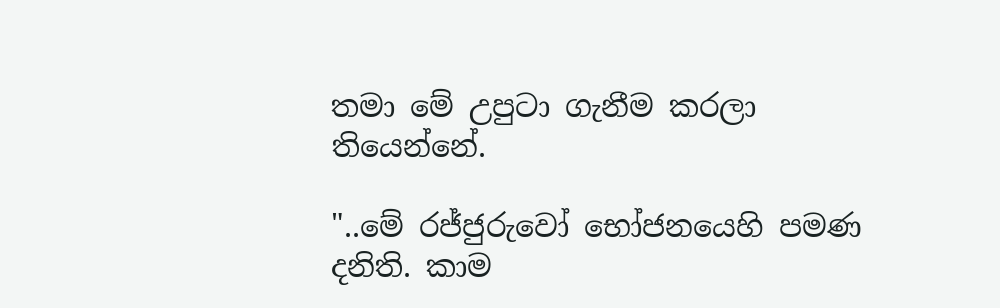තමා මේ උපුටා ගැනීම කරලා තියෙන්නේ.

"..මේ රජ්ජුරුවෝ භෝජනයෙහි පමණ දනිති. කාම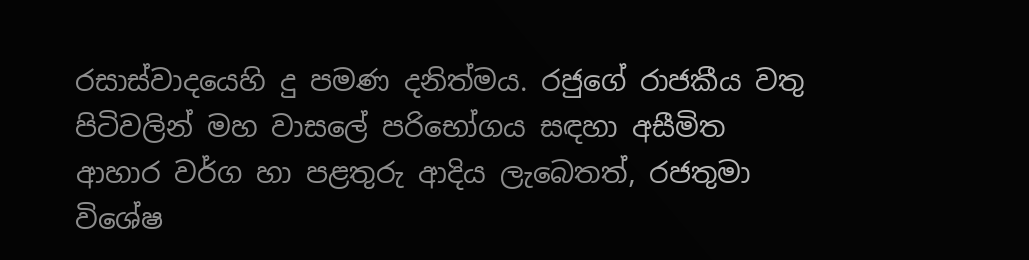රසාස්වාදයෙහි දු පමණ දනිත්මය. රජුගේ රාජකීය වතු පිටිවලින් මහ වාසලේ පරිභෝගය සඳහා අසීමිත ආහාර වර්ග හා පළතුරු ආදිය ලැබෙතත්, රජතුමා විශේෂ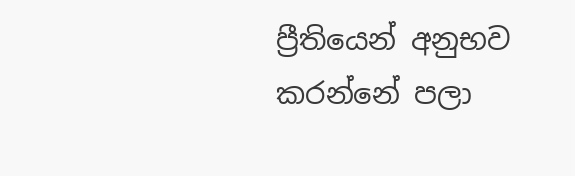ප්‍රීතියෙන් අනුභව කරන්නේ පලා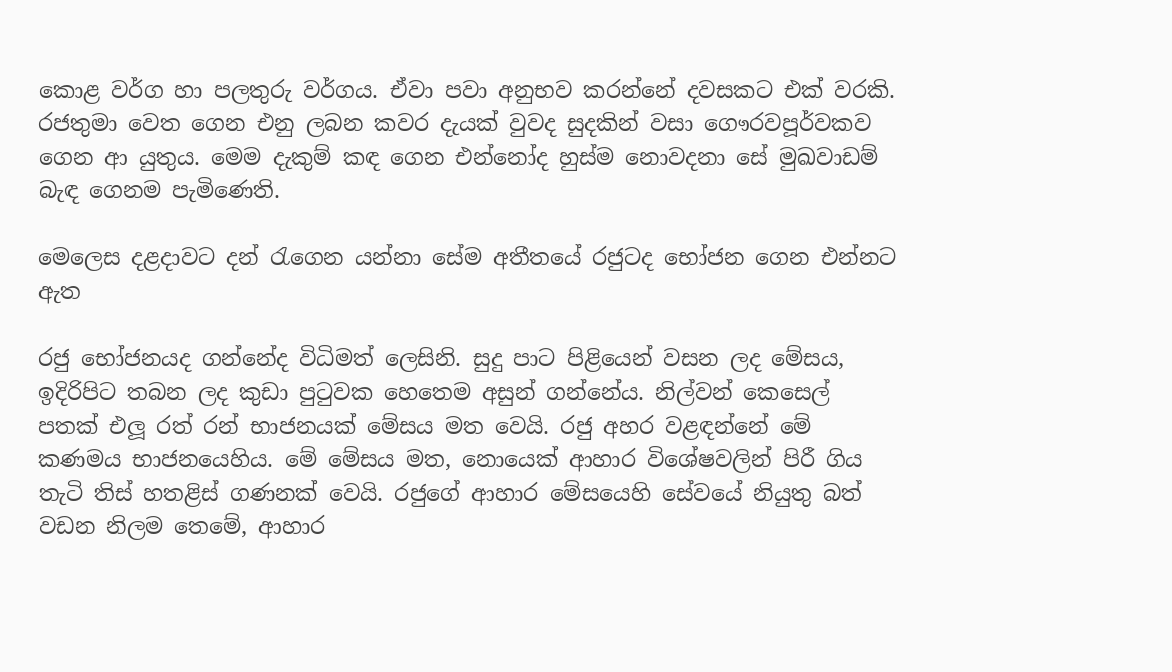කොළ වර්ග හා පලතුරු වර්ගය. ඒවා පවා අනුභව කරන්නේ දවසකට එක් වරකි. රජතුමා වෙත ගෙන එනු ලබන කවර දැයක් වුවද සුදකින් වසා ගෞරවපූර්වකව ගෙන ආ යුතුය. මෙම දැකුම් කඳ ගෙන එන්නෝද හුස්ම නොවදනා සේ මුඛවාඩම් බැඳ ගෙනම පැමිණෙති.

මෙලෙස දළදාවට දන් රැගෙන යන්නා සේම අතීතයේ රජුටද භෝජන ගෙන එන්නට ඇත

රජු භෝජනයද ගන්නේද විධිමත් ලෙසිනි. සුදු පාට පිළියෙන් වසන ලද මේසය, ඉදිරිපිට තබන ලද කුඩා පුටුවක හෙතෙම අසුන් ගන්නේය. නිල්වන් කෙසෙල් පතක් එලූ රත් රන් භාජනයක් මේසය මත වෙයි. රජු අහර වළඳන්නේ මේ කණමය භාජනයෙහිය. මේ මේසය මත, නොයෙක් ආහාර විශේෂවලින් පිරී ගිය තැටි තිස් හතළිස් ගණනක් වෙයි. රජුගේ ආහාර මේසයෙහි සේවයේ නියුතු බත් වඩන නිලම තෙමේ, ආහාර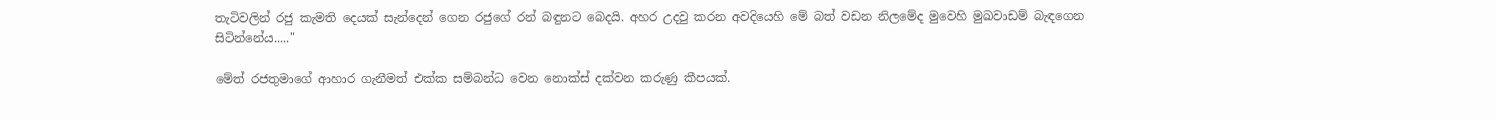තැටිවලින් රජු කැමති දෙයක් සැන්දෙන් ගෙන රජුගේ රන් බඳුනට බෙදයි. අහර උදවු කරන අවදියෙහි මේ බත් වඩන නිලමේද මුවෙහි මුඛවාඩම් බැඳගෙන සිටින්නේය....."

මේත් රජතුමාගේ ආහාර ගැනීමත් එක්ක සම්බන්ධ වෙන නොක්ස් දක්වන කරුණු කීපයක්.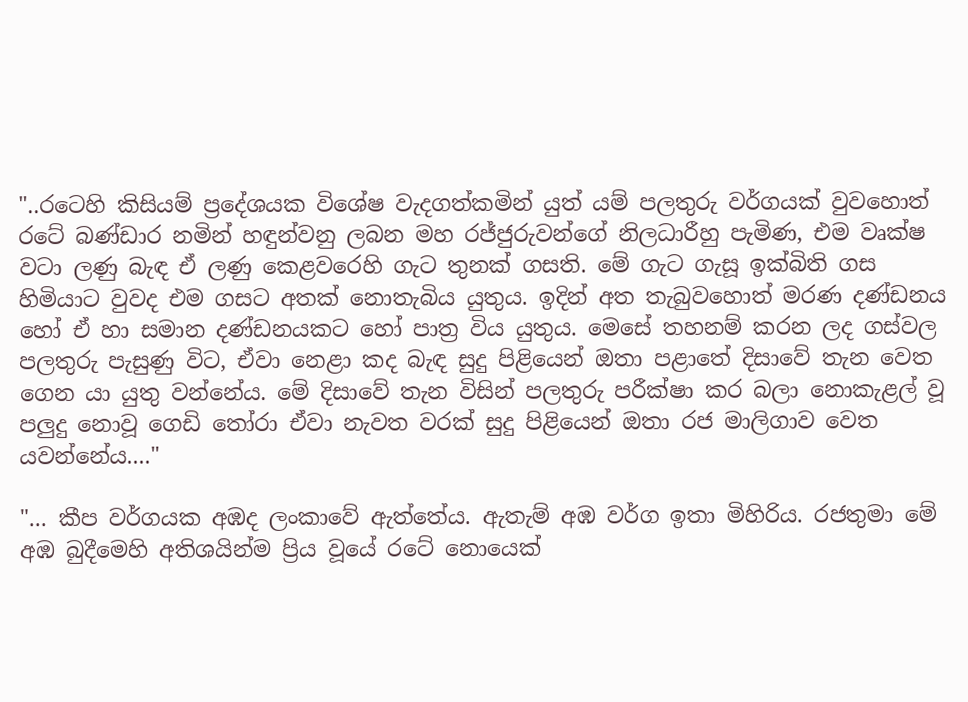"..රටෙහි කිසියම් ප්‍රදේශයක විශේෂ වැදගත්කමින් යුත් යම් පලතුරු වර්ගයක් වුවහොත් රටේ බණ්ඩාර නමින් හඳුන්වනු ලබන මහ රජ්ජුරුවන්ගේ නිලධාරීහු පැමිණ, එම වෘක්ෂ වටා ලණු බැඳ ඒ ලණු කෙළවරෙහි ගැට තුනක් ගසති. මේ ගැට ගැසූ ඉක්බිති ගස හිමියාට වුවද එම ගසට අතක් නොතැබිය යුතුය. ඉදින් අත තැබුවහොත් මරණ දණ්ඩනය හෝ ඒ හා සමාන දණ්ඩනයකට හෝ පාත්‍ර විය යුතුය. මෙසේ තහනම් කරන ලද ගස්වල පලතුරු පැසුණු විට, ඒවා නෙළා කද බැඳ සුදු පිළියෙන් ඔතා පළාතේ දිසාවේ තැන වෙත ගෙන යා යුතු වන්නේය. මේ දිසාවේ තැන විසින් පලතුරු පරීක්ෂා කර බලා නොකැළල් වූ පලුදු නොවූ ගෙඩි තෝරා ඒවා නැවත වරක් සුදු පිළියෙන් ඔතා රජ මාලිගාව වෙත යවන්නේය...."

"... කීප වර්ගයක අඹද ලංකාවේ ඇත්තේය. ඇතැම් අඹ වර්ග ඉතා මිහිරිය. රජතුමා මේ අඹ බුදීමෙහි අතිශයින්ම ප්‍රිය වූයේ රටේ නොයෙක්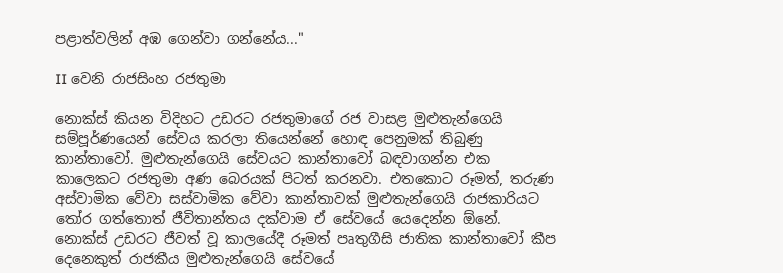පළාත්වලින් අඹ ගෙන්වා ගන්නේය..."

II වෙනි රාජසිංහ රජතුමා

නොක්ස් කියන විදිහට උඩරට රජතුමාගේ රජ වාසළ මුළුතැන්ගෙයි සම්පූර්ණයෙන් සේවය කරලා තියෙන්නේ හොඳ පෙනුමක් තිබුණු කාන්තාවෝ. මුළුතැන්ගෙයි සේවයට කාන්තාවෝ බඳවාගන්න එක කාලෙකට රජතුමා අණ බෙරයක් පිටත් කරනවා. එතකොට රූමත්, තරුණ අස්වාමික වේවා සස්වාමික වේවා කාන්තාවක් මුළුතැන්ගෙයි රාජකාරියට තෝර ගත්තොත් ජීවිතාන්තය දක්වාම ඒ සේවයේ යෙදෙන්න ඕනේ. නොක්ස් උඩරට ජීවත් වූ කාලයේදී රූමත් පෘතුගීසි ජාතික කාන්තාවෝ කීප දෙනෙකුත් රාජකීය මුළුතැන්ගෙයි සේවයේ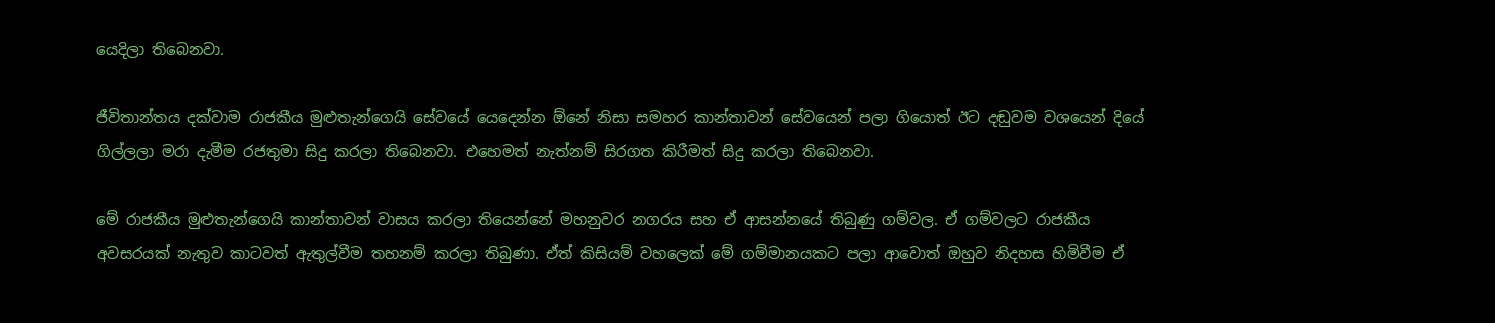යෙදිලා තිබෙනවා.

ජීවිතාන්තය දක්වාම රාජකීය මුළුතැන්ගෙයි සේවයේ යෙදෙන්න ඕනේ නිසා සමහර කාන්තාවන් සේවයෙන් පලා ගියොත් ඊට දඬුවම වශයෙන් දියේ ගිල්ලලා මරා දැමීම රජතුමා සිදු කරලා තිබෙනවා. එහෙමත් නැත්නම් සිරගත කිරීමත් සිදු කරලා තිබෙනවා.

මේ රාජකීය මුළුතැන්ගෙයි කාන්තාවන් වාසය කරලා තියෙන්නේ මහනුවර නගරය සහ ඒ ආසන්නයේ තිබුණු ගම්වල. ඒ ගම්වලට රාජකීය අවසරයක් නැතුව කාටවත් ඇතුල්වීම තහනම් කරලා තිබුණා. ඒත් කිසියම් වහලෙක් මේ ගම්මානයකට පලා ආවොත් ඔහුව නිදහස හිමිවීම ඒ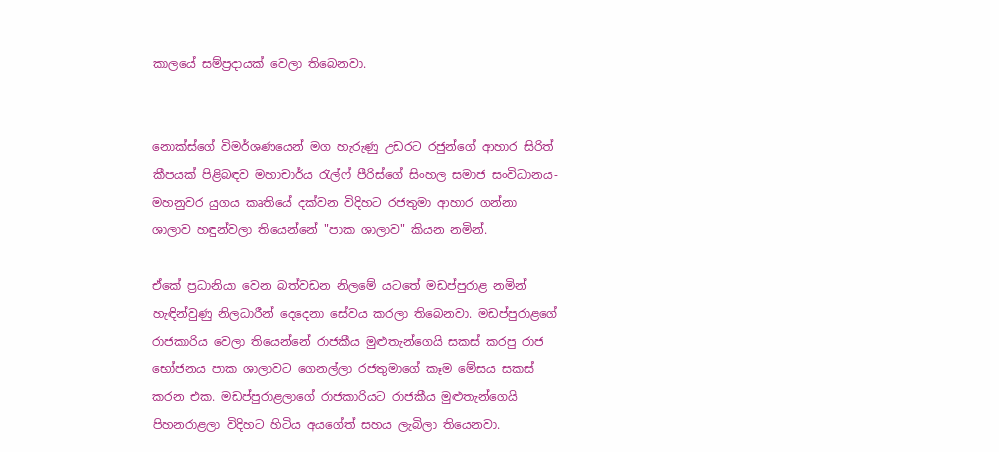කාලයේ සම්ප්‍රදායක් වෙලා තිබෙනවා.


නොක්ස්ගේ විමර්ශණයෙන් මග හැරුණු උඩරට රජුන්ගේ ආහාර සිරිත් කීපයක් පිළිබඳව මහාචාර්ය රැල්ෆ් පීරිස්ගේ සිංහල සමාජ සංවිධානය-මහනුවර යුගය කෘතියේ දක්වන විදිහට රජතුමා ආහාර ගන්නා ශාලාව හඳුන්වලා තියෙන්නේ "පාක ශාලාව" කියන නමින්.

ඒකේ ප්‍රධානියා වෙන බත්වඩන නිලමේ යටතේ මඩප්පුරාළ නමින් හැඳින්වුණු නිලධාරීන් දෙදෙනා සේවය කරලා තිබෙනවා. මඩප්පුරාළගේ රාජකාරිය වෙලා තියෙන්නේ රාජකීය මුළුතැන්ගෙයි සකස් කරපු රාජ භෝජනය පාක ශාලාවට ගෙනල්ලා රජතුමාගේ කෑම මේසය සකස් කරන එක. මඩප්පුරාළලාගේ රාජකාරියට රාජකීය මුළුතැන්ගෙයි පිහනරාළලා විදිහට හිටිය අයගේත් සහය ලැබිලා තියෙනවා.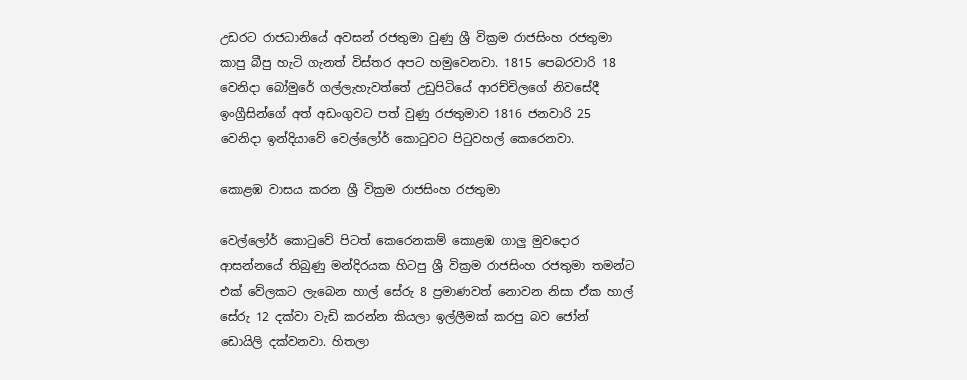උඩරට රාජධානියේ අවසන් රජතුමා වුණු ශ්‍රී වික්‍රම රාජසිංහ රජතුමා කාපු බීපු හැටි ගැනත් විස්තර අපට හමුවෙනවා. 1815 පෙබරවාරි 18 වෙනිදා බෝමුරේ ගල්ලැහැවත්තේ උඩුපිටියේ ආරච්චිලගේ නිවසේදී ඉංග්‍රීසින්ගේ අත් අඩංගුවට පත් වුණු රජතුමාව 1816 ජනවාරි 25 වෙනිදා ඉන්දියාවේ වෙල්ලෝර් කොටුවට පිටුවහල් කෙරෙනවා.

කොළඹ වාසය කරන ශ්‍රී වික්‍රම රාජසිංහ රජතුමා

වෙල්ලෝර් කොටුවේ පිටත් කෙරෙනකම් කොළඹ ගාලු මුවදොර ආසන්නයේ තිබුණු මන්දිරයක හිටපු ශ්‍රී වික්‍රම රාජසිංහ රජතුමා තමන්ට එක් වේලකට ලැබෙන හාල් සේරු 8 ප්‍රමාණවත් නොවන නිසා ඒක හාල් සේරු 12 දක්වා වැඩි කරන්න කියලා ඉල්ලීමක් කරපු බව ජෝන් ඩොයිලි දක්වනවා. හිතලා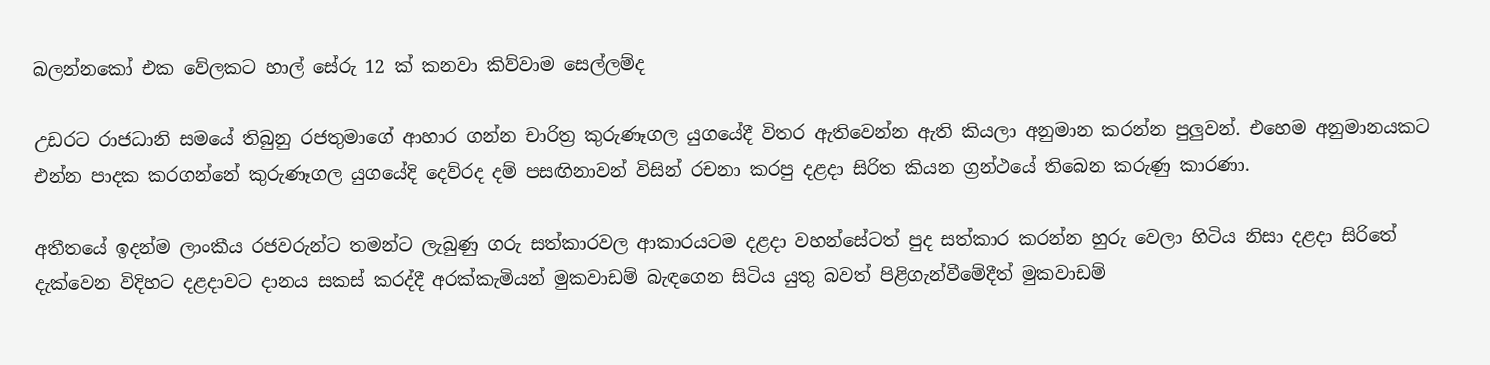බලන්නකෝ එක වේලකට හාල් සේරු 12 ක් කනවා කිව්වාම සෙල්ලම්ද

උඩරට රාජධානි සමයේ තිබුනු රජතුමාගේ ආහාර ගන්න චාරිත්‍ර කුරුණෑගල යුගයේදී විතර ඇතිවෙන්න ඇති කියලා අනුමාන කරන්න පුලුවන්. එහෙම අනුමානයකට එන්න පාදක කරගන්නේ කුරුණෑගල යුගයේදි දෙව්රද දම් පසඟිනාවන් විසින් රචනා කරපු දළදා සිරිත කියන ග්‍රන්ථයේ තිබෙන කරුණු කාරණා.

අතීතයේ ඉදන්ම ලාංකීය රජවරුන්ට තමන්ට ලැබුණු ගරු සත්කාරවල ආකාරයටම දළදා වහන්සේටත් පුද සත්කාර කරන්න හුරු වෙලා හිටිය නිසා දළදා සිරිතේ දැක්වෙන විදිහට දළදාවට දානය සකස් කරද්දී අරක්කැමියන් මුකවාඩම් බැඳගෙන සිටිය යුතු බවත් පිළිගැන්වීමේදීත් මුකවාඩම්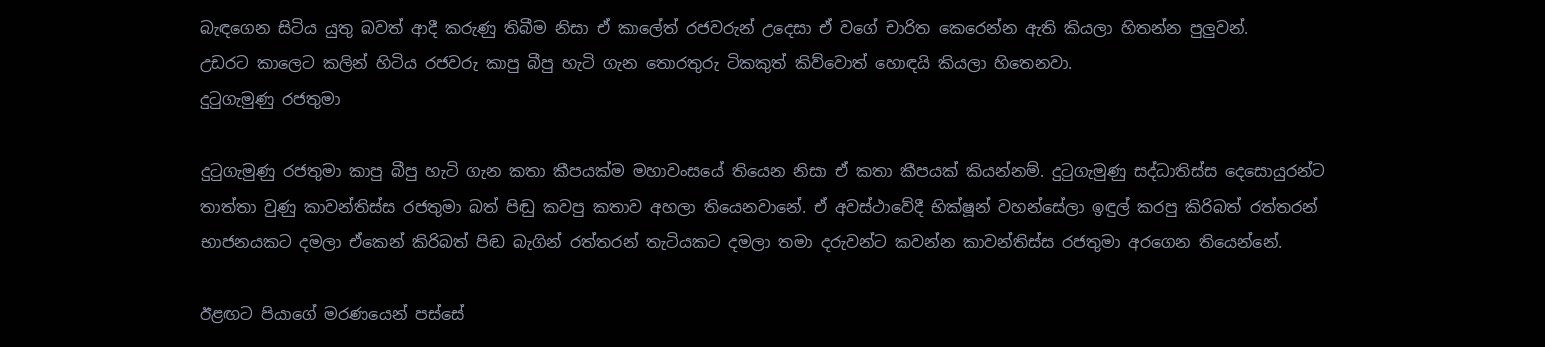බැඳගෙන සිටිය යුතු බවත් ආදී කරුණු තිබීම නිසා ඒ කාලේත් රජවරුන් උදෙසා ඒ වගේ චාරිත කෙරෙන්න ඇති කියලා හිතන්න පුලුවන්.
උඩරට කාලෙට කලින් හිටිය රජවරු කාපු බීපු හැටි ගැන තොරතුරු ටිකකුත් කිව්වොත් හොඳයි කියලා හිතෙනවා.
දුටුගැමුණු රජතුමා

දුටුගැමුණු රජතුමා කාපු බීපු හැටි ගැන කතා කීපයක්ම මහාවංසයේ තියෙන නිසා ඒ කතා කීපයක් කියන්නම්. දුටුගැමුණු සද්ධාතිස්ස දෙසොයුරන්ට තාත්තා වුණු කාවන්තිස්ස රජතුමා බත් පිඬු කවපු කතාව අහලා තියෙනවානේ. ඒ අවස්ථාවේදී භික්ෂූන් වහන්සේලා ඉඳුල් කරපු කිරිබත් රත්තරන් භාජනයකට දමලා ඒකෙන් කිරිබත් පිඬ බැගින් රත්තරන් තැටියකට දමලා තමා දරුවන්ට කවන්න කාවන්තිස්ස රජතුමා අරගෙන තියෙන්නේ.

ඊළඟට පියාගේ මරණයෙන් පස්සේ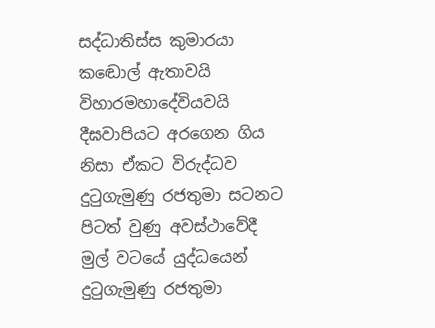සද්ධාතිස්ස කුමාරයා කඬොල් ඇතාවයි විහාරමහාදේවියවයි දීඝවාපියට අරගෙන ගිය නිසා ඒකට විරුද්ධව දුටුගැමුණු රජතුමා සටනට පිටත් වුණු අවස්ථාවේදී මුල් වටයේ යුද්ධයෙන් දුටුගැමුණු රජතුමා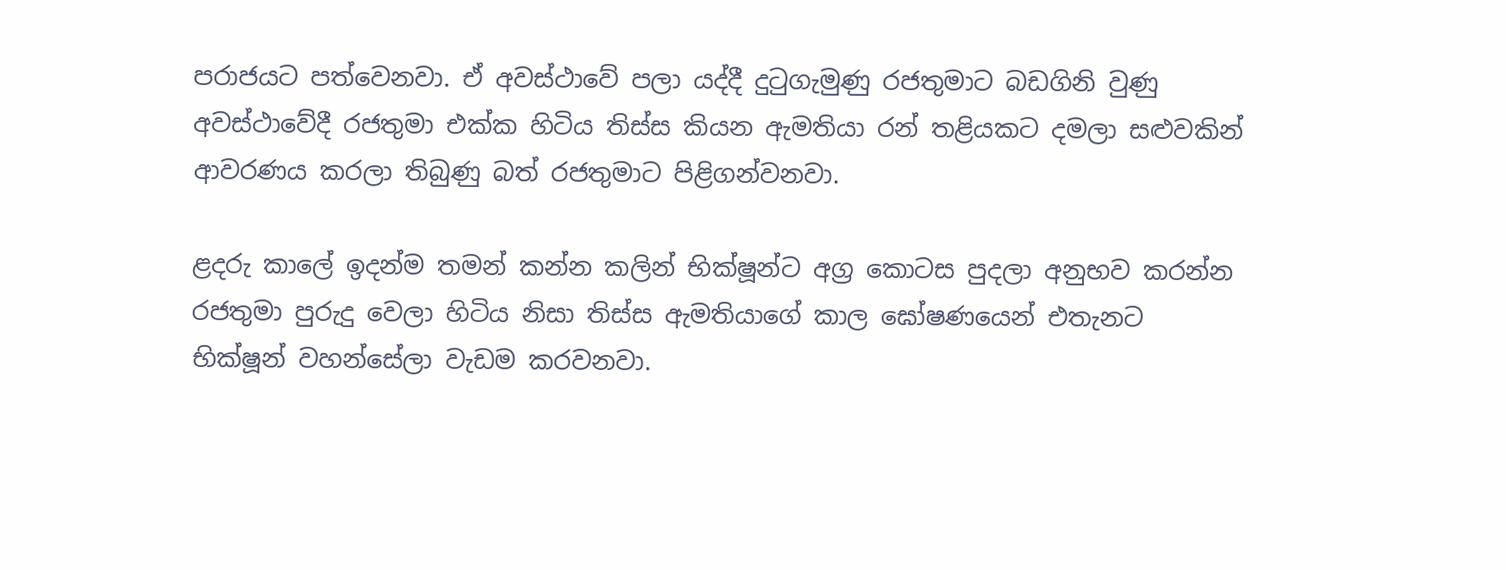පරාජයට පත්වෙනවා. ඒ අවස්ථාවේ පලා යද්දී දුටුගැමුණු රජතුමාට බඩගිනි වුණු අවස්ථාවේදී රජතුමා එක්ක හිටිය තිස්ස කියන ඇමතියා රන් තළියකට දමලා සළුවකින් ආවරණය කරලා තිබුණු බත් රජතුමාට පිළිගන්වනවා.

ළදරු කාලේ ඉදන්ම තමන් කන්න කලින් භික්ෂූන්ට අග්‍ර කොටස පුදලා අනුභව කරන්න රජතුමා පුරුදු වෙලා හිටිය නිසා තිස්ස ඇමතියාගේ කාල ඝෝෂණයෙන් එතැනට භික්ෂූන් වහන්සේලා වැඩම කරවනවා.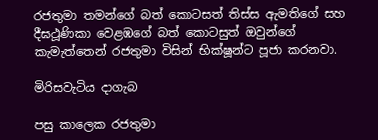රජතුමා තමන්ගේ බත් කොටසත් තිස්ස ඇමතිගේ සහ දීඝථූණිකා වෙළඹගේ බත් කොටසුත් ඔවුන්ගේ කැමැත්තෙන් රජතුමා විසින් භික්ෂූන්ට පූජා කරනවා.

මිරිසවැටිය දාගැබ

පසු කාලෙක රජතුමා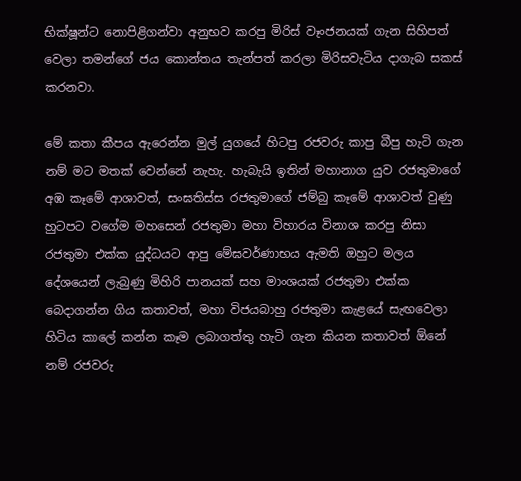භික්ෂූන්ට නොපිළිගන්වා අනුභව කරපු මිරිස් වෑංජනයක් ගැන සිහිපත් වෙලා තමන්ගේ ජය කොන්තය තැන්පත් කරලා මිරිසවැටිය දාගැබ සකස් කරනවා.

මේ කතා කීපය ඇරෙන්න මුල් යුගයේ හිටපු රජවරු කාපු බීපු හැටි ගැන නම් මට මතක් වෙන්නේ නැහැ. හැබැයි ඉතින් මහානාග යුව රජතුමාගේ අඹ කෑමේ ආශාවත්, සංඝතිස්ස රජතුමාගේ ජම්බු කෑමේ ආශාවත් වුණු හුටපට වගේම මහසෙන් රජතුමා මහා විහාරය විනාශ කරපු නිසා රජතුමා එක්ක යුද්ධයට ආපු මේඝවර්ණාභය ඇමති ඔහුට මලය දේශයෙන් ලැබුණු මිහිරි පානයක් සහ මාංශයක් රජතුමා එක්ක බෙදාගන්න ගිය කතාවත්, මහා විජයබාහු රජතුමා කැළයේ සැඟවෙලා හිටිය කාලේ කන්න කෑම ලබාගත්තු හැටි ගැන කියන කතාවත් ඕනේ නම් රජවරු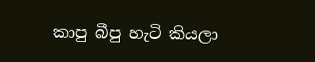කාපු බීපු හැටි කියලා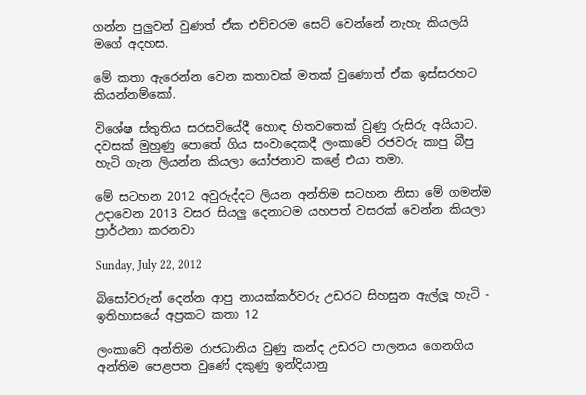ගන්න පුලුවන් වුණත් ඒක එච්චරම සෙට් වෙන්නේ නැහැ කියලයි මගේ අදහස.

මේ කතා ඇරෙන්න වෙන කතාවක් මතක් වුණොත් ඒක ඉස්සරහට කියන්නම්කෝ.

විශේෂ ස්තුතිය සරසවියේදී හොඳ හිතවතෙක් වුණු රුසිරු අයියාට. දවසක් මුහුණු පොතේ ගිය සංවාදෙකදී ලංකාවේ රජවරු කාපු බීපු හැටි ගැන ලියන්න කියලා යෝජනාව කළේ එයා තමා.

මේ සටහන 2012 අවුරුද්දට ලියන අන්තිම සටහන නිසා මේ ගමන්ම උදාවෙන 2013 වසර සියලු දෙනාටම යහපත් වසරක් වෙන්න කියලා ප්‍රාර්ථනා කරනවා

Sunday, July 22, 2012

බිසෝවරුන් දෙන්න ආපු නායක්කර්වරු උඩරට සිහසුන ඇල්ලූ හැටි - ඉතිහාසයේ අප්‍රකට කතා 12

ලංකාවේ අන්තිම රාජධානිය වුණු කන්ද උඩරට පාලනය ගෙනගිය අන්තිම පෙළපත වුණේ දකුණු ඉන්දියානු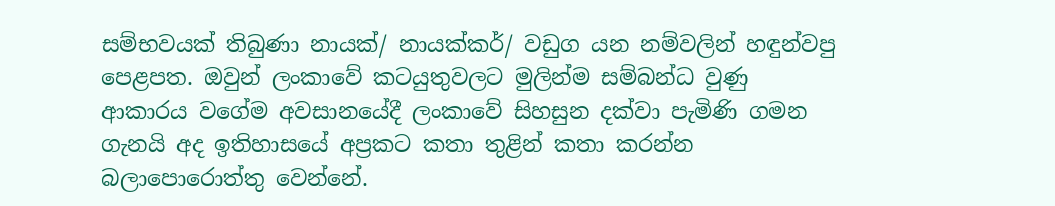සම්භවයක් තිබුණා නායක්/ නායක්කර්/ වඩුග යන නම්වලින් හඳුන්වපු පෙළපත. ඔවුන් ලංකාවේ කටයුතුවලට මුලින්ම සම්බන්ධ වුණු ආකාරය වගේම අවසානයේදී ලංකාවේ සිහසුන දක්වා පැමිණි ගමන ගැනයි අද ඉතිහාසයේ අප්‍රකට කතා තුළින් කතා කරන්න බලාපොරොත්තු වෙන්නේ.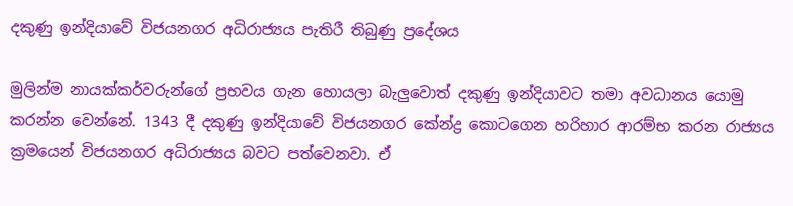දකුණු ඉන්දියාවේ විජයනගර අධිරාජ්‍යය පැතිරී තිබුණු ප්‍රදේශය

මුලින්ම නායක්කර්වරුන්ගේ ප්‍රභවය ගැන හොයලා බැලුවොත් දකුණු ඉන්දියාවට තමා අවධානය යොමු කරන්න වෙන්නේ. 1343 දී දකුණු ඉන්දියාවේ විජයනගර කේන්ද්‍ර කොටගෙන හරිහාර ආරම්භ කරන රාජ්‍යය ක්‍රමයෙන් විජයනගර අධිරාජ්‍යය බවට පත්වෙනවා. ඒ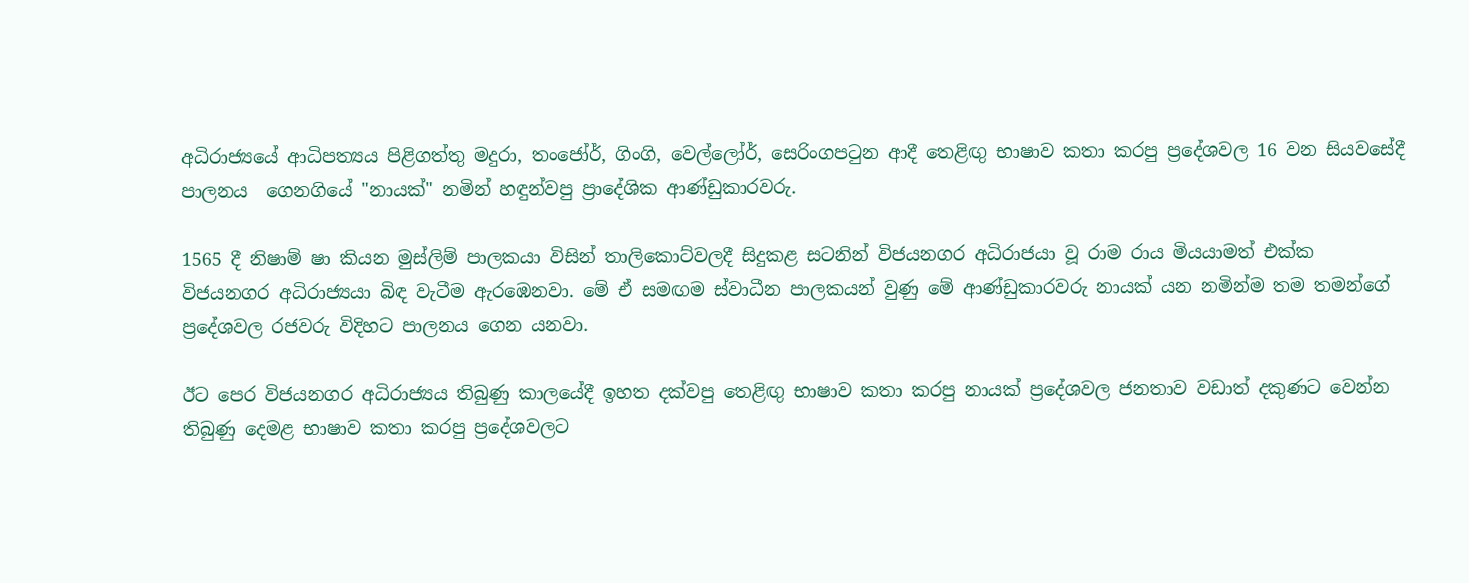අධිරාජ්‍යයේ ආධිපත්‍යය පිළිගත්තු මදුරා, තංජෝර්, ගිංගි, වෙල්ලෝර්, සෙරිංගපටුන ආදී තෙළිඟු භාෂාව කතා කරපු ප්‍රදේශවල 16 වන සියවසේදී පාලනය  ගෙනගියේ "නායක්" නමින් හඳුන්වපු ප්‍රාදේශික ආණ්ඩුකාරවරු.

1565 දී නිෂාම් ෂා කියන මුස්ලිම් පාලකයා විසින් තාලිකොට්වලදී සිදුකළ සටනින් විජයනගර අධිරාජයා වූ රාම රාය මියයාමත් එක්ක විජයනගර අධිරාජ්‍යයා බිඳ වැටීම ඇරඹෙනවා. මේ ඒ සමඟම ස්වාධීන පාලකයන් වුණු මේ ආණ්ඩුකාරවරු නායක් යන නමින්ම තම තමන්ගේ ප්‍රදේශවල රජවරු විදිහට පාලනය ගෙන යනවා.

ඊට පෙර විජයනගර අධිරාජ්‍යය තිබුණු කාලයේදී ඉහත දක්වපු තෙළිඟු භාෂාව කතා කරපු නායක් ප්‍රදේශවල ජනතාව වඩාත් දකුණට වෙන්න තිබුණු දෙමළ භාෂාව කතා කරපු ප්‍රදේශවලට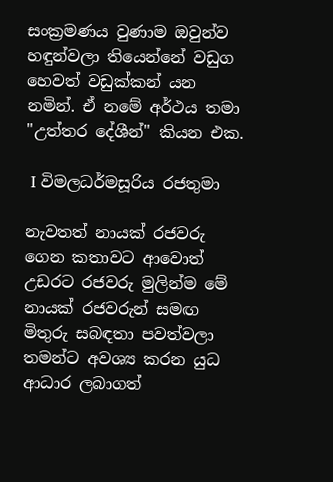සංක්‍රමණය වුණාම ඔවුන්ව හඳුන්වලා තියෙන්නේ වඩුග හෙවත් වඩුක්කන් යන නමින්. ඒ නමේ අර්ථය තමා "උත්තර දේශීන්" කියන එක.

 I විමලධර්මසූරිය රජතුමා

නැවතත් නායක් රජවරු ගෙන කතාවට ආවොත් උඩරට රජවරු මුලින්ම මේ නායක් රජවරුන් සමඟ මිතුරු සබඳතා පවත්වලා තමන්ට අවශ්‍ය කරන යුධ ආධාර ලබාගත්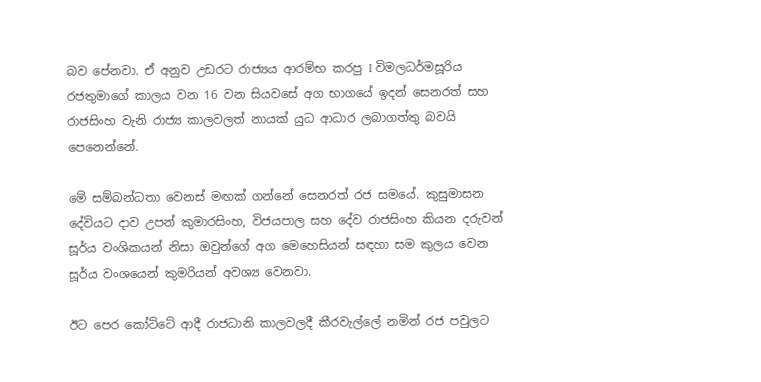බව පේනවා. ඒ අනුව උඩරට රාජ්‍යය ආරම්භ කරපු I විමලධර්මසූරිය රජතුමාගේ කාලය වන 16 වන සියවසේ අග භාගයේ ඉදන් සෙනරත් සහ රාජසිංහ වැනි රාජ්‍ය කාලවලත් නායක් යුධ ආධාර ලබාගත්තු බවයි පෙනෙන්නේ.

මේ සම්බන්ධතා වෙනස් මඟක් ගන්නේ සෙනරත් රජ සමයේ. කුසුමාසන දේවියට දාව උපන් කුමාරසිංහ, විජයපාල සහ දේව රාජසිංහ කියන දරුවන් සූර්ය වංශිකයන් නිසා ඔවුන්ගේ අග මෙහෙසියන් සඳහා සම කුලය වෙන සූර්ය වංශයෙන් කුමරියන් අවශ්‍ය වෙනවා.

ඊට පෙර කෝට්ටේ ආදී රාජධානි කාලවලදී කීරවැල්ලේ නමින් රජ පවුලට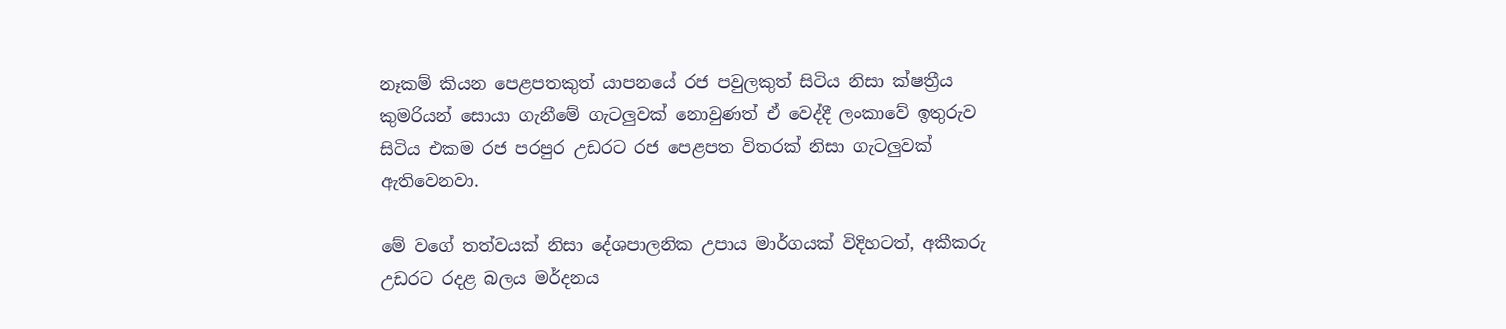නෑකම් කියන පෙළපතකුත් යාපනයේ රජ පවුලකුත් සිටිය නිසා ක්ෂත්‍රීය කුමරියන් සොයා ගැනීමේ ගැටලුවක් නොවුණත් ඒ වෙද්දී ලංකාවේ ඉතුරුව සිටිය එකම රජ පරපුර උඩරට රජ පෙළපත විතරක් නිසා ගැටලුවක් ඇතිවෙනවා.

මේ වගේ තත්වයක් නිසා දේශපාලනික උපාය මාර්ගයක් විදිහටත්, අකීකරු උඩරට රදළ බලය මර්දනය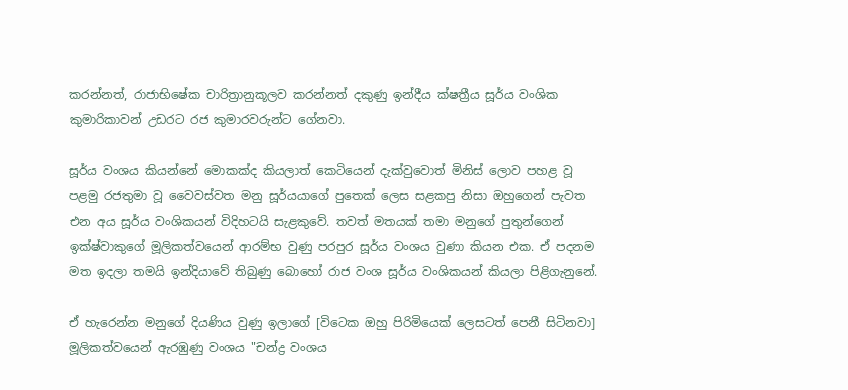කරන්නත්, රාජාභිෂේක චාරිත්‍රානුකූලව කරන්නත් දකුණු ඉන්දීය ක්ෂත්‍රීය සූර්ය වංශික කුමාරිකාවන් උඩරට රජ කුමාරවරුන්ට ගේනවා.

සූර්ය වංශය කියන්නේ මොකක්ද කියලාත් කෙටියෙන් දැක්වුවොත් මිනිස් ලොව පහළ වූ පළමු රජතුමා වූ වෛවස්වත මනු සූර්යයාගේ පුතෙක් ලෙස සළකපු නිසා ඔහුගෙන් පැවත එන අය සූර්ය වංශිකයන් විදිහටයි සැළකුවේ. තවත් මතයක් තමා මනුගේ පුතුන්ගෙන් ඉක්ෂ්වාකුගේ මූලිකත්වයෙන් ආරම්භ වුණු පරපුර සූර්ය වංශය වුණා කියන එක. ඒ පදනම මත ඉදලා තමයි ඉන්දියාවේ තිබුණු බොහෝ රාජ වංශ සූර්ය වංශිකයන් කියලා පිළිගැනුනේ.

ඒ හැරෙන්න මනුගේ දියණිය වුණු ඉලාගේ [විටෙක ඔහු පිරිමියෙක් ලෙසටත් පෙනී සිටිනවා] මූලිකත්වයෙන් ඇරඹුණු වංශය "චන්ද්‍ර වංශය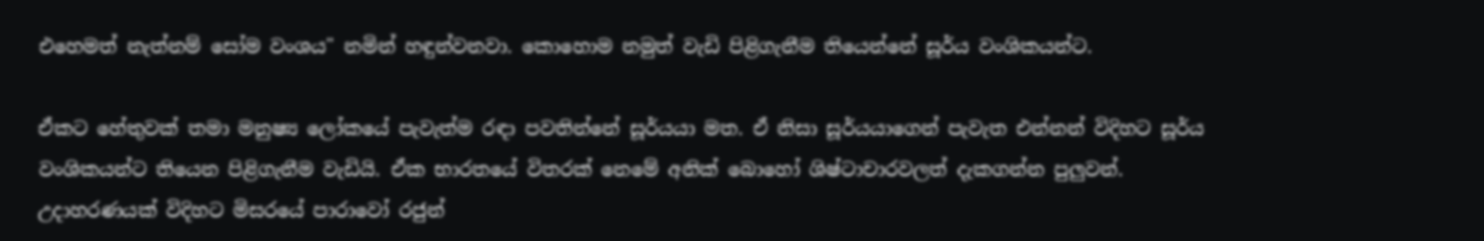එහෙමත් නැත්නම් සෝම වංශය" නමින් හඳුන්වනවා. කොහොම නමුත් වැඩි පිළිගැනීම තියෙන්නේ සූර්ය වංශිකයන්ට.

ඒකට හේතුවක් තමා මනුෂ්‍ය ලෝකයේ පැවැත්ම රඳා පවතින්නේ සූර්යයා මත. ඒ නිසා සූර්යයාගෙන් පැවැත එන්නන් විදිහට සූර්ය වංශිකයන්ට තියෙන පිළිගැනීම වැඩියි. ඒක භාරතයේ විතරක් නෙමේ අනික් බොහෝ ශිෂ්ටාචාරවලත් දැකගන්න පුලුවන්. උදාහරණයක් විදිහට මිසරයේ පාරාවෝ රජුන්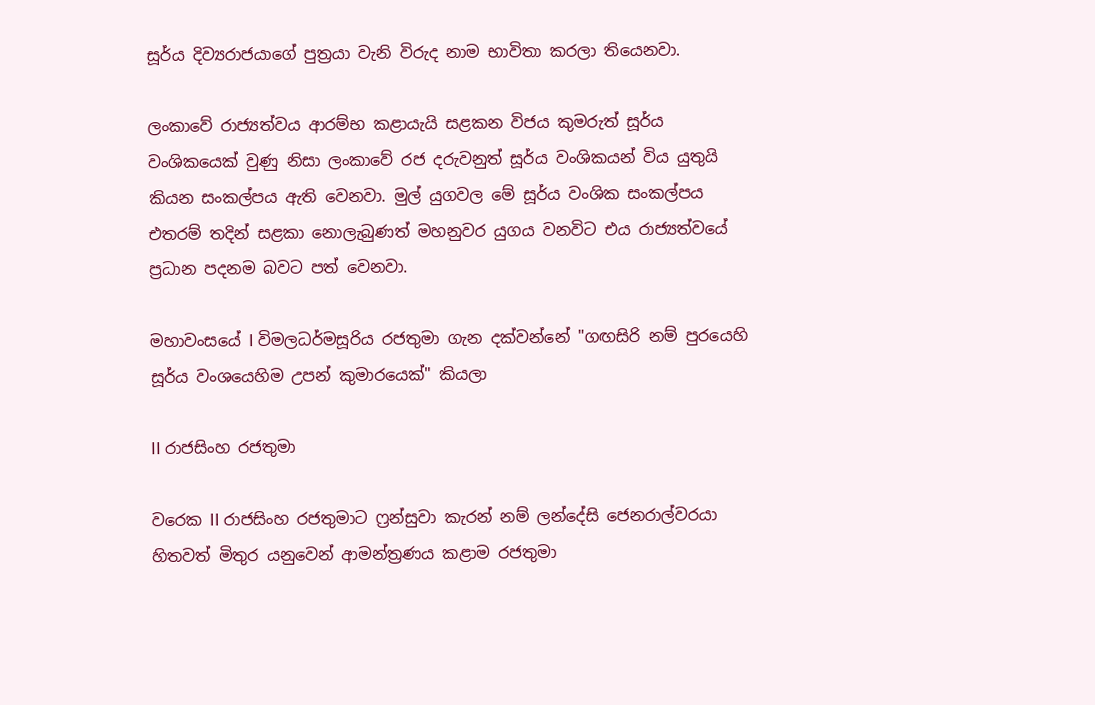සූර්ය දිව්‍යරාජයාගේ පුත්‍රයා වැනි විරුද නාම භාවිතා කරලා තියෙනවා.

ලංකාවේ රාජ්‍යත්වය ආරම්භ කළායැයි සළකන විජය කුමරුත් සූර්ය වංශිකයෙක් වුණු නිසා ලංකාවේ රජ දරුවනුත් සූර්ය වංශිකයන් විය යුතුයි කියන සංකල්පය ඇති වෙනවා. මුල් යුගවල මේ සූර්ය වංශික සංකල්පය එතරම් තදින් සළකා නොලැබුණත් මහනුවර යුගය වනවිට එය රාජ්‍යත්වයේ ප්‍රධාන පදනම බවට පත් වෙනවා.

මහාවංසයේ I විමලධර්මසූරිය රජතුමා ගැන දක්වන්නේ "ගඟසිරි නම් පුරයෙහි සූර්ය වංශයෙහිම උපන් කුමාරයෙක්" කියලා

II රාජසිංහ රජතුමා

වරෙක II රාජසිංහ රජතුමාට ෆ්‍රන්සුවා කැරන් නම් ලන්දේසි ජෙනරාල්වරයා හිතවත් මිතුර යනුවෙන් ආමන්ත්‍රණය කළාම රජතුමා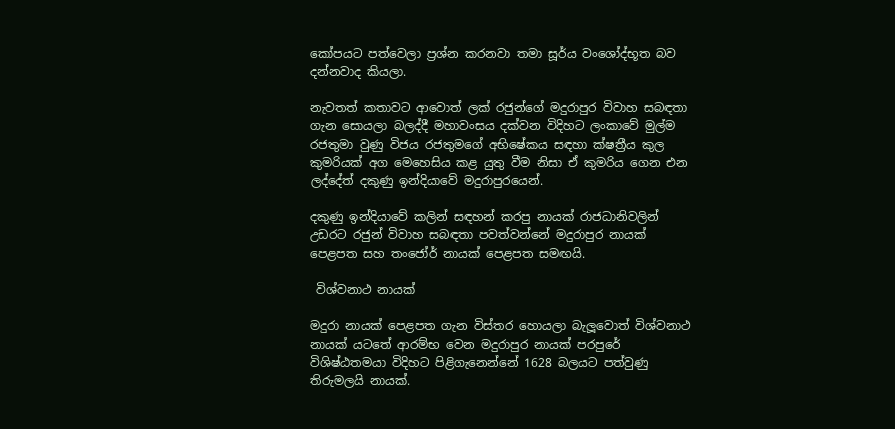කෝපයට පත්වෙලා ප්‍රශ්න කරනවා තමා සූර්ය වංශෝද්භූත බව දන්නවාද කියලා.

නැවතත් කතාවට ආවොත් ලක් රජුන්ගේ මදුරාපුර විවාහ සබඳතා ගැන සොයලා බලද්දී මහාවංසය දක්වන විදිහට ලංකාවේ මුල්ම රජතුමා වුණු විජය රජතුමගේ අභිෂේකය සඳහා ක්ෂත්‍රීය කුල කුමරියක් අග මෙහෙසිය කළ යුතු වීම නිසා ඒ කුමරිය ගෙන එන ලද්දේත් දකුණු ඉන්දියාවේ මදුරාපුරයෙන්.

දකුණු ඉන්දියාවේ කලින් සඳහන් කරපු නායක් රාජධානිවලින් උඩරට රජුන් විවාහ සබඳතා පවත්වන්නේ මදුරාපුර නායක් පෙළපත සහ තංජෝර් නායක් පෙළපත සමඟයි.

 විශ්වනාථ නායක්

මදුරා නායක් පෙළපත ගැන විස්තර හොයලා බැලූවොත් විශ්වනාථ නායක් යටතේ ආරම්භ වෙන මදුරාපුර නායක් පරපුරේ විශිෂ්ඨතමයා විදිහට පිළිගැනෙන්නේ 1628 බලයට පත්වුණු තිරුමලයි නායක්.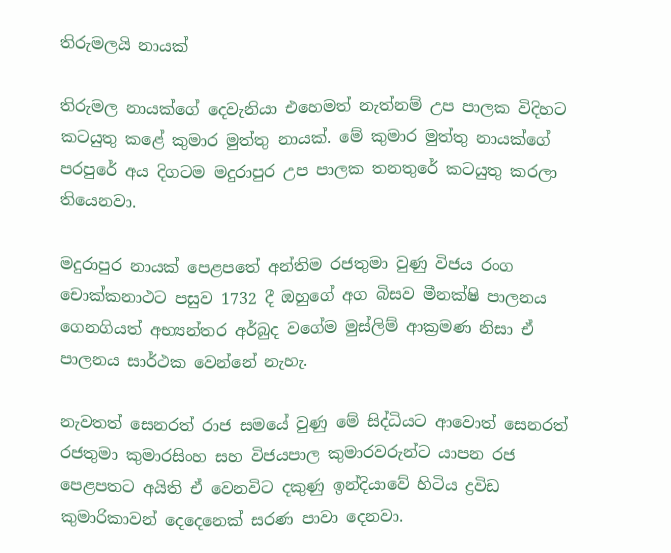තිරුමලයි නායක්

තිරුමල නායක්ගේ දෙවැනියා එහෙමත් නැත්නම් උප පාලක විදිහට කටයුතු කළේ කුමාර මුත්තු නායක්. මේ කුමාර මුත්තු නායක්ගේ පරපුරේ අය දිගටම මදුරාපුර උප පාලක තනතුරේ කටයුතු කරලා තියෙනවා.

මදුරාපුර නායක් පෙළපතේ අන්තිම රජතුමා වුණු විජය රංග චොක්කනාථට පසුව 1732 දී ඔහුගේ අග බිසව මීනක්ෂි පාලනය ගෙනගියත් අභ්‍යන්තර අර්බුද වගේම මුස්ලිම් ආක්‍රමණ නිසා ඒ පාලනය සාර්ථක වෙන්නේ නැහැ.

නැවතත් සෙනරත් රාජ සමයේ වුණු මේ සිද්ධියට ආවොත් සෙනරත් රජතුමා කුමාරසිංහ සහ විජයපාල කුමාරවරුන්ට යාපන රජ පෙළපතට අයිති ඒ වෙනවිට දකුණු ඉන්දියාවේ හිටිය ද්‍රවිඩ කුමාරිකාවන් දෙදෙනෙක් සරණ පාවා දෙනවා.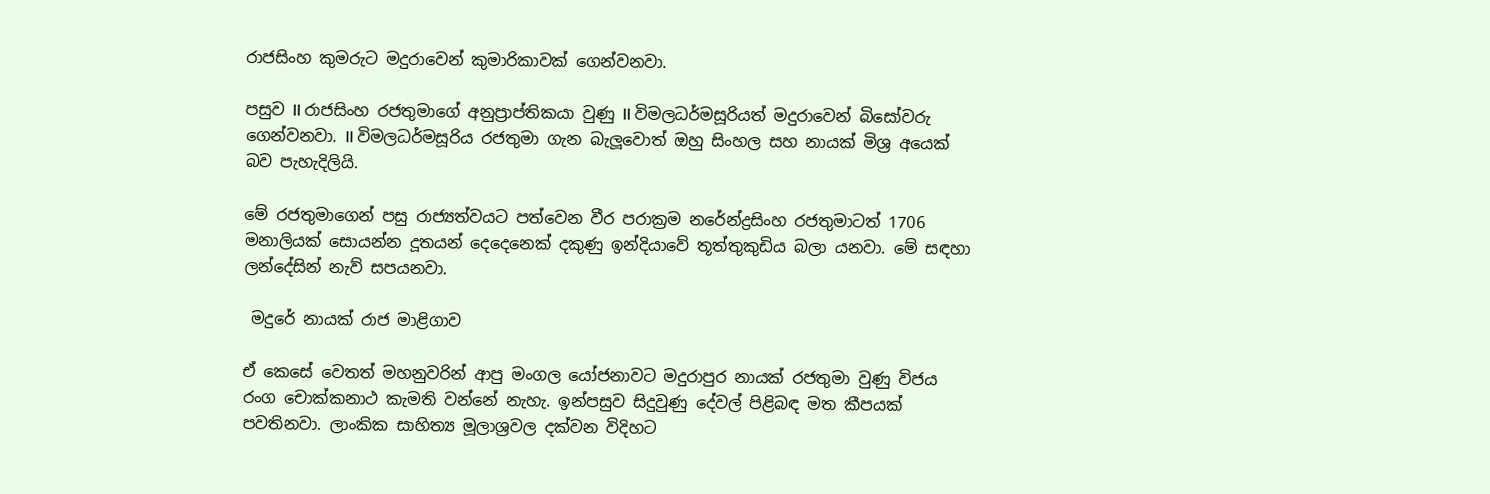රාජසිංහ කුමරුට මදුරාවෙන් කුමාරිකාවක් ගෙන්වනවා.

පසුව II රාජසිංහ රජතුමාගේ අනුප්‍රාප්තිකයා වුණු II විමලධර්මසූරියත් මදුරාවෙන් බිසෝවරු ගෙන්වනවා. II විමලධර්මසූරිය රජතුමා ගැන බැලූවොත් ඔහු සිංහල සහ නායක් මිශ්‍ර අයෙක් බව පැහැදිලියි.

මේ රජතුමාගෙන් පසු රාජ්‍යත්වයට පත්වෙන වීර පරාක්‍රම නරේන්ද්‍රසිංහ රජතුමාටත් 1706 මනාලියක් සොයන්න දූතයන් දෙදෙනෙක් දකුණු ඉන්දියාවේ තූත්තුකුඩිය බලා යනවා. මේ සඳහා ලන්දේසින් නැව් සපයනවා.

 මදුරේ නායක් රාජ මාළිගාව

ඒ කෙසේ වෙතත් මහනුවරින් ආපු මංගල යෝජනාවට මදුරාපුර නායක් රජතුමා වුණු විජය රංග චොක්කනාථ කැමති වන්නේ නැහැ. ඉන්පසුව සිදුවුණු දේවල් පිළිබඳ මත කීපයක් පවතිනවා. ලාංකික සාහිත්‍ය මූලාශ්‍රවල දක්වන විදිහට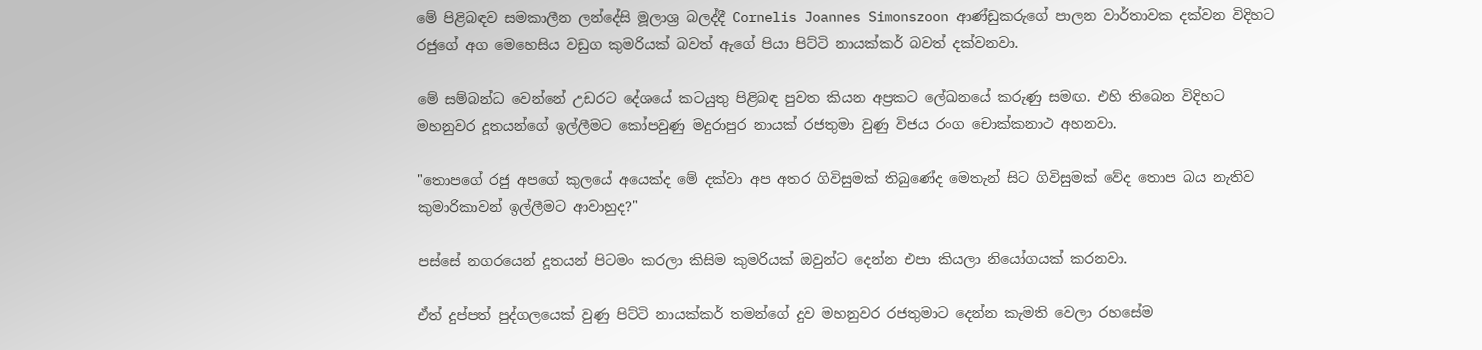මේ පිළිබඳව සමකාලීන ලන්දේසි මූලාශ්‍ර බලද්දී Cornelis Joannes Simonszoon ආණ්ඩුකරුගේ පාලන වාර්තාවක දක්වන විදිහට රජුගේ අග මෙහෙසිය වඩුග කුමරියක් බවත් ඇගේ පියා පිට්ටි නායක්කර් බවත් දක්වනවා.

මේ සම්බන්ධ වෙන්නේ උඩරට දේශයේ කටයුතු පිළිබඳ පුවත කියන අප්‍රකට ලේඛනයේ කරුණු සමඟ. එහි තිබෙන විදිහට මහනුවර දූතයන්ගේ ඉල්ලීමට කෝපවුණු මදුරාපුර නායක් රජතුමා වුණු විජය රංග චොක්කනාථ අහනවා.

"තොපගේ රජු අපගේ කුලයේ අයෙක්ද මේ දක්වා අප අතර ගිවිසුමක් තිබුණේද මෙතැන් සිට ගිවිසුමක් වේද තොප බය නැතිව කුමාරිකාවන් ඉල්ලීමට ආවාහුද?"

පස්සේ නගරයෙන් දූතයන් පිටමං කරලා කිසිම කුමරියක් ඔවුන්ට දෙන්න එපා කියලා නියෝගයක් කරනවා.

ඒත් දුප්පත් පුද්ගලයෙක් වුණු පිට්ටි නායක්කර් තමන්ගේ දුව මහනුවර රජතුමාට දෙන්න කැමති වෙලා රහසේම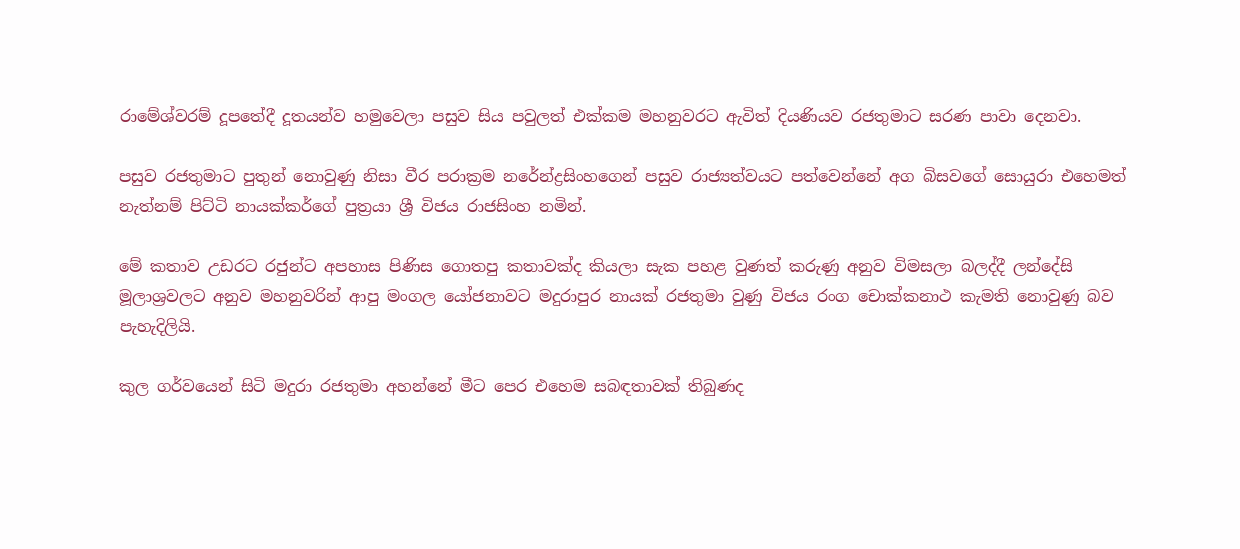රාමේශ්වරම් දූපතේදී දූතයන්ව හමුවෙලා පසුව සිය පවුලත් එක්කම මහනුවරට ඇවිත් දියණියව රජතුමාට සරණ පාවා දෙනවා.

පසුව රජතුමාට පුතුන් නොවුණු නිසා වීර පරාක්‍රම නරේන්ද්‍රසිංහගෙන් පසුව රාජ්‍යත්වයට පත්වෙන්නේ අග බිසවගේ සොයුරා එහෙමත් නැත්නම් පිට්ටි නායක්කර්ගේ පුත්‍රයා ශ්‍රී විජය රාජසිංහ නමින්.

මේ කතාව උඩරට රජුන්ට අපහාස පිණිස ගොතපු කතාවක්ද කියලා සැක පහළ වුණත් කරුණු අනුව විමසලා බලද්දී ලන්දේසි මූලාශ්‍රවලට අනුව මහනුවරින් ආපු මංගල යෝජනාවට මදුරාපුර නායක් රජතුමා වුණු විජය රංග චොක්කනාථ කැමති නොවුණු බව පැහැදිලියි.

කුල ගර්වයෙන් සිටි මදුරා රජතුමා අහන්නේ මීට පෙර එහෙම සබඳතාවක් තිබුණද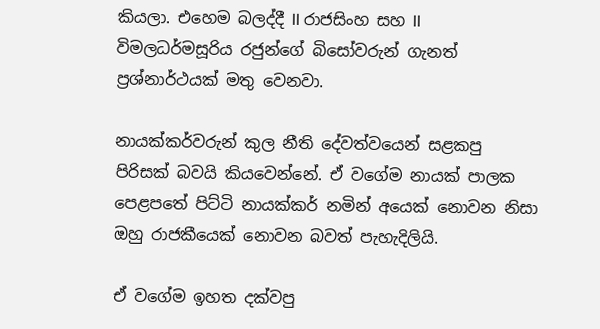කියලා. එහෙම බලද්දී II රාජසිංහ සහ II විමලධර්මසූරිය රජුන්ගේ බිසෝවරුන් ගැනත් ප්‍රශ්නාර්ථයක් මතු වෙනවා.

නායක්කර්වරුන් කුල නීති දේවත්වයෙන් සළකපු පිරිසක් බවයි කියවෙන්නේ. ඒ වගේම නායක් පාලක පෙළපතේ පිට්ටි නායක්කර් නමින් අයෙක් නොවන නිසා ඔහු රාජකීයෙක් නොවන බවත් පැහැදිලියි.

ඒ වගේම ඉහත දක්වපු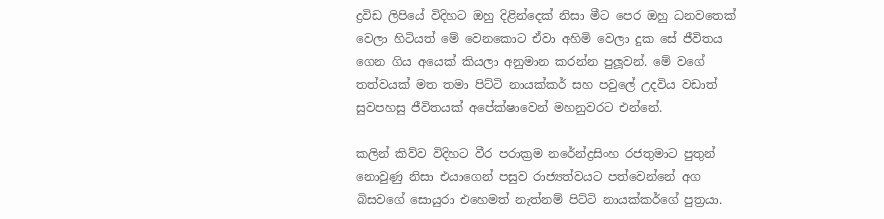ද්‍රවිඩ ලිපියේ විදිහට ඔහු දිළින්දෙක් නිසා මීට පෙර ඔහු ධනවතෙක් වෙලා හිටියත් මේ වෙනකොට ඒවා අහිමි වෙලා දුක සේ ජීවිතය ගෙන ගිය අයෙක් කියලා අනුමාන කරන්න පුලූවන්. මේ වගේ තත්වයක් මත තමා පිට්ටි නායක්කර් සහ පවුලේ උදවිය වඩාත් සුවපහසු ජීවිතයක් අපේක්ෂාවෙන් මහනුවරට එන්නේ.

කලින් කිව්ව විදිහට වීර පරාක්‍රම නරේන්ද්‍රසිංහ රජතුමාට පුතුන් නොවුණු නිසා එයාගෙන් පසුව රාජ්‍යත්වයට පත්වෙන්නේ අග බිසවගේ සොයුරා එහෙමත් නැත්නම් පිට්ටි නායක්කර්ගේ පුත්‍රයා.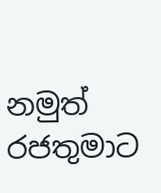නමුත් රජතුමාට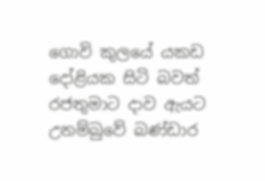ගොවි කුලයේ යකඩ දෝළියක සිටි බවත් රජතුමාට දාව ඇයට උනම්බුවේ බණ්ඩාර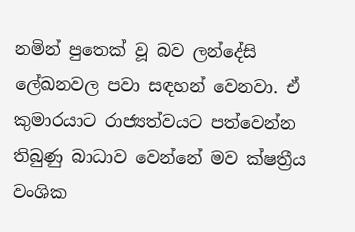නමින් පුතෙක් වූ බව ලන්දේසි ලේඛනවල පවා සඳහන් වෙනවා. ඒ කුමාරයාට රාජ්‍යත්වයට පත්වෙන්න තිබුණු බාධාව වෙන්නේ මව ක්ෂත්‍රීය වංශික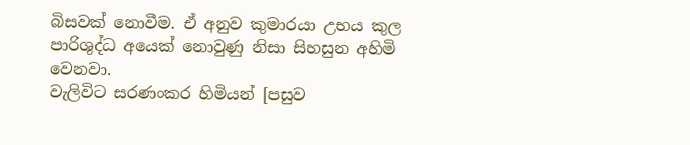බිසවක් නොවීම. ඒ අනුව කුමාරයා උභය කුල පාරිශුද්ධ අයෙක් නොවුණු නිසා සිහසුන අහිමි වෙනවා.
වැලිවිට සරණංකර හිමියන් [පසුව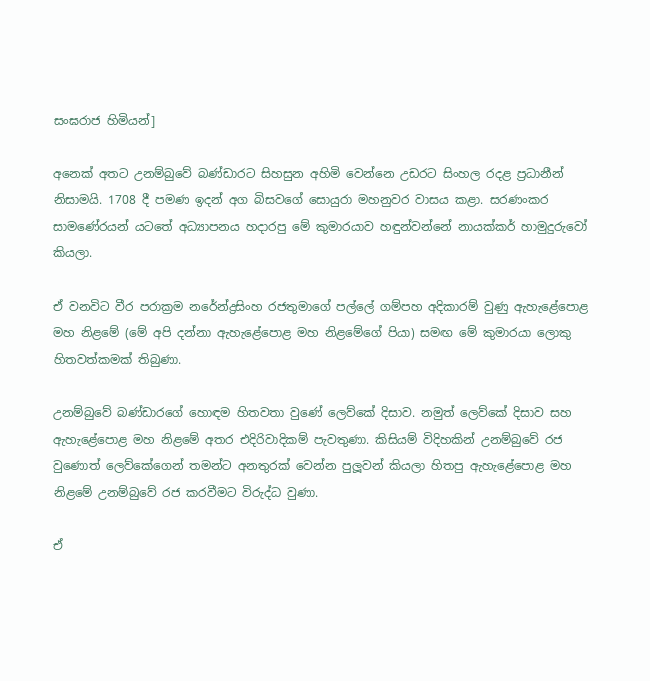සංඝරාජ හිමියන්]

අනෙක් අතට උනම්බුවේ බණ්ඩාරට සිහසුන අහිමි වෙන්නෙ උඩරට සිංහල රදළ ප්‍රධානීන් නිසාමයි. 1708 දී පමණ ඉදන් අග බිසවගේ සොයුරා මහනුවර වාසය කළා. සරණංකර සාමණේරයන් යටතේ අධ්‍යාපනය හදාරපු මේ කුමාරයාව හඳුන්වන්නේ නායක්කර් හාමුදුරුවෝ කියලා.

ඒ වනවිට වීර පරාක්‍රම නරේන්ද්‍රසිංහ රජතුමාගේ පල්ලේ ගම්පහ අදිකාරම් වුණු ඇහැළේපොළ මහ නිළමේ (මේ අපි දන්නා ඇහැළේපොළ මහ නිළමේගේ පියා) සමඟ මේ කුමාරයා ලොකු හිතවත්කමක් තිබුණා.

උනම්බුවේ බණ්ඩාරගේ හොඳම හිතවතා වුණේ ලෙව්කේ දිසාව. නමුත් ලෙව්කේ දිසාව සහ ඇහැළේපොළ මහ නිළමේ අතර එදිරිවාදිකම් පැවතුණා. කිසියම් විදිහකින් උනම්බුවේ රජ වුණොත් ලෙව්කේගෙන් තමන්ට අනතුරක් වෙන්න පුලූවන් කියලා හිතපු ඇහැළේපොළ මහ නිළමේ උනම්බුවේ රජ කරවීමට විරුද්ධ වුණා.

ඒ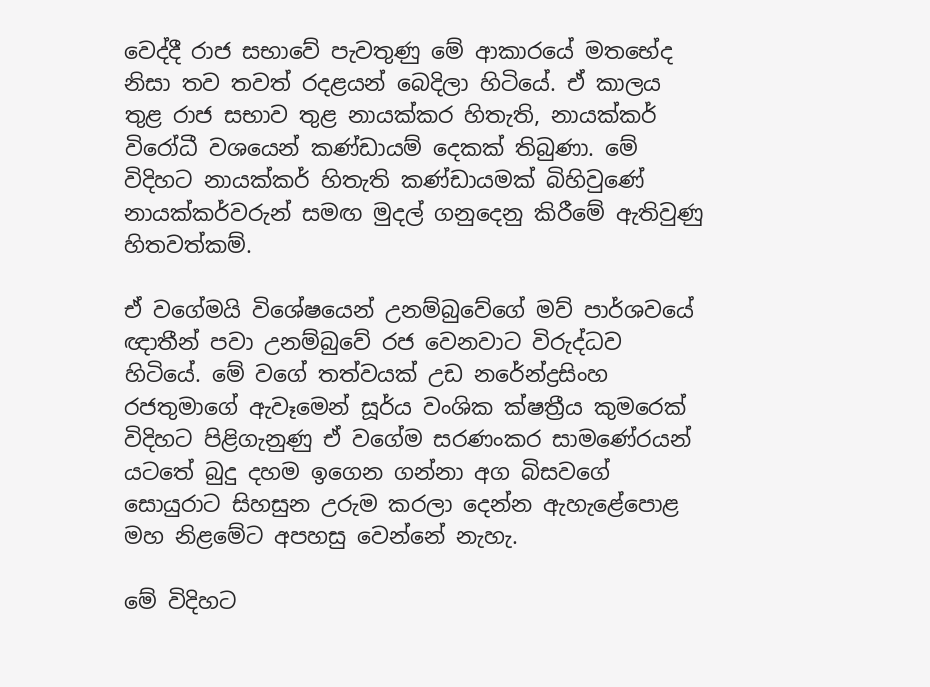වෙද්දී රාජ සභාවේ පැවතුණු මේ ආකාරයේ මතභේද නිසා තව තවත් රදළයන් බෙදිලා හිටියේ. ඒ කාලය තුළ රාජ සභාව තුළ නායක්කර හිතැති, නායක්කර් විරෝධී වශයෙන් කණ්ඩායම් දෙකක් තිබුණා. මේ විදිහට නායක්කර් හිතැති කණ්ඩායමක් බිහිවුණේ නායක්කර්වරුන් සමඟ මුදල් ගනුදෙනු කිරීමේ ඇතිවුණු හිතවත්කම්.

ඒ වගේමයි විශේෂයෙන් උනම්බුවේගේ මව් පාර්ශවයේ ඥාතීන් පවා උනම්බුවේ රජ වෙනවාට විරුද්ධව හිටියේ. මේ වගේ තත්වයක් උඩ නරේන්ද්‍රසිංහ රජතුමාගේ ඇවෑමෙන් සූර්ය වංශික ක්ෂත්‍රීය කුමරෙක් විදිහට පිළිගැනුණු ඒ වගේම සරණංකර සාමණේරයන් යටතේ බුදු දහම ඉගෙන ගන්නා අග බිසවගේ සොයුරාට සිහසුන උරුම කරලා දෙන්න ඇහැළේපොළ මහ නිළමේට අපහසු වෙන්නේ නැහැ.

මේ විදිහට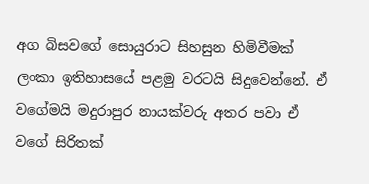අග බිසවගේ සොයුරාට සිහසුන හිමිවීමක් ලංකා ඉතිහාසයේ පළමු වරටයි සිදුවෙන්නේ. ඒ වගේමයි මදුරාපුර නායක්වරු අතර පවා ඒ වගේ සිරිතක්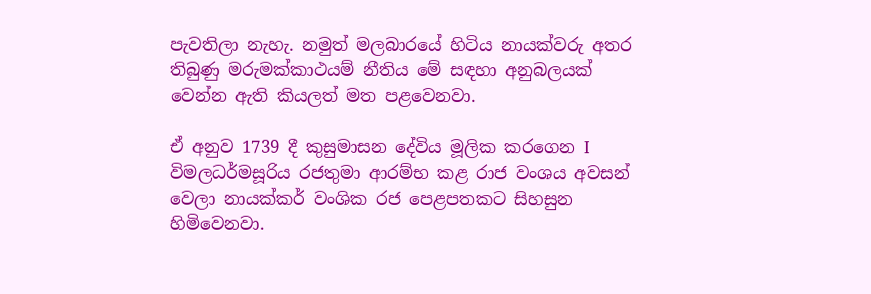පැවතිලා නැහැ. නමුත් මලබාරයේ හිටිය නායක්වරු අතර තිබුණු මරුමක්කාථයම් නීතිය මේ සඳහා අනුබලයක් වෙන්න ඇති කියලත් මත පළවෙනවා.

ඒ අනුව 1739 දී කුසුමාසන දේවිය මූලික කරගෙන I විමලධර්මසූරිය රජතුමා ආරම්භ කළ රාජ වංශය අවසන් වෙලා නායක්කර් වංශික රජ පෙළපතකට සිහසුන හිමිවෙනවා.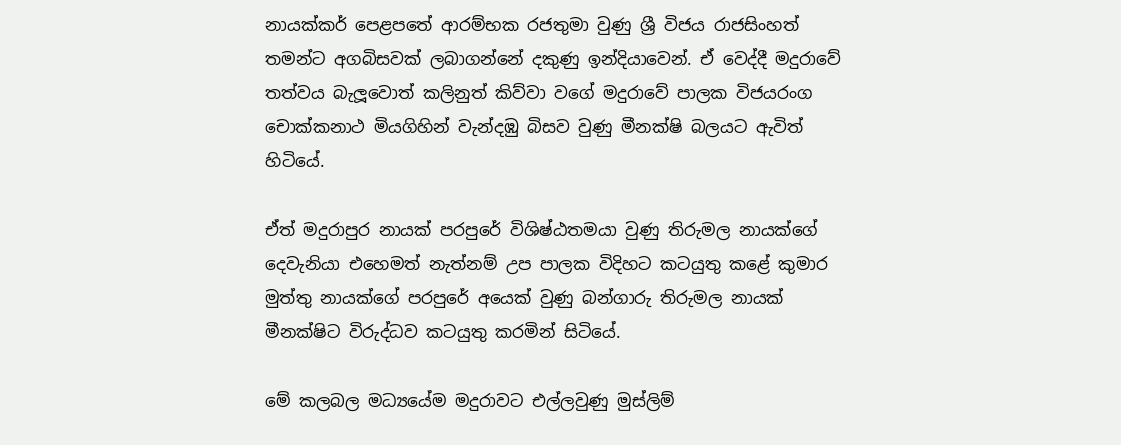නායක්කර් පෙළපතේ ආරම්භක රජතුමා වුණු ශ්‍රී විජය රාජසිංහත් තමන්ට අගබිසවක් ලබාගන්නේ දකුණු ඉන්දියාවෙන්. ඒ වෙද්දී මදුරාවේ තත්වය බැලූවොත් කලිනුත් කිව්වා වගේ මදුරාවේ පාලක විජයරංග චොක්කනාථ මියගිහින් වැන්දඹු බිසව වුණු මීනක්ෂි බලයට ඇවිත් හිටියේ.

ඒත් මදුරාපුර නායක් පරපුරේ විශිෂ්ඨතමයා වුණු තිරුමල නායක්ගේ දෙවැනියා එහෙමත් නැත්නම් උප පාලක විදිහට කටයුතු කළේ කුමාර මුත්තු නායක්ගේ පරපුරේ අයෙක් වුණු බන්ගාරු තිරුමල නායක් මීනක්ෂිට විරුද්ධව කටයුතු කරමින් සිටියේ.

මේ කලබල මධ්‍යයේම මදුරාවට එල්ලවුණු මුස්ලිම්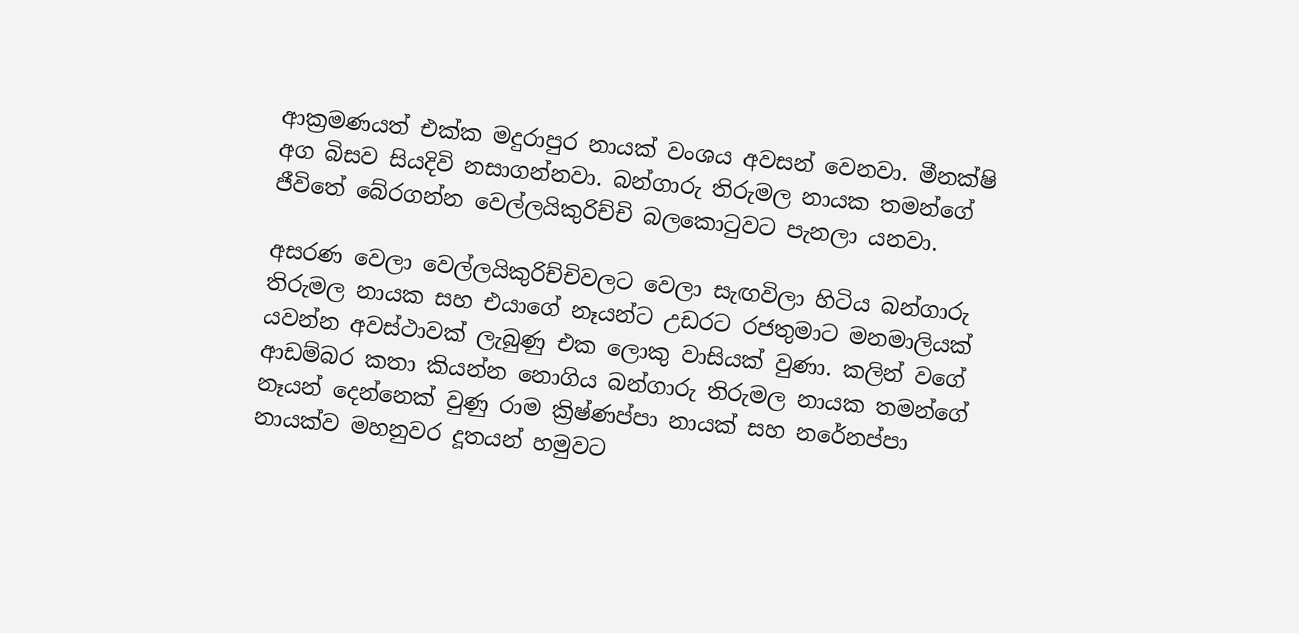ආක්‍රමණයත් එක්ක මදුරාපුර නායක් වංශය අවසන් වෙනවා. මීනක්ෂි අග බිසව සියදිවි නසාගන්නවා. බන්ගාරු තිරුමල නායක තමන්ගේ ජීවිතේ බේරගන්න වෙල්ලයිකුරිච්චි බලකොටුවට පැනලා යනවා.

අසරණ වෙලා වෙල්ලයිකුරිච්චිවලට වෙලා සැඟවිලා හිටිය බන්ගාරු තිරුමල නායක සහ එයාගේ නෑයන්ට උඩරට රජතුමාට මනමාලියක් යවන්න අවස්ථාවක් ලැබුණු එක ලොකු වාසියක් වුණා. කලින් වගේ ආඩම්බර කතා කියන්න නොගිය බන්ගාරු තිරුමල නායක තමන්ගේ නෑයන් දෙන්නෙක් වුණු රාම ක්‍රිෂ්ණප්පා නායක් සහ නරේනප්පා නායක්ව මහනුවර දූතයන් හමුවට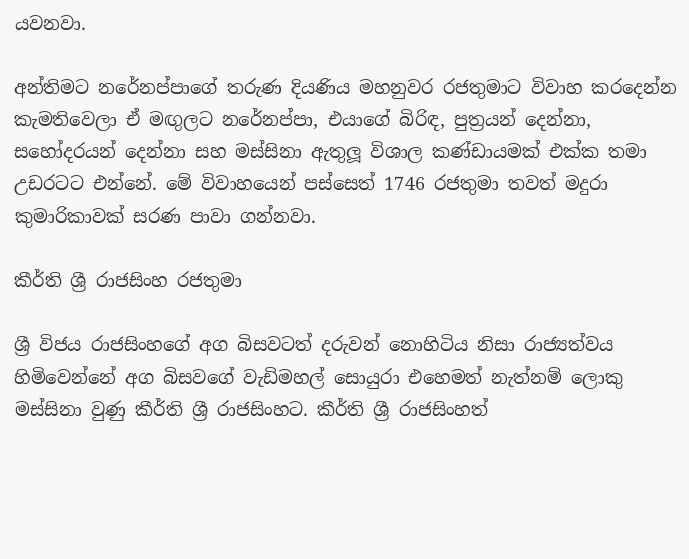යවනවා.

අන්තිමට නරේනප්පාගේ තරුණ දියණිය මහනුවර රජතුමාට විවාහ කරදෙන්න කැමතිවෙලා ඒ මඟුලට නරේනප්පා, එයාගේ බිරිඳ, පුත්‍රයන් දෙන්නා, සහෝදරයන් දෙන්නා සහ මස්සිනා ඇතුලූ විශාල කණ්ඩායමක් එක්ක තමා උඩරටට එන්නේ. මේ විවාහයෙන් පස්සෙත් 1746 රජතුමා තවත් මදුරා කුමාරිකාවක් සරණ පාවා ගන්නවා.

කීර්ති ශ්‍රී රාජසිංහ රජතුමා

ශ්‍රී විජය රාජසිංහගේ අග බිසවටත් දරුවන් නොහිටිය නිසා රාජ්‍යත්වය හිමිවෙන්නේ අග බිසවගේ වැඩිමහල් සොයුරා එහෙමත් නැත්නම් ලොකු මස්සිනා වුණු කීර්ති ශ්‍රී රාජසිංහට. කීර්ති ශ්‍රී රාජසිංහත්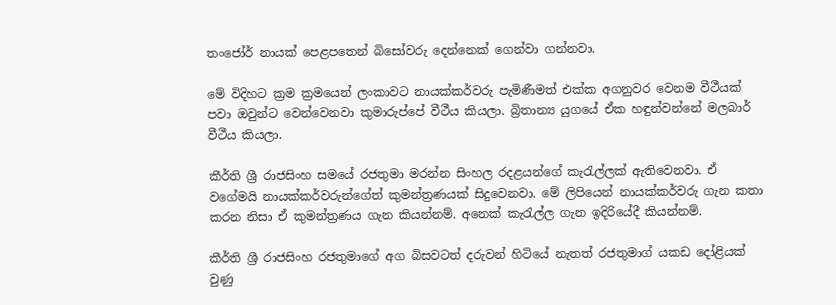තංජෝර් නායක් පෙළපතෙන් බිසෝවරු දෙන්නෙක් ගෙන්වා ගන්නවා.

මේ විදිහට ක්‍රම ක්‍රමයෙන් ලංකාවට නායක්කර්වරු පැමිණීමත් එක්ක අගනුවර වෙනම වීථීයක් පවා ඔවුන්ට වෙන්වෙනවා කුමාරුප්පේ වීථීය කියලා. බ්‍රිතාන්‍ය යුගයේ ඒක හඳුන්වන්නේ මලබාර් වීථීය කියලා.

කීර්ති ශ්‍රී රාජසිංහ සමයේ රජතුමා මරන්න සිංහල රදළයන්ගේ කැරැල්ලක් ඇතිවෙනවා. ඒ වගේමයි නායක්කර්වරුන්ගේත් කුමන්ත්‍රණයක් සිදුවෙනවා. මේ ලිපියෙන් නායක්කර්වරු ගැන කතා කරන නිසා ඒ කුමන්ත්‍රණය ගැන කියන්නම්. අනෙක් කැරැල්ල ගැන ඉදිරියේදී කියන්නම්.

කීර්ති ශ්‍රී රාජසිංහ රජතුමාගේ අග බිසවටත් දරුවන් හිටියේ නැතත් රජතුමාග් යකඩ දෝළියක් වුණු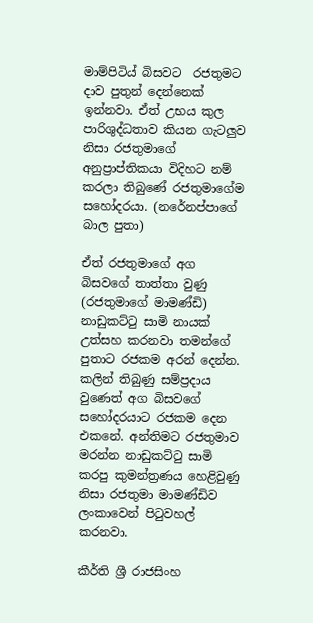මාම්පිටිය් බිසවට  රජතුමට දාව පුතුන් දෙන්නෙක් ඉන්නවා. ඒත් උභය කුල පාරිශුද්ධතාව කියන ගැටලුව නිසා රජතුමාගේ අනුප්‍රාප්තිකයා විදිහට නම් කරලා තිබුණේ රජතුමාගේම සහෝදරයා. (නරේනප්පාගේ බාල පුතා)

ඒත් රජතුමාගේ අග බිසවගේ තාත්තා වුණු (රජතුමාගේ මාමණ්ඩි) නාඩුකට්ටු සාමි නායක් උත්සහ කරනවා තමන්ගේ පුතාට රජකම අරන් දෙන්න. කලින් තිබුණු සම්ප්‍රදාය වුණෙත් අග බිසවගේ  සහෝදරයාට රජකම දෙන එකනේ. අන්තිමට රජතුමාව මරන්න නාඩුකට්ටු සාමි කරපු කුමන්ත්‍රණය හෙළිවුණු නිසා රජතුමා මාමණ්ඩිව ලංකාවෙන් පිටුවහල් කරනවා.

කීර්ති ශ්‍රී රාජසිංහ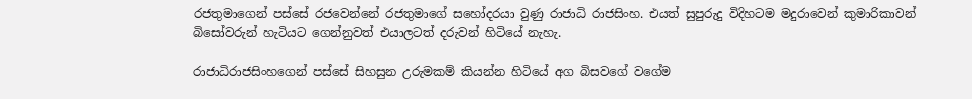රජතුමාගෙන් පස්සේ රජවෙන්නේ රජතුමාගේ සහෝදරයා වුණු රාජාධි රාජසිංහ. එයත් සුපුරුදු විදිහටම මදුරාවෙන් කුමාරිකාවන් බිසෝවරුන් හැටියට ගෙන්නුවත් එයාලටත් දරුවන් හිටියේ නැහැ.

රාජාධිරාජසිංහගෙන් පස්සේ සිහසුන උරුමකම් කියන්න හිටියේ අග බිසවගේ වගේම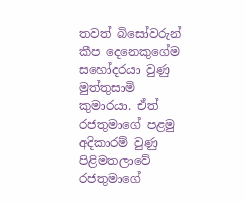තවත් බිසෝවරුන් කීප දෙනෙකුගේම සහෝදරයා වුණු මුත්තුසාමි කුමාරයා. ඒත් රජතුමාගේ පළමු අදිකාරම් වුණු පිළිමතලාවේ රජතුමාගේ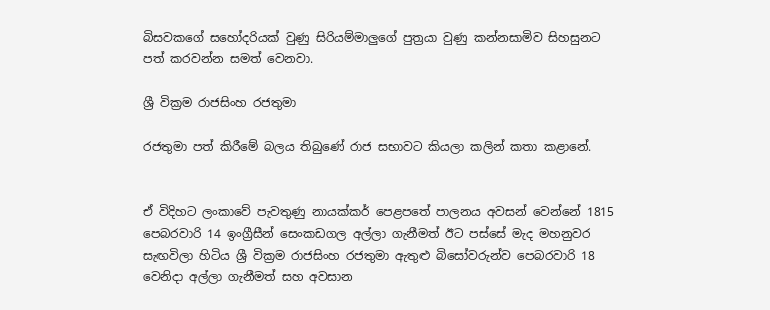බිසවකගේ සහෝදරියක් වුණු සිරියම්මාලුගේ පුත්‍රයා වුණු කන්නසාමිව සිහසුනට පත් කරවන්න සමත් වෙනවා.

ශ්‍රී වික්‍රම රාජසිංහ රජතුමා

රජතුමා පත් කිරීමේ බලය තිබුණේ රාජ සභාවට කියලා කලින් කතා කළානේ.


ඒ විදිහට ලංකාවේ පැවතුණු නායක්කර් පෙළපතේ පාලනය අවසන් වෙන්නේ 1815 පෙබරවාරි 14 ඉංග්‍රීසීන් සෙංකඩගල අල්ලා ගැනීමත් ඊට පස්සේ මැද මහනුවර සැඟවිලා හිටිය ශ්‍රී වික්‍රම රාජසිංහ රජතුමා ඇතුළු බිසෝවරුන්ව පෙබරවාරි 18 වෙනිදා අල්ලා ගැනීමත් සහ අවසාන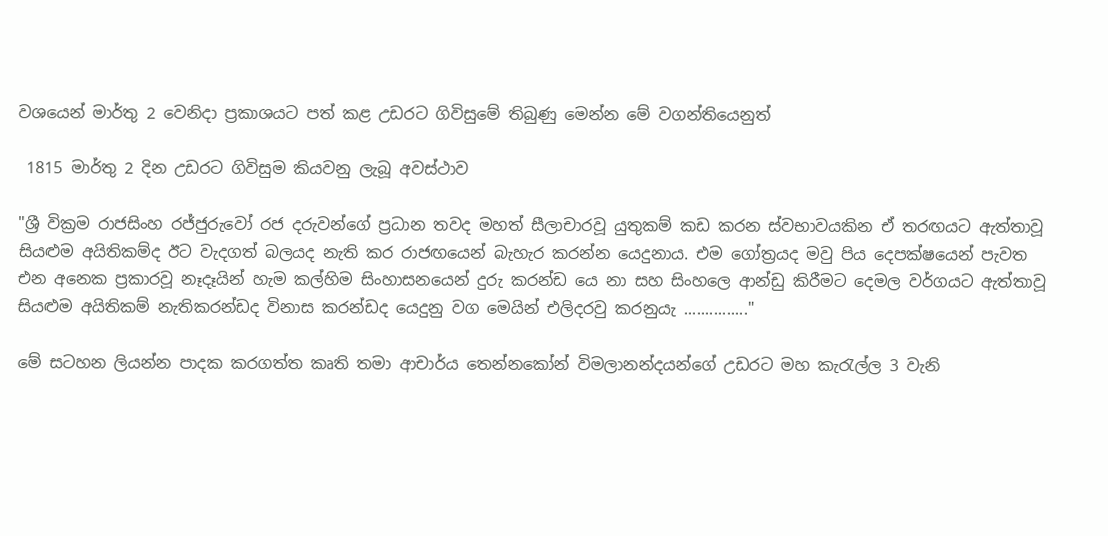වශයෙන් මාර්තු 2 වෙනිදා ප්‍රකාශයට පත් කළ උඩරට ගිවිසුමේ තිබුණු මෙන්න මේ වගන්තියෙනුත්

 1815 මාර්තු 2 දින උඩරට ගිවිසුම කියවනු ලැබූ අවස්ථාව

"ශ්‍රී වික්‍රම රාජසිංහ රජ්ජුරුවෝ රජ දරුවන්ගේ ප්‍රධාන තවද මහත් සීලාචාරවූ යුතුකම් කඩ කරන ස්වභාවයකින ඒ තරඟයට ඇත්තාවූ සියළුම අයිතිකම්ද ඊට වැදගත් බලයද නැති කර රාජඟයෙන් බැහැර කරන්න යෙදුනාය. එම ගෝත්‍රයද මවු පිය දෙපක්ෂයෙන් පැවත එන අනෙක ප්‍රකාරවූ නෑදෑයින් හැම කල්හිම සිංහාසනයෙන් දුරු කරන්ඩ යෙ නා සහ සිංහලෙ ආන්ඩු කිරීමට දෙමල වර්ගයට ඇත්තාවූ සියළුම අයිතිකම් නැතිකරන්ඩද විනාස කරන්ඩද යෙදුනු වග මෙයින් එලිදරවු කරනුයැ ..............."

මේ සටහන ලියන්න පාදක කරගත්ත කෘති තමා ආචාර්ය තෙන්නකෝන් විමලානන්දයන්ගේ උඩරට මහ කැරැල්ල 3 වැනි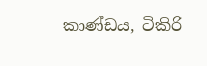කාණ්ඩය, ටිකිරි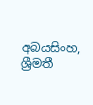අබයසිංහ, ශ්‍රීමතී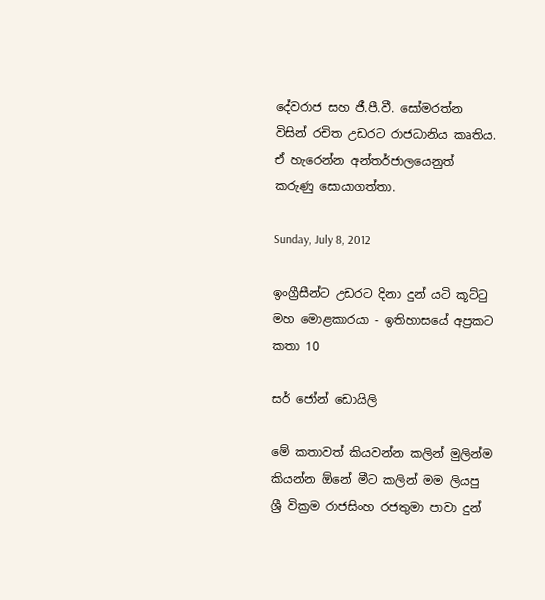දේවරාජ සහ ජී.පී.වී. සෝමරත්න විසින් රචිත උඩරට රාජධානිය කෘතිය. ඒ හැරෙන්න අන්තර්ජාලයෙනුත් කරුණු සොයාගත්තා.

Sunday, July 8, 2012

ඉංග්‍රීසීන්ට උඩරට දිනා දුන් යටි කූට්ටු මහ මොළකාරයා - ඉතිහාසයේ අප්‍රකට කතා 10

සර් ජෝන් ඩොයිලි

මේ කතාවත් කියවන්න කලින් මුලින්ම කියන්න ඕනේ මීට කලින් මම ලියපු ශ්‍රී වික්‍රම රාජසිංහ රජතුමා පාවා දුන්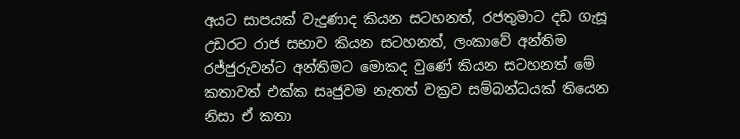අයට සාපයක් වැදුණාද කියන සටහනත්, රජතුමාට දඩ ගැසූ උඩරට රාජ සභාව කියන සටහනත්, ලංකාවේ අන්තිම රජ්ජුරුවන්ට අන්තිමට මොකද වුණේ කියන සටහනත් මේ කතාවත් එක්ක සෘජුවම නැතත් වක්‍රව සම්බන්ධයක් තියෙන නිසා ඒ කතා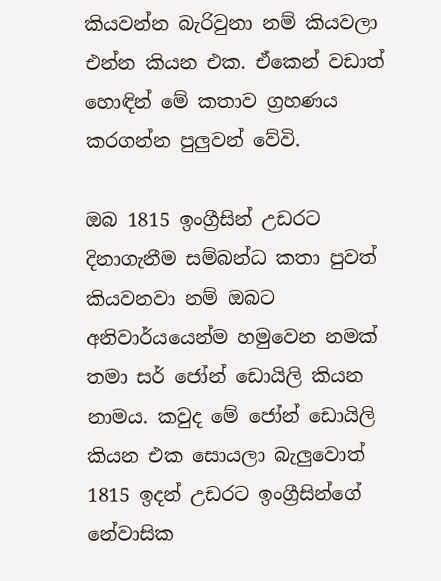කියවන්න බැරිවුනා නම් කියවලා එන්න කියන එක. ඒකෙන් වඩාත් හොඳින් මේ කතාව ග්‍රහණය කරගන්න පුලුවන් වේවි.

ඔබ 1815 ඉංග්‍රීසින් උඩරට දිනාගැනීම සම්බන්ධ කතා පුවත් කියවනවා නම් ඔබට අනිවාර්යයෙන්ම හමුවෙන නමක් තමා සර් ජෝන් ඩොයිලි කියන නාමය. කවුද මේ ජෝන් ඩොයිලි කියන එක සොයලා බැලුවොත් 1815 ඉදන් උඩරට ඉංග්‍රීසින්ගේ නේවාසික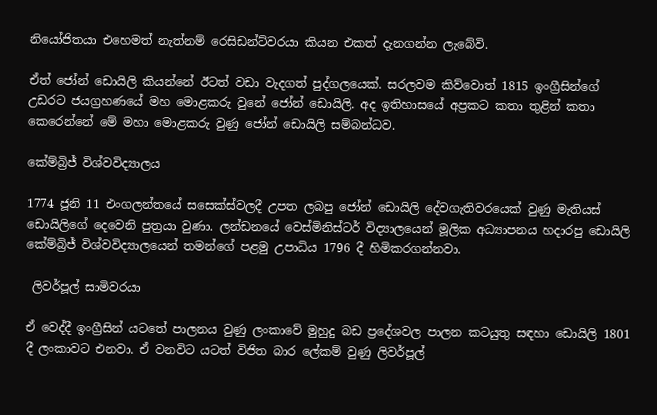නියෝජිතයා එහෙමත් නැත්නම් රෙසිඩන්ට්වරයා කියන එකත් දැනගන්න ලැබේවි.

ඒත් ජෝන් ඩොයිලි කියන්නේ ඊටත් වඩා වැදගත් පුද්ගලයෙක්. සරලවම කිව්වොත් 1815 ඉංග්‍රීසින්ගේ උඩරට ජයග්‍රහණයේ මහ මොළකරු වුනේ ජෝන් ඩොයිලි. අද ඉතිහාසයේ අප්‍රකට කතා තුළින් කතා කෙරෙන්නේ මේ මහා මොළකරු වුණු ජෝන් ඩොයිලි සම්බන්ධව.

කේම්බ්‍රිජ් විශ්වවිද්‍යාලය

1774 ජූනි 11 එංගලන්තයේ සසෙක්ස්වලදී උපත ලබපු ජෝන් ඩොයිලි දේවගැතිවරයෙක් වුණු මැතියස් ඩොයිලිගේ දෙවෙනි පුත්‍රයා වුණා. ලන්ඩනයේ වෙස්මිනිස්ටර් විද්‍යාලයෙන් මූලික අධ්‍යාපනය හදාරපු ඩොයිලි කේම්බ්‍රිජ් විශ්වවිද්‍යාලයෙන් තමන්ගේ පළමු උපාධිය 1796 දී හිමිකරගන්නවා.

 ලිවර්පූල් සාමිවරයා

ඒ වෙද්දී ඉංග්‍රීසින් යටතේ පාලනය වුණු ලංකාවේ මුහුදු බඩ ප්‍රදේශවල පාලන කටයුතු සඳහා ඩොයිලි 1801 දී ලංකාවට එනවා. ඒ වනවිට යටත් විජිත බාර ලේකම් වුණු ලිවර්පූල්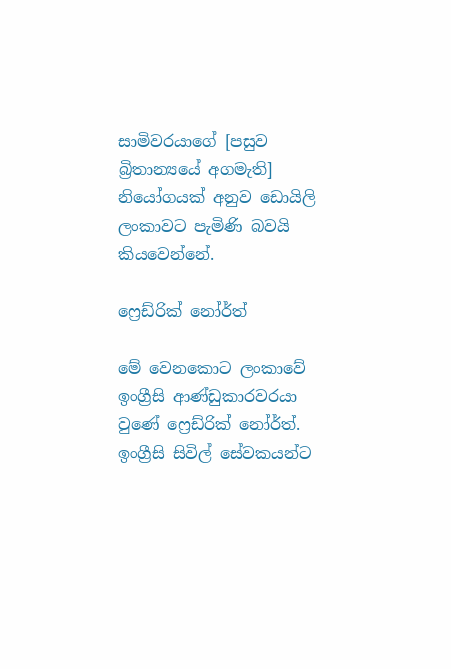සාමිවරයාගේ [පසුව බ්‍රිතාන්‍යයේ අගමැති] නියෝගයක් අනුව ඩොයිලි ලංකාවට පැමිණි බවයි කියවෙන්නේ.

ෆ්‍රෙඩ්රික් නෝර්ත්

මේ වෙනකොට ලංකාවේ ඉංග්‍රීසි ආණ්ඩුකාරවරයා වුණේ ෆ්‍රෙඩ්රික් නෝර්ත්. ඉංග්‍රීසි සිවිල් සේවකයන්ට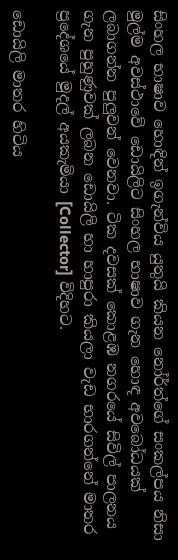සිංහල භාෂාව හොඳින් ඉගැන්විය යුතුයි කියන නෝර්ත්ගේ සංකල්පය නිසා මුල්ම අවස්ථාවේ ඩොයිලිට සිංහල භාෂාව ගැන හොඳ අවබෝධයක් ලබාගන්න පුලුවන් වෙනවා. ටික දවසක් කොළඹ නගරයේ සිවිල් පාලනය ගැන පුහුණුවක් ලබන ඩොයිලි හා හාපුරා කියලා වැඩ භාරගන්නේ මාතර ප්‍රදේශයේ මුදල් අයකැමියා [Collector] විදිහට.

ඩොයිලි මාතර හිටිය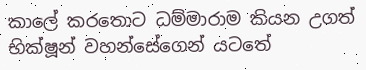කාලේ කරතොට ධම්මාරාම කියන උගත් භික්ෂූන් වහන්සේගෙන් යටතේ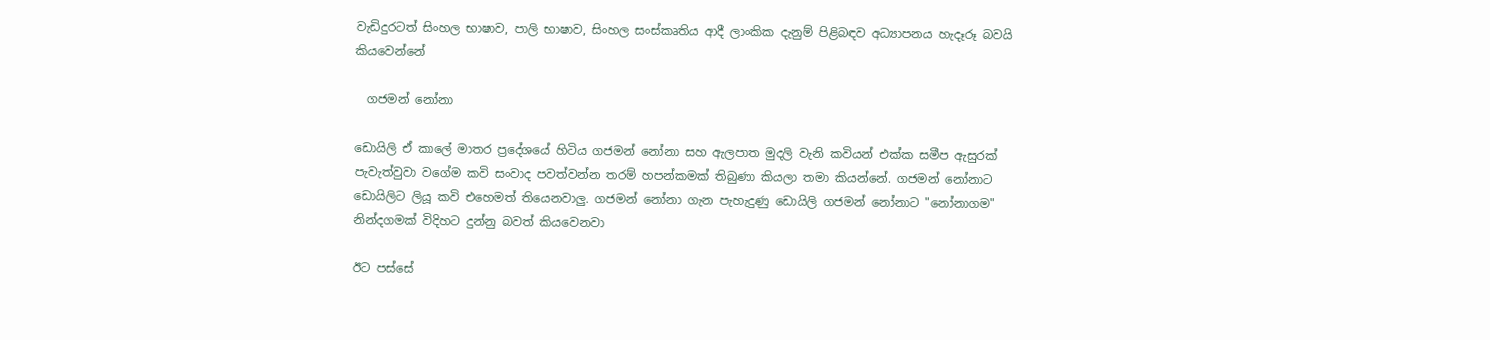වැඩිදුරටත් සිංහල භාෂාව, පාලි භාෂාව, සිංහල සංස්කෘතිය ආදී ලාංකික දැනුම් පිළිබඳව අධ්‍යාපනය හැදෑරූ බවයි කියවෙන්නේ

  ගජමන් නෝනා

ඩොයිලි ඒ කාලේ මාතර ප්‍රදේශයේ හිටිය ගජමන් නෝනා සහ ඇලපාත මුදලි වැනි කවියන් එක්ක සමීප ඇසුරක් පැවැත්වුවා වගේම කවි සංවාද පවත්වන්න තරම් හපන්කමක් තිබුණා කියලා තමා කියන්නේ. ගජමන් නෝනාට ඩොයිලිට ලියූ කවි එහෙමත් තියෙනවාලු. ගජමන් නෝනා ගැන පැහැදුණු ඩොයිලි ගජමන් නෝනාට "නෝනාගම" නින්දගමක් විදිහට දුන්නු බවත් කියවෙනවා

ඊට පස්සේ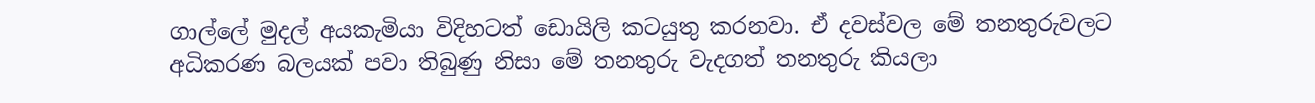ගාල්ලේ මුදල් අයකැමියා විදිහටත් ඩොයිලි කටයුතු කරනවා. ඒ දවස්වල මේ තනතුරුවලට අධිකරණ බලයක් පවා තිබුණු නිසා මේ තනතුරු වැදගත් තනතුරු කියලා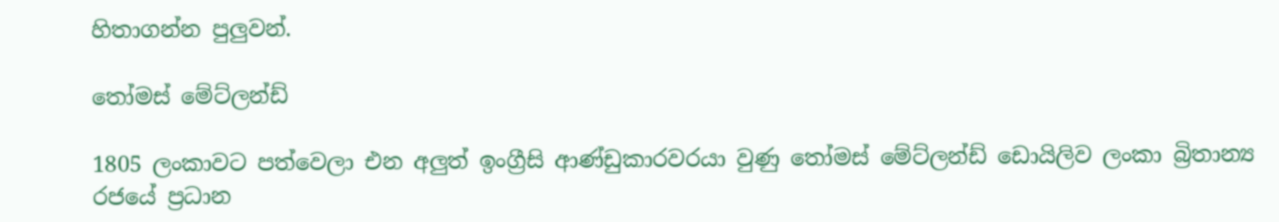හිතාගන්න පුලුවන්.

තෝමස් මේට්ලන්ඩ්

1805 ලංකාවට පත්වෙලා එන අලුත් ඉංග්‍රීසි ආණ්ඩුකාරවරයා වුණු තෝමස් මේට්ලන්ඩ් ඩොයිලිව ලංකා බ්‍රිතාන්‍ය රජයේ ප්‍රධාන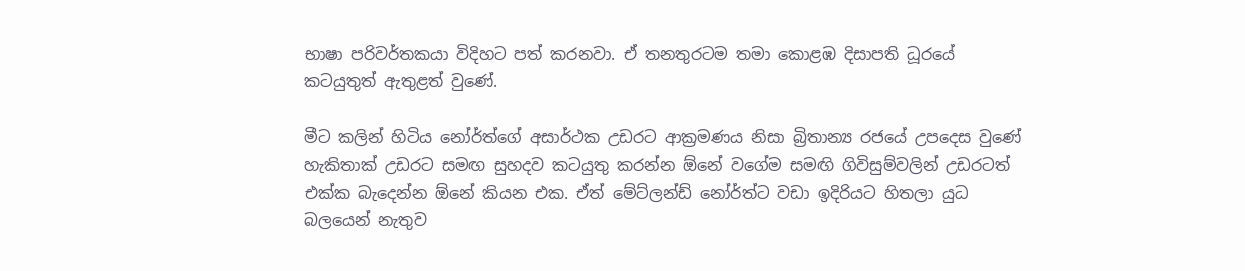භාෂා පරිවර්තකයා විදිහට පත් කරනවා. ඒ තනතුරටම තමා කොළඹ දිසාපති ධූරයේ කටයුතුත් ඇතුළත් වුණේ.

මීට කලින් හිටිය නෝර්ත්ගේ අසාර්ථක උඩරට ආක්‍රමණය නිසා බ්‍රිතාන්‍ය රජයේ උපදෙස වුණේ හැකිතාක් උඩරට සමඟ සුහදව කටයුතු කරන්න ඕනේ වගේම සමඟි ගිවිසුම්වලින් උඩරටත් එක්ක බැදෙන්න ඕනේ කියන එක. ඒත් මේට්ලන්ඩ් නෝර්ත්ට වඩා ඉදිරියට හිතලා යුධ බලයෙන් නැතුව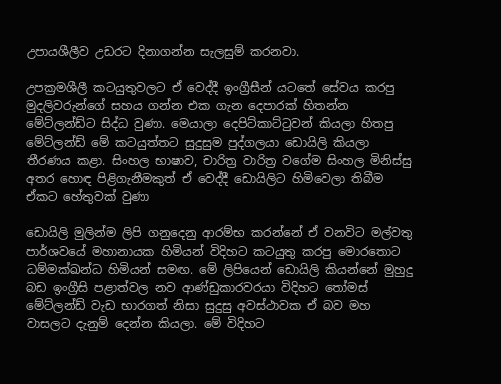උපායශීලීව උඩරට දිනාගන්න සැලසුම් කරනවා.

උපක්‍රමශීලී කටයුතුවලට ඒ වෙද්දී ඉංග්‍රීසීන් යටතේ සේවය කරපු මුදලිවරුන්ගේ සහය ගන්න එක ගැන දෙපාරක් හිතන්න මේට්ලන්ඩ්ට සිද්ධ වුණා. මෙයාලා දෙපිට්කාට්ටුවන් කියලා හිතපු මේට්ලන්ඩ් මේ කටයුත්තට සුදුසුම පුද්ගලයා ඩොයිලි කියලා තීරණය කළා. සිංහල භාෂාව, චාරිත්‍ර වාරිත්‍ර වගේම සිංහල මිනිස්සු අතර හොඳ පිළිගැනීමකුත් ඒ වෙද්දී ඩොයිලිට හිමිවෙලා තිබීම ඒකට හේතුවක් වුණා

ඩොයිලි මුලින්ම ලිපි ගනුදෙනු ආරම්භ කරන්නේ ඒ වනවිට මල්වතු පාර්ශවයේ මහානායක හිමියන් විදිහට කටයුතු කරපු මොරතොට ධම්මක්ඛන්ධ හිමියන් සමඟ. මේ ලිපියෙන් ඩොයිලි කියන්නේ මුහුදු බඩ ඉංග්‍රීසි පළාත්වල නව ආණ්ඩුකාරවරයා විදිහට තෝමස් මේට්ලන්ඩ් වැඩ භාරගත් නිසා සුදුසු අවස්ථාවක ඒ බව මහ වාසලට දැනුම් දෙන්න කියලා. මේ විදිහට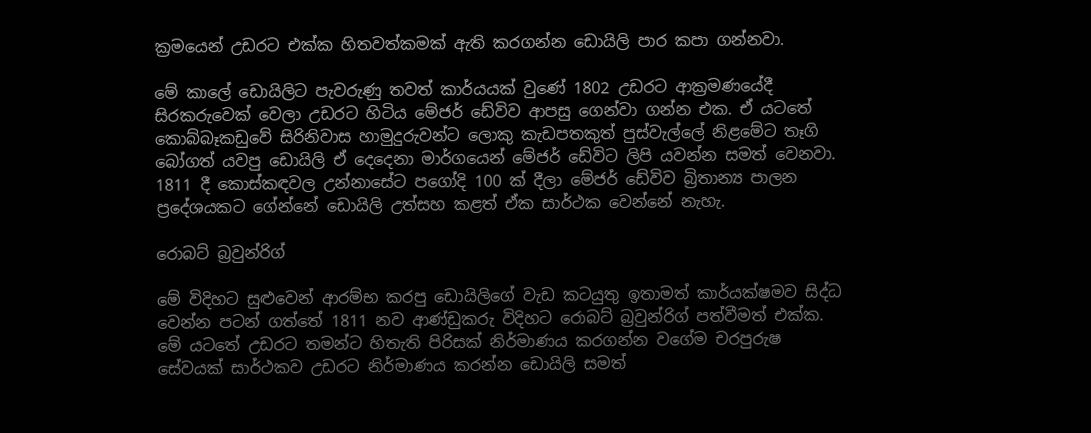ක්‍රමයෙන් උඩරට එක්ක හිතවත්කමක් ඇති කරගන්න ඩොයිලි පාර කපා ගන්නවා.

මේ කාලේ ඩොයිලිට පැවරුණු තවත් කාර්යයක් වුණේ 1802 උඩරට ආක්‍රමණයේදී සිරකරුවෙක් වෙලා උඩරට හිටිය මේජර් ඩේවිව ආපසු ගෙන්වා ගන්න එක. ඒ යටතේ කොබ්බෑකඩුවේ සිරිනිවාස හාමුදුරුවන්ට ලොකු කැඩපතකුත් පුස්වැල්ලේ නිළමේට තෑගි බෝගත් යවපු ඩොයිලි ඒ දෙදෙනා මාර්ගයෙන් මේජර් ඩේවිට ලිපි යවන්න සමත් වෙනවා. 1811 දී කොස්කඳවල උන්නාසේට පගෝදි 100 ක් දීලා මේජර් ඩේවිව බ්‍රිතාන්‍ය පාලන ප්‍රදේශයකට ගේන්නේ ඩොයිලි උත්සහ කළත් ඒක සාර්ථක වෙන්නේ නැහැ.

රොබට් බ්‍රවුන්රිග්

මේ විදිහට සුළුවෙන් ආරම්භ කරපු ඩොයිලිගේ වැඩ කටයුතු ඉතාමත් කාර්යක්ෂමව සිද්ධ වෙන්න පටන් ගත්තේ 1811 නව ආණ්ඩුකරු විදිහට රොබට් බ්‍රවුන්රිග් පත්වීමත් එක්ක. මේ යටතේ උඩරට තමන්ට හිතැති පිරිසක් නිර්මාණය කරගන්න වගේම චරපුරුෂ සේවයක් සාර්ථකව උඩරට නිර්මාණය කරන්න ඩොයිලි සමත්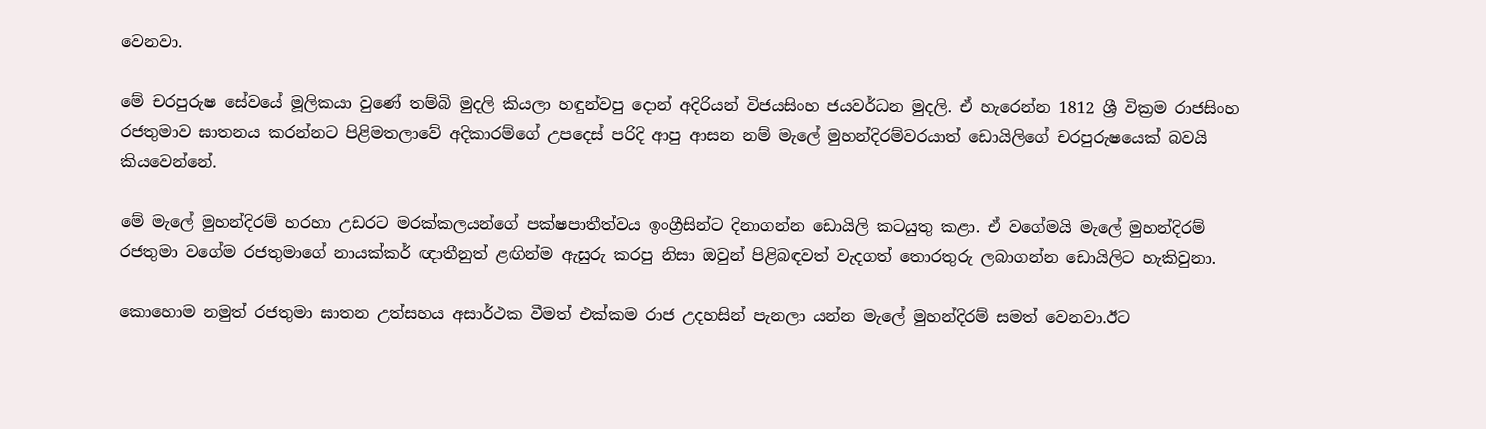වෙනවා.

මේ චරපුරුෂ සේවයේ මූලිකයා වුණේ තම්බි මුදලි කියලා හඳුන්වපු දොන් අදිරියන් විජයසිංහ ජයවර්ධන මුදලි. ඒ හැරෙන්න 1812 ශ්‍රී වික්‍රම රාජසිංහ රජතුමාව ඝාතනය කරන්නට පිළිමතලාවේ අදිකාරම්ගේ උපදෙස් පරිදි ආපු ආසන නම් මැලේ මුහන්දිරම්වරයාත් ඩොයිලිගේ චරපුරුෂයෙක් බවයි කියවෙන්නේ.

මේ මැලේ මුහන්දිරම් හරහා උඩරට මරක්කලයන්ගේ පක්ෂපාතීත්වය ඉංග්‍රීසින්ට දිනාගන්න ඩොයිලි කටයුතු කළා. ඒ වගේමයි මැලේ මුහන්දිරම් රජතුමා වගේම රජතුමාගේ නායක්කර් ඥාතීනුත් ළඟින්ම ඇසුරු කරපු නිසා ඔවුන් පිළිබඳවත් වැදගත් තොරතුරු ලබාගන්න ඩොයිලිට හැකිවුනා.

කොහොම නමුත් රජතුමා ඝාතන උත්සහය අසාර්ථක වීමත් එක්කම රාජ උදහසින් පැනලා යන්න මැලේ මුහන්දිරම් සමත් වෙනවා.ඊට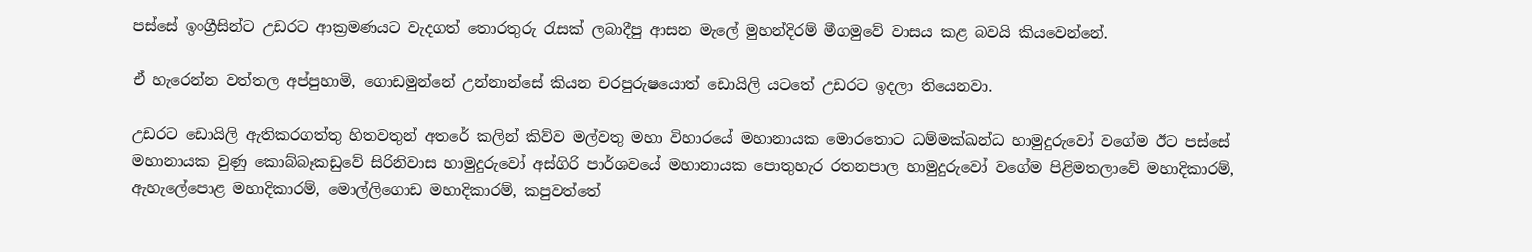පස්සේ ඉංග්‍රීසින්ට උඩරට ආක්‍රමණයට වැදගත් තොරතුරු රැසක් ලබාදීපු ආසන මැලේ මුහන්දිරම් මීගමුවේ වාසය කළ බවයි කියවෙන්නේ.

ඒ හැරෙන්න වත්තල අප්පුහාමි, ගොඩමුන්නේ උන්නාන්සේ කියන චරපුරුෂයොත් ඩොයිලි යටතේ උඩරට ඉදලා තියෙනවා.

උඩරට ඩොයිලි ඇතිකරගත්තු හිතවතුන් අතරේ කලින් කිව්ව මල්වතු මහා විහාරයේ මහානායක මොරතොට ධම්මක්ඛන්ධ හාමුදුරුවෝ වගේම ඊට පස්සේ මහානායක වුණු කොබ්බෑකඩුවේ සිරිනිවාස හාමුදුරුවෝ අස්ගිරි පාර්ශවයේ මහානායක පොතුහැර රතනපාල හාමුදුරුවෝ වගේම පිළිමතලාවේ මහාදිකාරම්, ඇහැලේපොළ මහාදිකාරම්, මොල්ලිගොඩ මහාදිකාරම්, කපුවත්තේ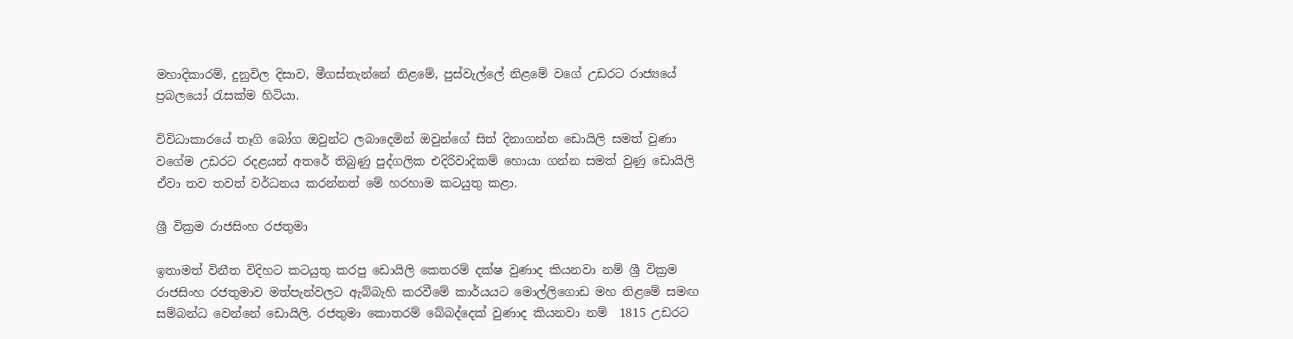මහාදිකාරම්, දුනුවිල දිසාව, මීගස්තැන්නේ නිළමේ, පුස්වැල්ලේ නිළමේ වගේ උඩරට රාජ්‍යයේ ප්‍රබලයෝ රැසක්ම හිටියා.

විවිධාකාරයේ තෑගි බෝග ඔවුන්ට ලබාදෙමින් ඔවුන්ගේ සිත් දිනාගන්න ඩොයිලි සමත් වුණා වගේම උඩරට රදළයන් අතරේ තිබුණු පුද්ගලික එදිරිවාදිකම් හොයා ගන්න සමත් වුණු ඩොයිලි ඒවා තව තවත් වර්ධනය කරන්නත් මේ හරහාම කටයුතු කළා.

ශ්‍රී වික්‍රම රාජසිංහ රජතුමා

ඉතාමත් විනීත විදිහට කටයුතු කරපු ඩොයිලි කෙතරම් දක්ෂ වුණාද කියනවා නම් ශ්‍රී වික්‍රම රාජසිංහ රජතුමාව මත්පැන්වලට ඇබ්බැහි කරවීමේ කාර්යයට මොල්ලිගොඩ මහ නිළමේ සමඟ සම්බන්ධ වෙන්නේ ඩොයිලි. රජතුමා කොතරම් බේබද්දෙක් වුණාද කියනවා නම්  1815 උඩරට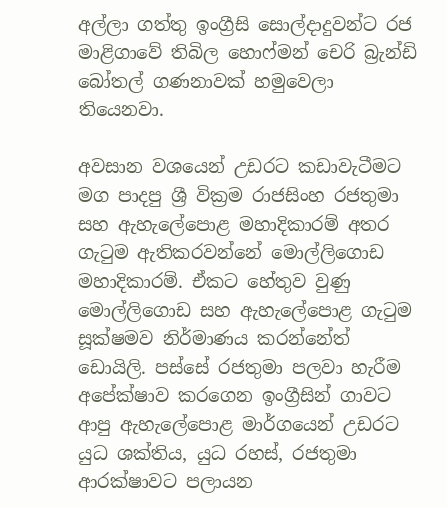අල්ලා ගත්තු ඉංග්‍රීසි සොල්දාදුවන්ට රජ මාළිගාවේ තිබිල හොෆ්මන් චෙරි බ්‍රැන්ඩි බෝතල් ගණනාවක් හමුවෙලා තියෙනවා.

අවසාන වශයෙන් උඩරට කඩාවැටීමට මග පාදපු ශ්‍රී වික්‍රම රාජසිංහ රජතුමා සහ ඇහැලේපොළ මහාදිකාරම් අතර ගැටුම ඇතිකරවන්නේ මොල්ලිගොඩ මහාදිකාරම්. ඒකට හේතුව වුණු මොල්ලිගොඩ සහ ඇහැලේපොළ ගැටුම සූක්ෂමව නිර්මාණය කරන්නේත් ඩොයිලි. පස්සේ රජතුමා පලවා හැරීම අපේක්ෂාව කරගෙන ඉංග්‍රීසින් ගාවට ආපු ඇහැලේපොළ මාර්ගයෙන් උඩරට යුධ ශක්තිය, යුධ රහස්, රජතුමා ආරක්ෂාවට පලායන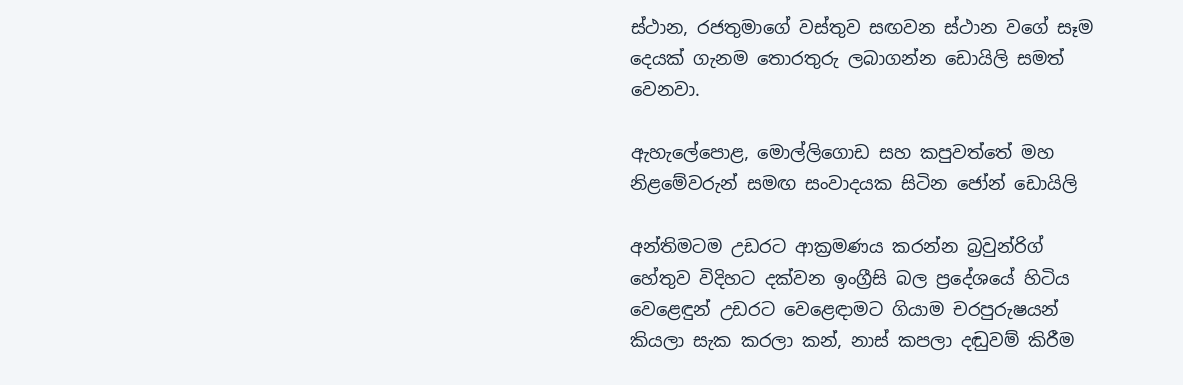ස්ථාන, රජතුමාගේ වස්තුව සඟවන ස්ථාන වගේ සෑම දෙයක් ගැනම තොරතුරු ලබාගන්න ඩොයිලි සමත් වෙනවා.

ඇහැලේපොළ, මොල්ලිගොඩ සහ කපුවත්තේ මහ නිළමේවරුන් සමඟ සංවාදයක සිටින ජෝන් ඩොයිලි

අන්තිමටම උඩරට ආක්‍රමණය කරන්න බ්‍රවුන්රිග් හේතුව විදිහට දක්වන ඉංග්‍රීසි බල ප්‍රදේශයේ හිටිය වෙළෙඳුන් උඩරට වෙළෙඳාමට ගියාම චරපුරුෂයන් කියලා සැක කරලා කන්, නාස් කපලා දඬුවම් කිරීම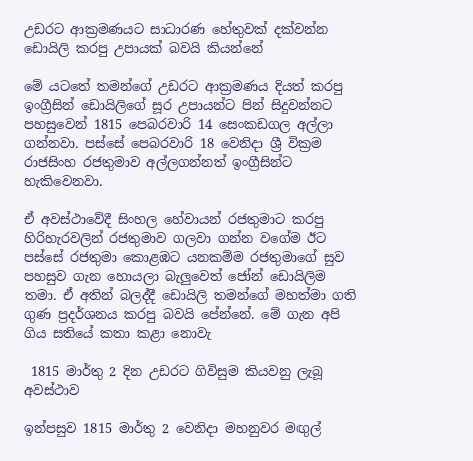උඩරට ආක්‍රමණයට සාධාරණ හේතුවක් දක්වන්න ඩොයිලි කරපු උපායක් බවයි කියන්නේ

මේ යටතේ තමන්ගේ උඩරට ආක්‍රමණය දියත් කරපු ඉංග්‍රීසින් ඩොයිලිගේ සූර උපායන්ට පින් සිදුවන්නට පහසුවෙන් 1815 පෙබරවාරි 14 සෙංකඩගල අල්ලා ගන්නවා. පස්සේ පෙබරවාරි 18 වෙනිදා ශ්‍රී වික්‍රම රාජසිංහ රජතුමාව අල්ලගන්නත් ඉංග්‍රීසින්ට හැකිවෙනවා.

ඒ අවස්ථාවේදී සිංහල හේවායන් රජතුමාට කරපු හිරිහැරවලින් රජතුමාව ගලවා ගන්න වගේම ඊට පස්සේ රජතුමා කොළඹට යනකම්ම රජතුමාගේ සුව පහසුව ගැන හොයලා බැලුවෙත් ජෝන් ඩොයිලිම තමා. ඒ අතින් බලද්දී ඩොයිලි තමන්ගේ මහත්මා ගති ගුණ ප්‍රදර්ශනය කරපු බවයි පේන්නේ. මේ ගැන අපි ගිය සතියේ කතා කළා නොවැ

 1815 මාර්තු 2 දින උඩරට ගිවිසුම කියවනු ලැබූ අවස්ථාව

ඉන්පසුව 1815 මාර්තු 2 වෙනිදා මහනුවර මඟුල්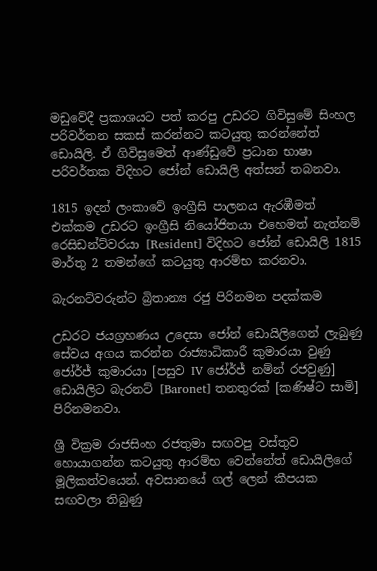මඩුවේදී ප්‍රකාශයට පත් කරපු උඩරට ගිවිසුමේ සිංහල පරිවර්තන සකස් කරන්නට කටයුතු කරන්නේත් ඩොයිලි. ඒ ගිවිසුමෙත් ආණ්ඩුවේ ප්‍රධාන භාෂා පරිවර්තක විදිහට ජෝන් ඩොයිලි අත්සන් තබනවා.

1815 ඉදන් ලංකාවේ ඉංග්‍රීසි පාලනය ඇරඹීමත් එක්කම උඩරට ඉංග්‍රීසි නියෝජිතයා එහෙමත් නැත්නම් රෙසිඩන්ට්වරයා [Resident] විදිහට ජෝන් ඩොයිලි 1815 මාර්තු 2 තමන්ගේ කටයුතු ආරම්භ කරනවා.

බැරනට්වරුන්ට බ්‍රිතාන්‍ය රජු පිරිනමන පදක්කම

උඩරට ජයග්‍රහණය උදෙසා ජෝන් ඩොයිලිගෙන් ලැබුණු සේවය අගය කරන්න රාජ්‍යාධිකාරී කුමාරයා වුණු ජෝර්ජ් කුමාරයා [පසුව IV ජෝර්ජ් නම්න් රජවුණු] ඩොයිලිට බැරනට් [Baronet] තනතුරක් [කණිෂ්ට සාමි] පිරිනමනවා.

ශ්‍රී වික්‍රම රාජසිංහ රජතුමා සඟවපු වස්තුව හොයාගන්න කටයුතු ආරම්භ වෙන්නේත් ඩොයිලිගේ මූලිකත්වයෙන්. අවසානයේ ගල් ලෙන් කීපයක සඟවලා තිබුණු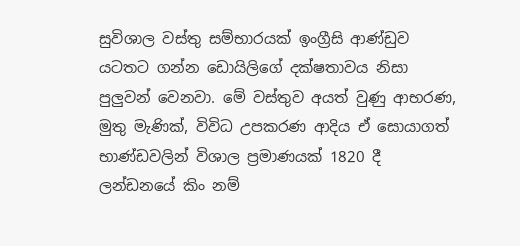සුවිශාල වස්තු සම්භාරයක් ඉංග්‍රීසි ආණ්ඩුව යටතට ගන්න ඩොයිලිගේ දක්ෂතාවය නිසා පුලුවන් වෙනවා. මේ වස්තුව අයත් වුණු ආභරණ, මුතු මැණික්, විවිධ උපකරණ ආදිය ඒ සොයාගත් භාණ්ඩවලින් විශාල ප්‍රමාණයක් 1820 දී ලන්ඩනයේ කිං නම්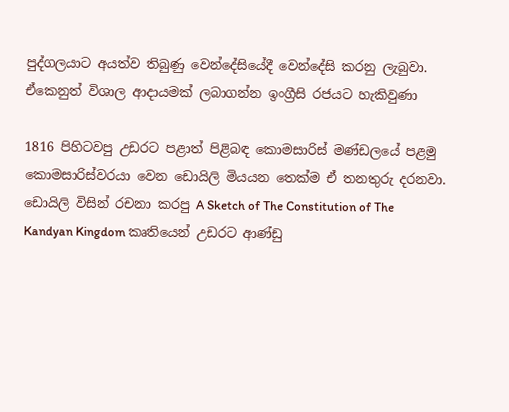පුද්ගලයාට අයත්ව තිබුණු වෙන්දේසියේදී වෙන්දේසි කරනු ලැබුවා. ඒකෙනුත් විශාල ආදායමක් ලබාගන්න ඉංග්‍රීසි රජයට හැකිවුණා

1816 පිහිටවපු උඩරට පළාත් පිළිබඳ කොමසාරිස් මණ්ඩලයේ පළමු කොමසාරිස්වරයා වෙන ඩොයිලි මියයන තෙක්ම ඒ තනතුරු දරනවා. ඩොයිලි විසින් රචනා කරපු A Sketch of The Constitution of The Kandyan Kingdom කෘතියෙන් උඩරට ආණ්ඩු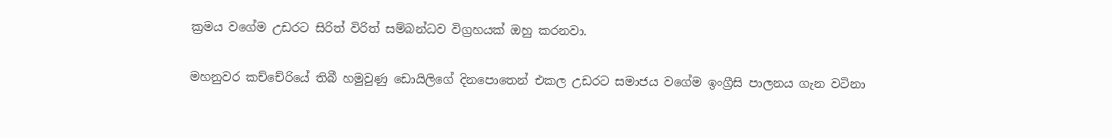ක්‍රමය වගේම උඩරට සිරිත් විරිත් සම්බන්ධව විග්‍රහයක් ඔහු කරනවා.

මහනුවර කච්චේරියේ තිබී හමුවුණු ඩොයිලිගේ දිනපොතෙන් එකල උඩරට සමාජය වගේම ඉංග්‍රීසි පාලනය ගැන වටිනා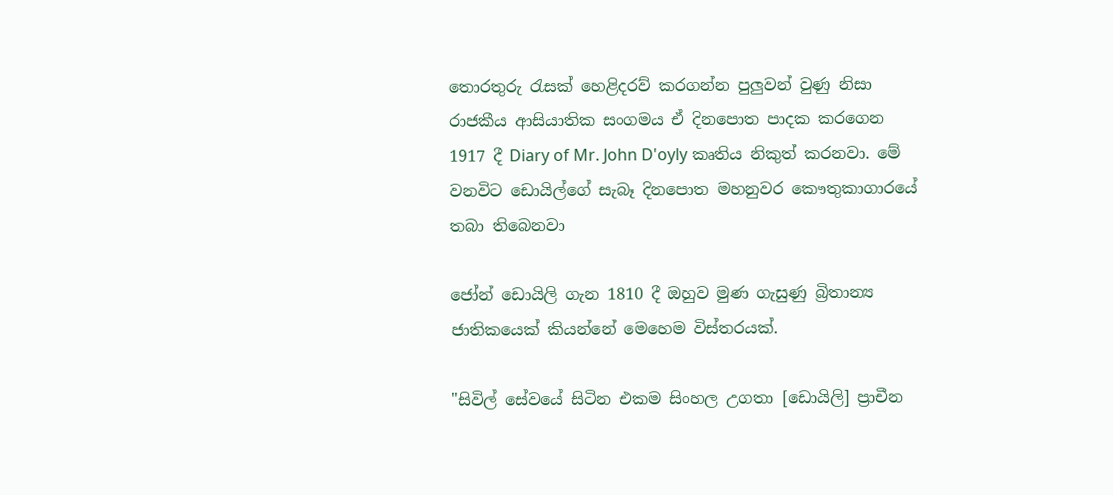තොරතුරු රැසක් හෙළිදරව් කරගන්න පුලුවන් වුණු නිසා රාජකීය ආසියාතික සංගමය ඒ දිනපොත පාදක කරගෙන 1917 දී Diary of Mr. John D'oyly කෘතිය නිකුත් කරනවා. මේ වනවිට ඩොයිල්ගේ සැබෑ දිනපොත මහනුවර කෞතුකාගාරයේ තබා තිබෙනවා

ජෝන් ඩොයිලි ගැන 1810 දී ඔහුව මුණ ගැසුණු බ්‍රිතාන්‍ය ජාතිකයෙක් කියන්නේ මෙහෙම විස්තරයක්.

"සිවිල් සේවයේ සිටින එකම සිංහල උගතා [ඩොයිලි] ප්‍රාචීන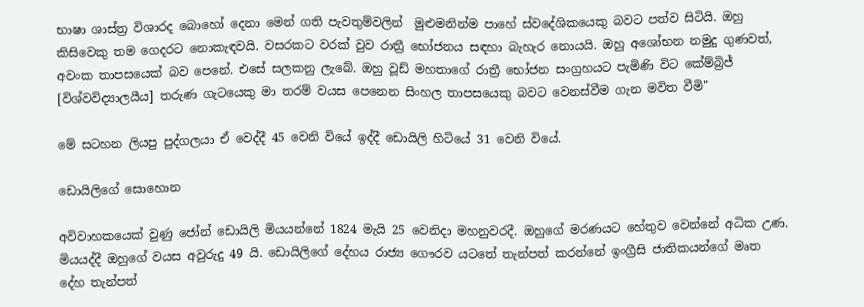භාෂා ශාස්ත්‍ර විශාරද බොහෝ දෙනා මෙන් ගති පැවතුම්වලින්  මුළුමනින්ම පාහේ ස්වදේශිකයෙකු බවට පත්ව සිටියි. ඔහු කිසිවෙකු තම ගෙදරට නොකැඳවයි. වසරකට වරක් වුව රාත්‍රී භෝජනය සඳහා බැහැර නොයයි. ඔහු අශෝභන නමුදු ගුණවත්, අවංක තාපසයෙක් බව පෙනේ. එසේ සලකනු ලැබේ. ඔහු වූඩ් මහතාගේ රාත්‍රී භෝජන සංග්‍රහයට පැමිණි විට කේම්බ්‍රිජ්  [විශ්වවිද්‍යාලයීය] තරුණ ගැටයෙකු මා තරම් වයස පෙනෙන සිංහල තාපසයෙකු බවට වෙනස්වීම ගැන මවිත වීමි"

මේ සටහන ලියපු පුද්ගලයා ඒ වෙද්දී 45 වෙනි වියේ ඉද්දී ඩොයිලි හිටියේ 31 වෙනි වියේ.

ඩොයිලිගේ සොහොන

අවිවාහකයෙක් වුණු ජෝන් ඩොයිලි මියයන්නේ 1824 මැයි 25 වෙනිදා මහනුවරදී. ඔහුගේ මරණයට හේතුව වෙන්නේ අධික උණ. මියයද්දී ඔහුගේ වයස අවුරුදු 49 යි. ඩොයිලිගේ දේහය රාජ්‍ය ගෞරව යටතේ තැන්පත් කරන්නේ ඉංග්‍රීසි ජාතිකයන්ගේ මෘත දේහ තැන්පත්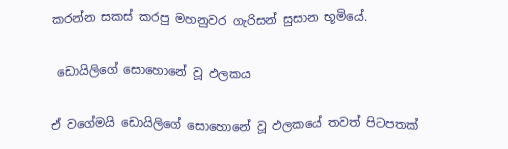කරන්න සකස් කරපු මහනුවර ගැරිසන් සුසාන භූමියේ.

 ඩොයිලිගේ සොහොනේ වූ ඵලකය

ඒ වගේමයි ඩොයිලිගේ සොහොනේ වූ ඵලකයේ තවත් පිටපතක්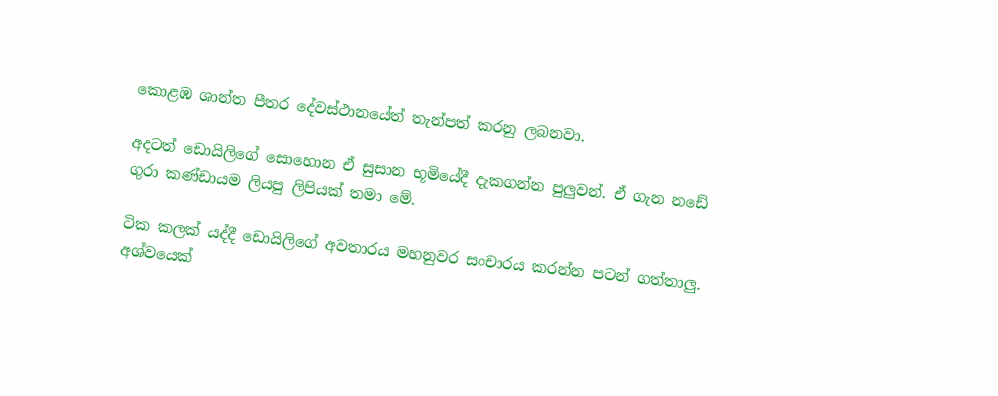කොළඹ ශාන්ත පීතර දේවස්ථානයේත් තැන්පත් කරනු ලබනවා.

අදටත් ඩොයිලිගේ සොහොන ඒ සුසාන භූමියේදී දැකගන්න පුලුවන්. ඒ ගැන නඩේ ගුරා කණ්ඩායම ලියපු ලිපියක් තමා මේ.

ටික කලක් යද්දී ඩොයිලිගේ අවතාරය මහනුවර සංචාරය කරන්න පටන් ගත්තාලු. අශ්වයෙක්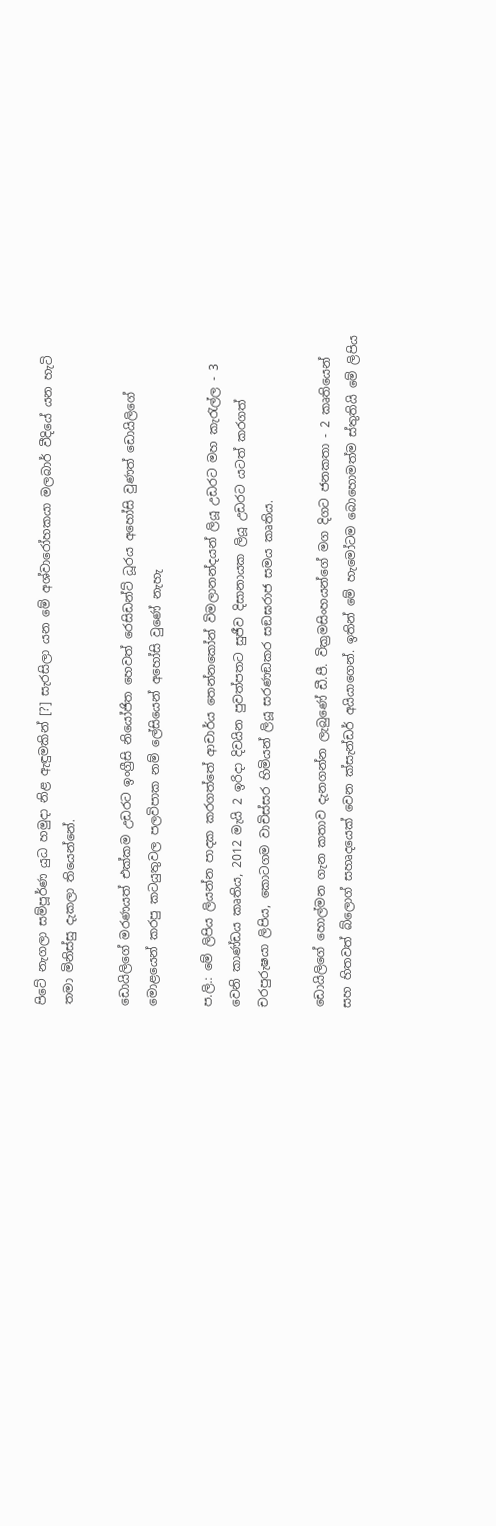පිටේ නැගලා සම්පූර්ණ යුධ හමුදා නිළ ඇඳුමකින් [?] සැරසිලා යන මේ අශ්වාරෝහකයා මලබාර් වීදියේ යන හැටි තමා මිනිස්සු දැකලා තියෙන්නේ.

ඩොයිලිගේ මරණයත් එක්කම උඩරට ඉංග්‍රීසි නියෝජිත හෙවත් රෙසිඩන්ට් ධූරය අහෝසි වුණත් ඩොයිලිගේ මොළයෙන් කරපු කටයුතුවල පලවිපාක නම් ලේසියෙන් අහෝසි වුණේ නැහැ

ප.ලි.: මේ ලිපිය ලියන්න පාදක කරගත්තේ ආචාර්ය තෙන්නකෝන් විමලානන්දයන් ලියූ උඩරට මහ කැරැල්ල - 3 වෙනි කාණ්ඩය කෘතිය, 2012 මැයි 2 ඉරිදා දිවයින පුවත්පතට සුජීව දිසානායක ලියූ උඩරට යටත් කරගත් චරපුරුෂයා ලිපිය, කොටගම වාචිස්සර හිමියන් ලියූ සරණඞකර සඞඝරාජ සමය කෘතිය.

ඩොයිලිගේ හොල්මන ගැන කතාව දැනගන්න ලැබුණේ ඩී.පී. වික්‍රමසිංහයන්ගේ මග දිගට ජනකතා - 2 කෘතියෙන් සහ හිතවත් බ්ලොග් සහෘදයෙක් වෙන ක්සැන්ඩර් අයියාගෙන්. ඉතින් මේ හැමෝටම බොහොමත්ම ස්තුතියි මේ ලිපිය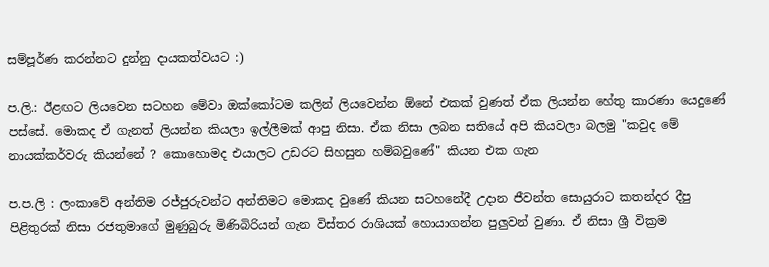සම්පූර්ණ කරන්නට දුන්නු දායකත්වයට :)

ප.ලි.: ඊළඟට ලියවෙන සටහන මේවා ඔක්කෝටම කලින් ලියවෙන්න ඕනේ එකක් වුණත් ඒක ලියන්න හේතු කාරණා යෙදුණේ පස්සේ. මොකද ඒ ගැනත් ලියන්න කියලා ඉල්ලීමක් ආපු නිසා. ඒක නිසා ලබන සතියේ අපි කියවලා බලමු "කවුද මේ නායක්කර්වරු කියන්නේ ? කොහොමද එයාලට උඩරට සිහසුන හම්බවුණේ" කියන එක ගැන

ප.ප.ලි : ලංකාවේ අන්තිම රජ්ජුරුවන්ට අන්තිමට මොකද වුණේ කියන සටහනේදී උදාන ජීවන්ත සොයුරාට කතන්දර දීපු පිළිතුරක් නිසා රජතුමාගේ මුණුබුරු මිණිබිරියන් ගැන විස්තර රාශියක් හොයාගන්න පුලුවන් වුණා. ඒ නිසා ශ්‍රී වික්‍රම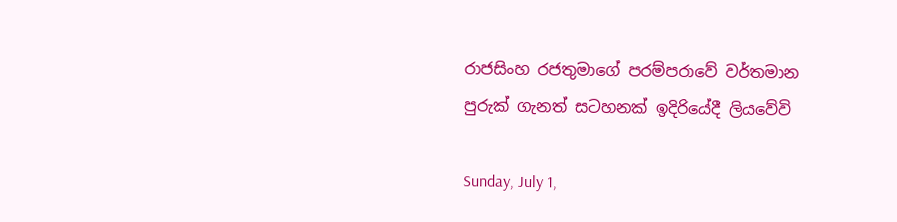රාජසිංහ රජතුමාගේ පරම්පරාවේ වර්තමාන පුරුක් ගැනත් සටහනක් ඉදිරියේදී ලියවේවි

Sunday, July 1,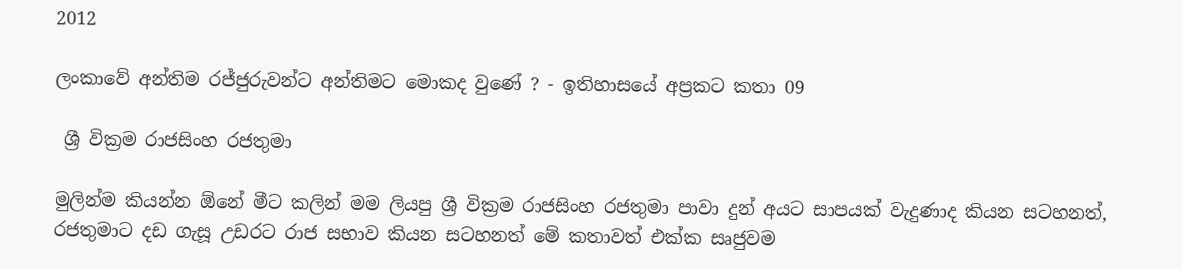2012

ලංකාවේ අන්තිම රජ්ජුරුවන්ට අන්තිමට මොකද වුණේ ? - ඉතිහාසයේ අප්‍රකට කතා 09

 ශ්‍රී වික්‍රම රාජසිංහ රජතුමා

මුලින්ම කියන්න ඕනේ මීට කලින් මම ලියපු ශ්‍රී වික්‍රම රාජසිංහ රජතුමා පාවා දුන් අයට සාපයක් වැදුණාද කියන සටහනත්, රජතුමාට දඩ ගැසූ උඩරට රාජ සභාව කියන සටහනත් මේ කතාවත් එක්ක සෘජුවම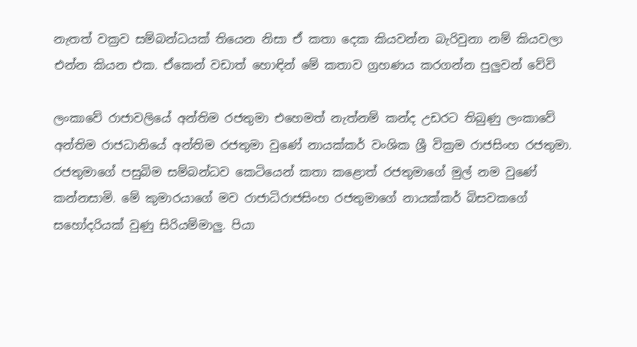නැතත් වක්‍රව සම්බන්ධයක් තියෙන නිසා ඒ කතා දෙක කියවන්න බැරිවුනා නම් කියවලා එන්න කියන එක. ඒකෙන් වඩාත් හොඳින් මේ කතාව ග්‍රහණය කරගන්න පුලුවන් වේවි

ලංකාවේ රාජාවලියේ අන්තිම රජතුමා එහෙමත් නැත්නම් කන්ද උඩරට තිබුණු ලංකාවේ අන්තිම රාජධානියේ අන්තිම රජතුමා වුණේ නායක්කර් වංශික ශ්‍රී වික්‍රම රාජසිංහ රජතුමා. රජතුමාගේ පසුබිම සම්බන්ධව කෙටියෙන් කතා කළොත් රජතුමාගේ මුල් නම වුණේ කන්නසාමි. මේ කුමාරයාගේ මව රාජාධිරාජසිංහ රජතුමාගේ නායක්කර් බිසවකගේ සහෝදරියක් වුණු සිරියම්මාලු. පියා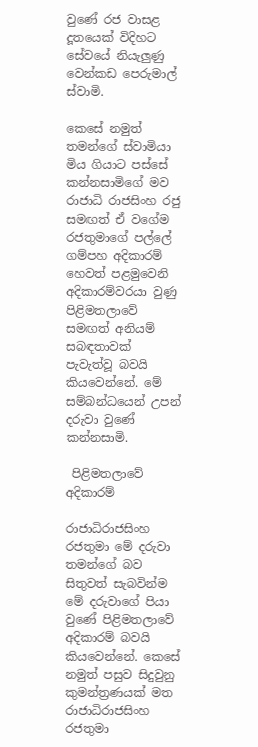වුණේ රජ වාසළ දූතයෙක් විදිහට සේවයේ නියැලුණු වෙන්කඩ පෙරුමාල් ස්වාමි.

කෙසේ නමුත් තමන්ගේ ස්වාමියා මිය ගියාට පස්සේ කන්නසාමිගේ මව රාජාධි රාජසිංහ රජු සමඟත් ඒ වගේම රජතුමාගේ පල්ලේ ගම්පහ අදිකාරම් හෙවත් පළමුවෙනි අදිකාරම්වරයා වුණු පිළිමතලාවේ සමඟත් අනියම් සබඳතාවක් පැවැත්වූ බවයි කියවෙන්නේ. මේ සම්බන්ධයෙන් උපන් දරුවා වුණේ කන්නසාමි.

 පිළිමතලාවේ අදිකාරම්

රාජාධිරාජසිංහ රජතුමා මේ දරුවා තමන්ගේ බව සිතුවත් සැබවින්ම මේ දරුවාගේ පියා වුණේ පිළිමතලාවේ අදිකාරම් බවයි කියවෙන්නේ. කෙසේ නමුත් පසුව සිදුවුනු කුමන්ත්‍රණයක් මත රාජාධිරාජසිංහ රජතුමා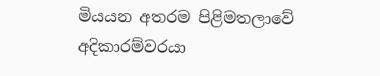මියයන අතරම පිළිමතලාවේ අදිකාරම්වරයා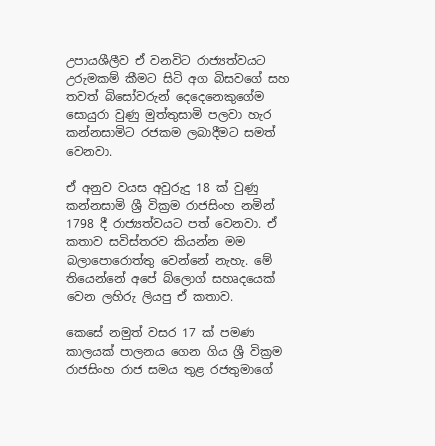උපායශීලීව ඒ වනවිට රාජ්‍යත්වයට උරුමකම් කීමට සිටි අග බිසවගේ සහ  තවත් බිසෝවරුන් දෙදෙනෙකුගේම සොයුරා වුණු මුත්තුසාමි පලවා හැර කන්නසාමිට රජකම ලබාදීමට සමත් වෙනවා.

ඒ අනුව වයස අවුරුදු 18 ක් වුණු කන්නසාමි ශ්‍රී වික්‍රම රාජසිංහ නමින් 1798 දී රාජ්‍යත්වයට පත් වෙනවා. ඒ කතාව සවිස්තරව කියන්න මම බලාපොරොත්තු වෙන්නේ නැහැ. මේ තියෙන්නේ අපේ බ්ලොග් සහෘදයෙක් වෙන ලහිරු ලියපු ඒ කතාව.

කෙසේ නමුත් වසර 17 ක් පමණ කාලයක් පාලනය ගෙන ගිය ශ්‍රී වික්‍රම රාජසිංහ රාජ සමය තුළ රජතුමාගේ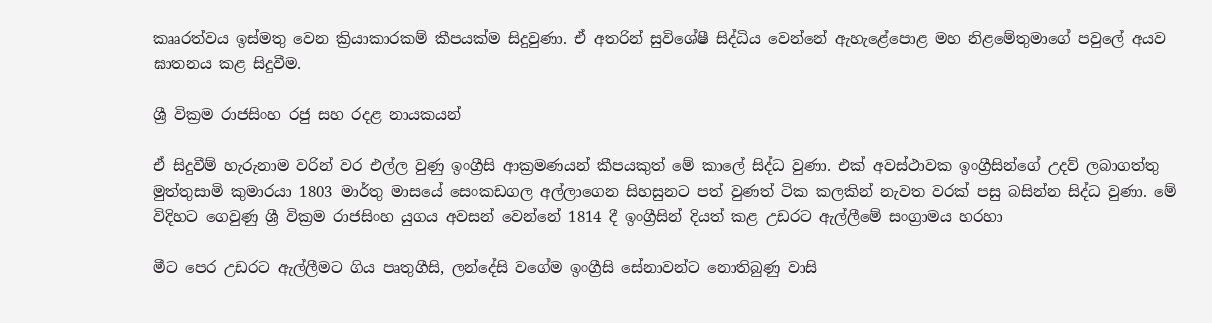කෲරත්වය ඉස්මතු වෙන ක්‍රියාකාරකම් කීපයක්ම සිදුවුණා. ඒ අතරින් සුවිශේෂී සිද්ධිය වෙන්නේ ඇහැළේපොළ මහ නිළමේතුමාගේ පවුලේ අයව ඝාතනය කළ සිදුවීම.

ශ්‍රී වික්‍රම රාජසිංහ රජු සහ රදළ නායකයන්

ඒ සිදුවීම් හැරුනාම වරින් වර එල්ල වුණු ඉංග්‍රීසි ආක්‍රමණයන් කීපයකුත් මේ කාලේ සිද්ධ වුණා. එක් අවස්ථාවක ඉංග්‍රීසින්ගේ උදව් ලබාගත්තු මුත්තුසාමි කුමාරයා 1803 මාර්තු මාසයේ සෙංකඩගල අල්ලාගෙන සිහසුනට පත් වුණත් ටික කලකින් නැවත වරක් පසු බසින්න සිද්ධ වුණා. මේ විදිහට ගෙවුණු ශ්‍රී වික්‍රම රාජසිංහ යුගය අවසන් වෙන්නේ 1814 දී ඉංග්‍රීසින් දියත් කළ උඩරට ඇල්ලීමේ සංග්‍රාමය හරහා

මීට පෙර උඩරට ඇල්ලීමට ගිය පෘතුගීසි, ලන්දේසි වගේම ඉංග්‍රීසි සේනාවන්ට නොතිබුණු වාසි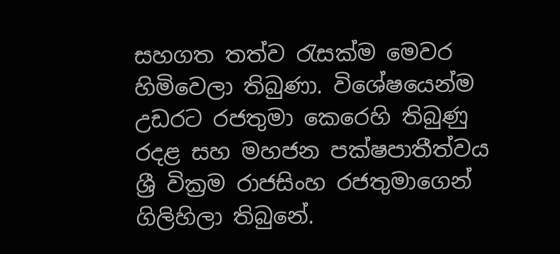සහගත තත්ව රැසක්ම මෙවර හිමිවෙලා තිබුණා. විශේෂයෙන්ම උඩරට රජතුමා කෙරෙහි තිබුණු රදළ සහ මහජන පක්ෂපාතීත්වය ශ්‍රී වික්‍රම රාජසිංහ රජතුමාගෙන් ගිලිහිලා තිබුනේ.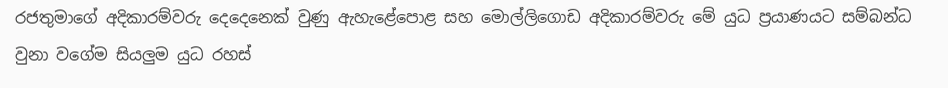රජතුමාගේ අදිකාරම්වරු දෙදෙනෙක් වුණු ඇහැළේපොළ සහ මොල්ලිගොඩ අදිකාරම්වරු මේ යුධ ප්‍රයාණයට සම්බන්ධ වුනා වගේම සියලුම යුධ රහස්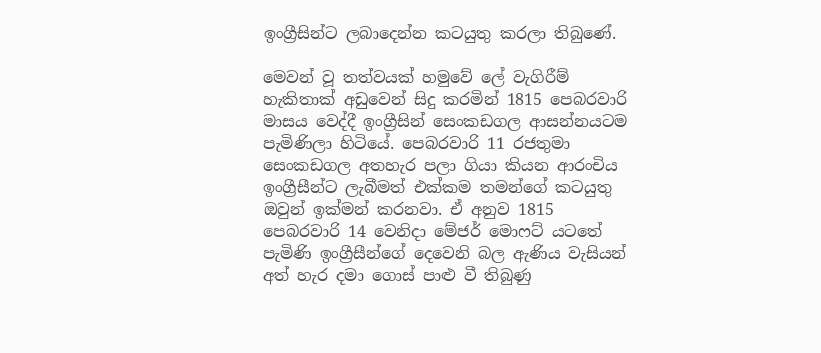ඉංග්‍රීසින්ට ලබාදෙන්න කටයුතු කරලා තිබුණේ.

මෙවන් වූ තත්වයක් හමුවේ ලේ වැගිරීම් හැකිතාක් අඩුවෙන් සිදු කරමින් 1815 පෙබරවාරි මාසය වෙද්දී ඉංග්‍රීසින් සෙංකඩගල ආසන්නයටම පැමිණිලා හිටියේ. පෙබරවාරි 11 රජතුමා සෙංකඩගල අතහැර පලා ගියා කියන ආරංචිය ඉංග්‍රීසීන්ට ලැබීමත් එක්කම තමන්ගේ කටයුතු ඔවුන් ඉක්මන් කරනවා. ඒ අනුව 1815 පෙබරවාරි 14 වෙනිදා මේජර් මොෆට් යටතේ පැමිණි ඉංග්‍රීසීන්ගේ දෙවෙනි බල ඇණිය වැසියන් අත් හැර දමා ගොස් පාළු වී තිබුණු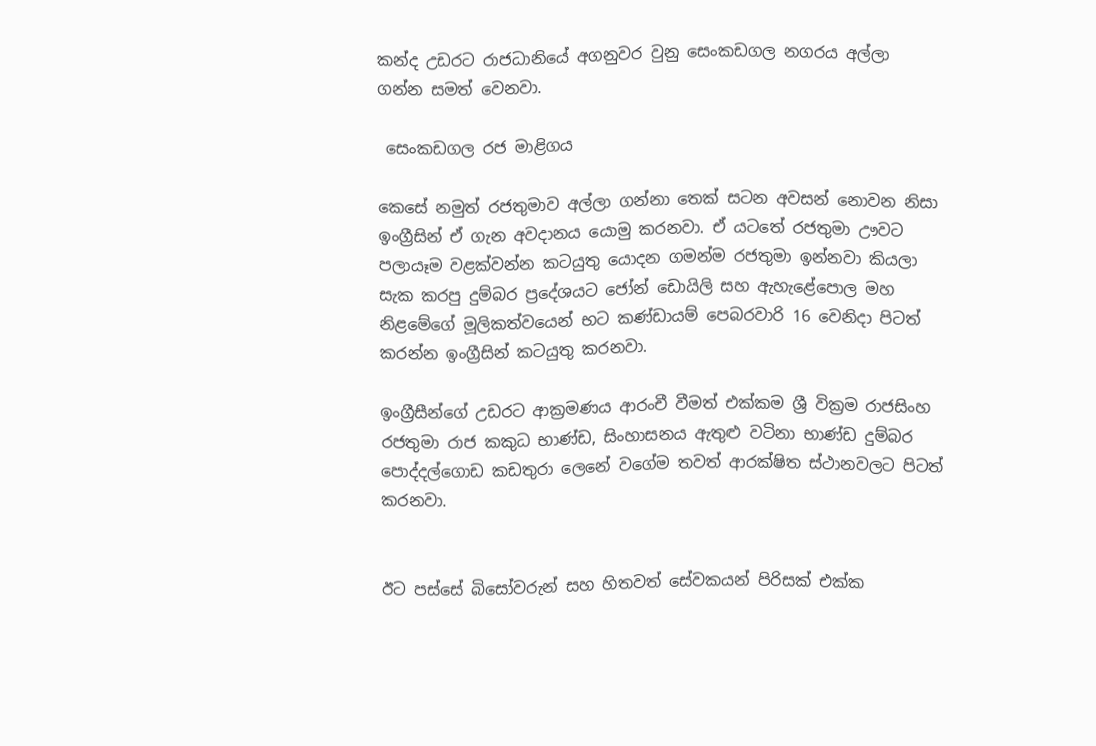කන්ද උඩරට රාජධානියේ අගනුවර වුනු සෙංකඩගල නගරය අල්ලා ගන්න සමත් වෙනවා.

 සෙංකඩගල රජ මාළිගය

කෙසේ නමුත් රජතුමාව අල්ලා ගන්නා තෙක් සටන අවසන් නොවන නිසා ඉංග්‍රීසින් ඒ ගැන අවදානය යොමු කරනවා. ඒ යටතේ රජතුමා ඌවට පලායෑම වළක්වන්න කටයුතු යොදන ගමන්ම රජතුමා ඉන්නවා කියලා සැක කරපු දුම්බර ප්‍රදේශයට ජෝන් ඩොයිලි සහ ඇහැළේපොල මහ නිළමේගේ මූලිකත්වයෙන් භට කණ්ඩායම් පෙබරවාරි 16 වෙනිදා පිටත් කරන්න ඉංග්‍රීසින් කටයුතු කරනවා.

ඉංග්‍රීසීන්ගේ උඩරට ආක්‍රමණය ආරංචී වීමත් එක්කම ශ්‍රී වික්‍රම රාජසිංහ රජතුමා රාජ කකුධ භාණ්ඩ, සිංහාසනය ඇතුළු වටිනා භාණ්ඩ දුම්බර පොද්දල්ගොඩ කඩතුරා ලෙනේ වගේම තවත් ආරක්ෂිත ස්ථානවලට පිටත් කරනවා.


ඊට පස්සේ බිසෝවරුන් සහ හිතවත් සේවකයන් පිරිසක් එක්ක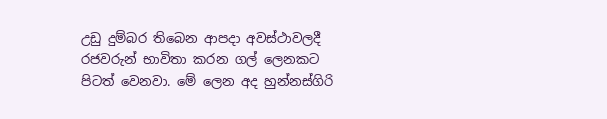උඩු දුම්බර තිබෙන ආපදා අවස්ථාවලදී රජවරුන් භාවිතා කරන ගල් ලෙනකට පිටත් වෙනවා. මේ ලෙන අද හුන්නස්ගිරි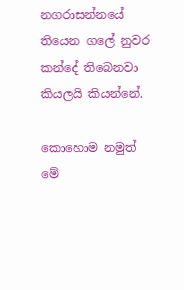නගරාසන්නයේ තියෙන ගලේ නුවර කන්දේ තිබෙනවා කියලයි කියන්නේ.

කොහොම නමුත් මේ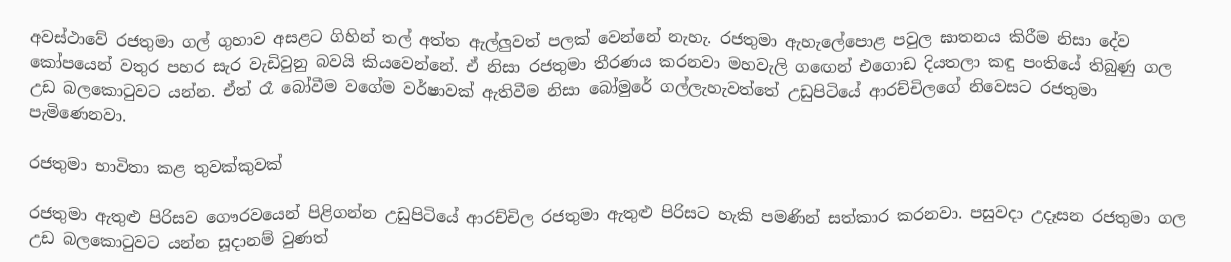අවස්ථාවේ රජතුමා ගල් ගුහාව අසළට ගිහින් තල් අත්ත ඇල්ලුවත් පලක් වෙන්නේ නැහැ. රජතුමා ඇහැලේපොළ පවුල ඝාතනය කිරීම නිසා දේව කෝපයෙන් වතුර පහර සැර වැඩිවුනු බවයි කියවෙන්නේ. ඒ නිසා රජතුමා තීරණය කරනවා මහවැලි ගඟෙන් එගොඩ දියතලා කඳු පංතියේ තිබුණු ගල උඩ බලකොටුවට යන්න. ඒත් රෑ බෝවීම වගේම වර්ෂාවක් ඇතිවීම නිසා බෝමුරේ ගල්ලැහැවත්තේ උඩුපිටියේ ආරච්චිලගේ නිවෙසට රජතුමා පැමිණෙනවා.

රජතුමා භාවිතා කළ තුවක්කුවක්

රජතුමා ඇතුළු පිරිසව ගෞරවයෙන් පිළිගන්න උඩුපිටියේ ආරච්චිල රජතුමා ඇතුළු පිරිසට හැකි පමණින් සත්කාර කරනවා. පසුවදා උදෑසන රජතුමා ගල උඩ බලකොටුවට යන්න සූදානම් වුණත්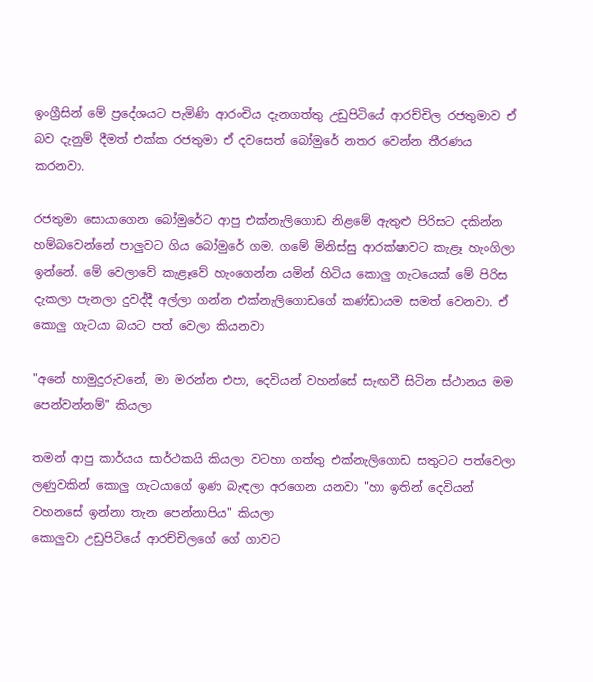ඉංග්‍රීසින් මේ ප්‍රදේශයට පැමිණි ආරංචිය දැනගත්තු උඩුපිටියේ ආරච්චිල රජතුමාව ඒ බව දැනුම් දීමත් එක්ක රජතුමා ඒ දවසෙත් බෝමුරේ නතර වෙන්න තීරණය කරනවා.

රජතුමා සොයාගෙන බෝමුරේට ආපු එක්නැලිගොඩ නිළමේ ඇතුළු පිරිසට දකින්න හම්බවෙන්නේ පාලුවට ගිය බෝමුරේ ගම. ගමේ මිනිස්සු ආරක්ෂාවට කැළෑ හැංගිලා ඉන්නේ. මේ වෙලාවේ කැළෑවේ හැංගෙන්න යමින් හිටිය කොලු ගැටයෙක් මේ පිරිස දැකලා පැනලා දුවද්දී අල්ලා ගන්න එක්නැලිගොඩගේ කණ්ඩායම සමත් වෙනවා. ඒ කොලු ගැටයා බයට පත් වෙලා කියනවා

"අනේ හාමුදුරුවනේ, මා මරන්න එපා, දෙවියන් වහන්සේ සැඟවී සිටින ස්ථානය මම පෙන්වන්නම්" කියලා

තමන් ආපු කාර්යය සාර්ථකයි කියලා වටහා ගත්තු එක්නැලිගොඩ සතුටට පත්වෙලා ලණුවකින් කොලු ගැටයාගේ ඉණ බැඳලා අරගෙන යනවා "හා ඉතින් දෙවියන් වහනසේ ඉන්නා තැන පෙන්නාපිය" කියලා
කොලුවා උඩුපිටියේ ආරච්චිලගේ ගේ ගාවට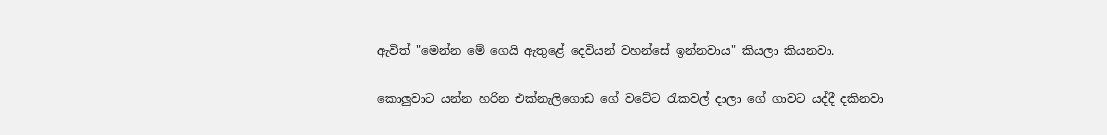ඇවිත් "මෙන්න මේ ගෙයි ඇතුළේ දෙවියන් වහන්සේ ඉන්නවාය" කියලා කියනවා.

කොලුවාට යන්න හරින එක්නැලිගොඩ ගේ වටේට රැකවල් දාලා ගේ ගාවට යද්දී දකිනවා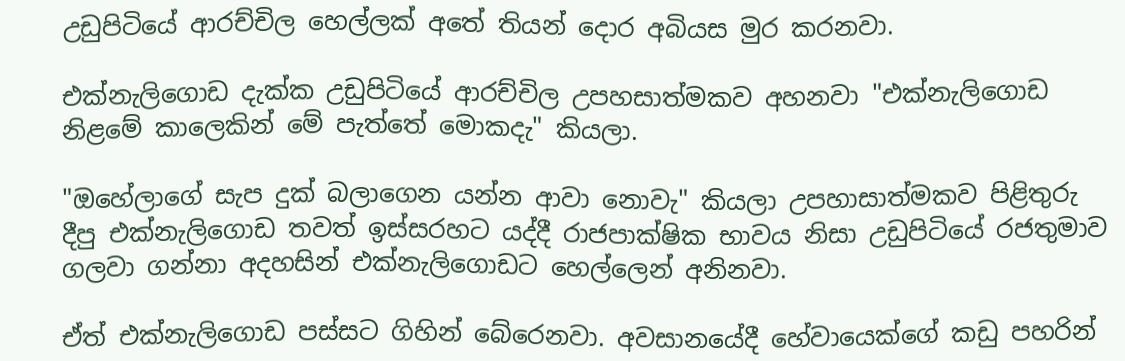උඩුපිටියේ ආරච්චිල හෙල්ලක් අතේ තියන් දොර අබියස මුර කරනවා.

එක්නැලිගොඩ දැක්ක උඩුපිටියේ ආරච්චිල උපහසාත්මකව අහනවා "එක්නැලිගොඩ නිළමේ කාලෙකින් මේ පැත්තේ මොකදැ" කියලා.

"ඔහේලාගේ සැප දුක් බලාගෙන යන්න ආවා නොවැ" කියලා උපහාසාත්මකව පිළිතුරු දීපු එක්නැලිගොඩ තවත් ඉස්සරහට යද්දී රාජපාක්ෂික භාවය නිසා උඩුපිටියේ රජතුමාව ගලවා ගන්නා අදහසින් එක්නැලිගොඩට හෙල්ලෙන් අනිනවා.

ඒත් එක්නැලිගොඩ පස්සට ගිහින් බේරෙනවා. අවසානයේදී හේවායෙක්ගේ කඩු පහරින්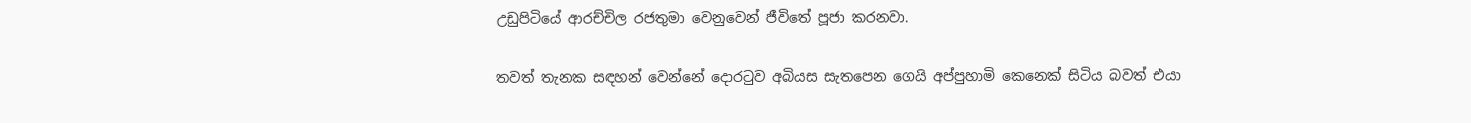උඩුපිටියේ ආරච්චිල රජතුමා වෙනුවෙන් ජීවිතේ පූජා කරනවා.

තවත් තැනක සඳහන් වෙන්නේ දොරටුව අබියස සැතපෙන ගෙයි අප්පුහාමි කෙනෙක් සිටිය බවත් එයා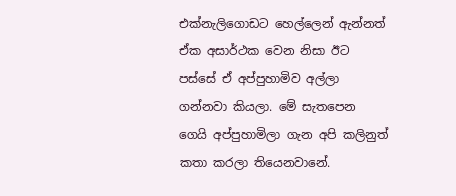එක්නැලිගොඩට හෙල්ලෙන් ඇන්නත් ඒක අසාර්ථක වෙන නිසා ඊට පස්සේ ඒ අප්පුහාමිව අල්ලා ගන්නවා කියලා. මේ සැතපෙන ගෙයි අප්පුහාමිලා ගැන අපි කලිනුත් කතා කරලා තියෙනවානේ.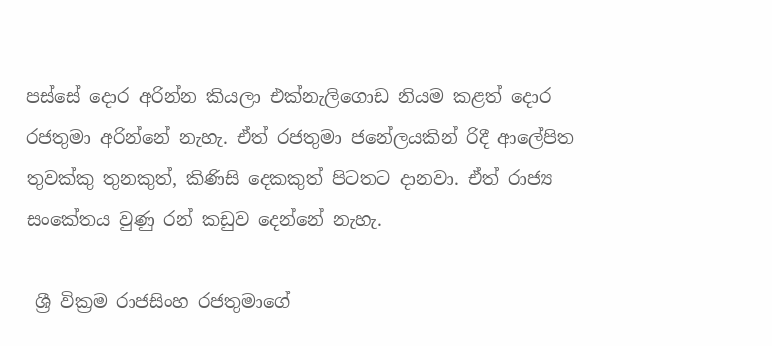පස්සේ දොර අරින්න කියලා එක්නැලිගොඩ නියම කළත් දොර රජතුමා අරින්නේ නැහැ. ඒත් රජතුමා ජනේලයකින් රිදී ආලේපිත තුවක්කු තුනකුත්, කිණිසි දෙකකුත් පිටතට දානවා. ඒත් රාජ්‍ය සංකේතය වුණු රන් කඩුව දෙන්නේ නැහැ.

 ශ්‍රී වික්‍රම රාජසිංහ රජතුමාගේ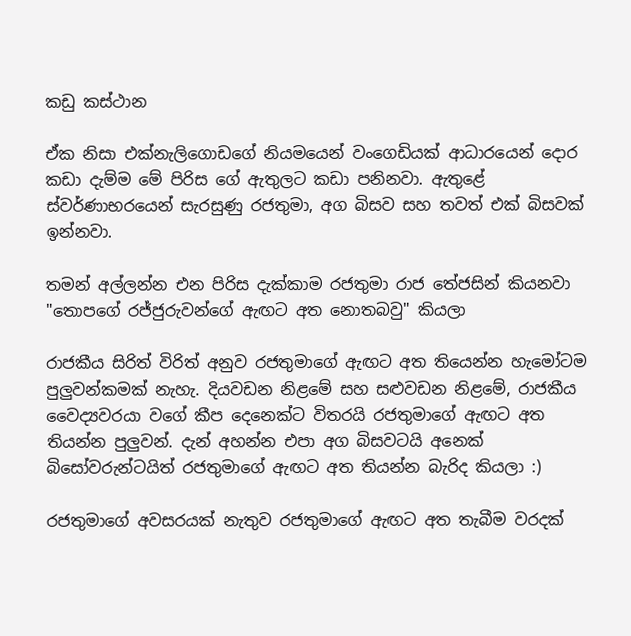කඩු කස්ථාන

ඒක නිසා එක්නැලිගොඩගේ නියමයෙන් වංගෙඩියක් ආධාරයෙන් දොර කඩා දැම්ම මේ පිරිස ගේ ඇතුලට කඩා පනිනවා. ඇතුළේ ස්වර්ණාභරයෙන් සැරසුණු රජතුමා, අග බිසව සහ තවත් එක් බිසවක් ඉන්නවා.

තමන් අල්ලන්න එන පිරිස දැක්කාම රජතුමා රාජ තේජසින් කියනවා "තොපගේ රජ්ජුරුවන්ගේ ඇඟට අත නොතබවු" කියලා

රාජකීය සිරිත් විරිත් අනුව රජතුමාගේ ඇඟට අත තියෙන්න හැමෝටම පුලුවන්කමක් නැහැ. දියවඩන නිළමේ සහ සළුවඩන නිළමේ, රාජකීය වෛද්‍යවරයා වගේ කීප දෙනෙක්ට විතරයි රජතුමාගේ ඇඟට අත තියන්න පුලුවන්. දැන් අහන්න එපා අග බිසවටයි අනෙක් බිසෝවරුන්ටයිත් රජතුමාගේ ඇඟට අත තියන්න බැරිද කියලා :)

රජතුමාගේ අවසරයක් නැතුව රජතුමාගේ ඇඟට අත තැබීම වරදක්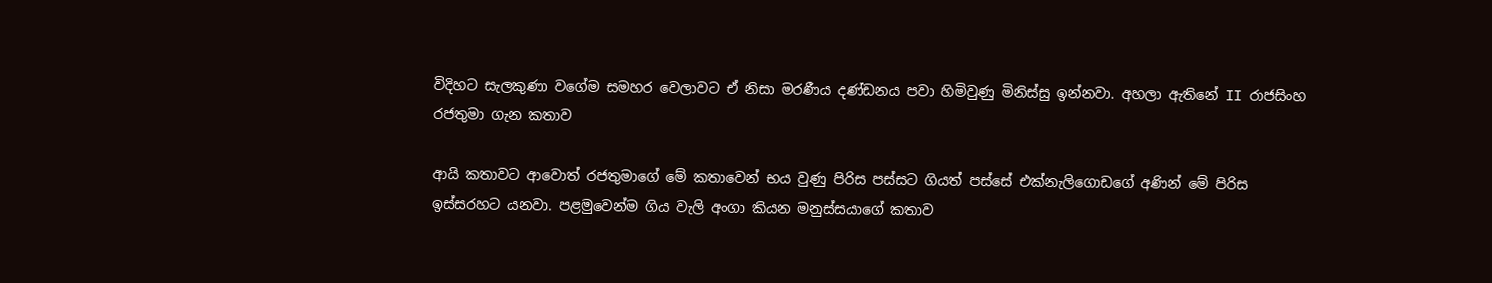විදිහට සැලකුණා වගේම සමහර වෙලාවට ඒ නිසා මරණීය දණ්ඩනය පවා හිමිවුණු මිනිස්සු ඉන්නවා. අහලා ඇතිනේ II රාජසිංහ රජතුමා ගැන කතාව

ආයි කතාවට ආවොත් රජතුමාගේ මේ කතාවෙන් භය වුණු පිරිස පස්සට ගියත් පස්සේ එක්නැලිගොඩගේ අණින් මේ පිරිස ඉස්සරහට යනවා. පළමුවෙන්ම ගිය වැලි අංගා කියන මනුස්සයාගේ කතාව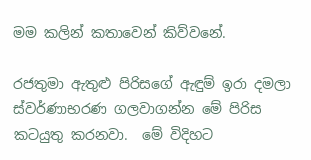මම කලින් කතාවෙන් කිව්වනේ.

රජතුමා ඇතුළු පිරිසගේ ඇඳුම් ඉරා දමලා ස්වර්ණාභරණ ගලවාගන්න මේ පිරිස කටයුතු කරනවා.  මේ විදිහට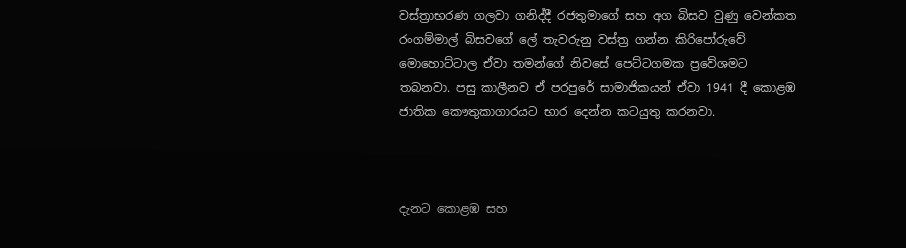වස්ත්‍රාභරණ ගලවා ගනිද්දී රජතුමාගේ සහ අග බිසව වුණු වෙන්කත රංගම්මාල් බිසවගේ ලේ තැවරුනු වස්ත්‍ර ගන්න කිරිපෝරුවේ මොහොට්ටාල ඒවා තමන්ගේ නිවසේ පෙට්ටගමක ප්‍රවේශමට තබනවා. පසු කාලීනව ඒ පරපුරේ සාමාජිකයන් ඒවා 1941 දී කොළඹ ජාතික කෞතුකාගාරයට භාර දෙන්න කටයුතු කරනවා.



දැනට කොළඹ සහ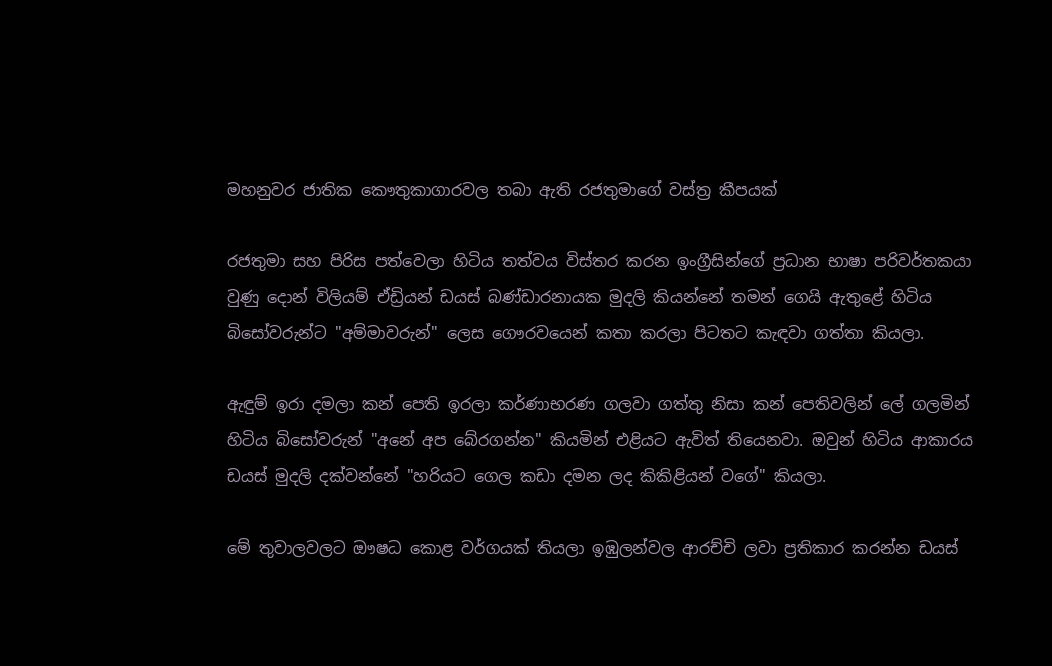මහනුවර ජාතික කෞතුකාගාරවල තබා ඇති රජතුමාගේ වස්ත්‍ර කීපයක්

රජතුමා සහ පිරිස පත්වෙලා හිටිය තත්වය විස්තර කරන ඉංග්‍රීසින්ගේ ප්‍රධාන භාෂා පරිවර්තකයා වුණු දොන් විලියම් ඒඩ්‍රියන් ඩයස් බණ්ඩාරනායක මුදලි කියන්නේ තමන් ගෙයි ඇතුළේ හිටිය බිසෝවරුන්ට "අම්මාවරුන්" ලෙස ගෞරවයෙන් කතා කරලා පිටතට කැඳවා ගත්තා කියලා.

ඇඳුම් ඉරා දමලා කන් පෙති ඉරලා කර්ණාභරණ ගලවා ගත්තු නිසා කන් පෙතිවලින් ලේ ගලමින් හිටිය බිසෝවරුන් "අනේ අප බේරගන්න" කියමින් එළියට ඇවිත් තියෙනවා. ඔවුන් හිටිය ආකාරය ඩයස් මුදලි දක්වන්නේ "හරියට ගෙල කඩා දමන ලද කිකිළියන් වගේ" කියලා.

මේ තුවාලවලට ඖෂධ කොළ වර්ගයක් තියලා ඉඹුලන්වල ආරච්චි ලවා ප්‍රතිකාර කරන්න ඩයස්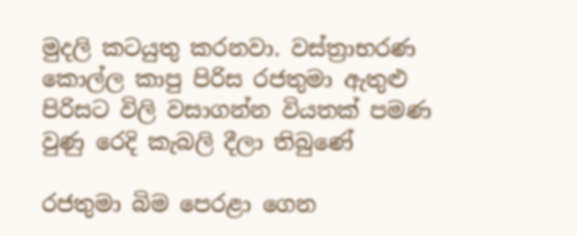මුදලි කටයුතු කරනවා. වස්ත්‍රාභරණ කොල්ල කාපු පිරිස රජතුමා ඇතුළු පිරිසට විලි වසාගන්න වියතක් පමණ වුණු රෙදි කැබලි දීලා තිබුණේ

රජතුමා බිම පෙරළා ගෙන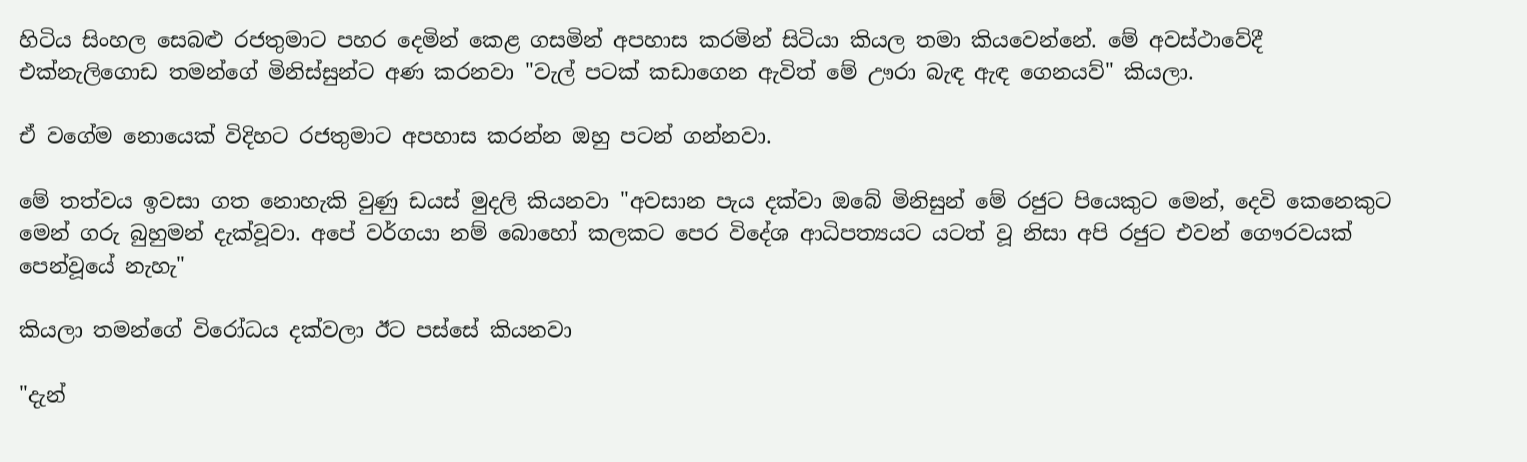හිටිය සිංහල සෙබළු රජතුමාට පහර දෙමින් කෙළ ගසමින් අපහාස කරමින් සිටියා කියල තමා කියවෙන්නේ. මේ අවස්ථාවේදී එක්නැලිගොඩ තමන්ගේ මිනිස්සුන්ට අණ කරනවා "වැල් පටක් කඩාගෙන ඇවිත් මේ ඌරා බැඳ ඇඳ ගෙනයව්" කියලා.

ඒ වගේම නොයෙක් විදිහට රජතුමාට අපහාස කරන්න ඔහු පටන් ගන්නවා.

මේ තත්වය ඉවසා ගත නොහැකි වුණු ඩයස් මුදලි කියනවා "අවසාන පැය දක්වා ඔබේ මිනිසුන් මේ රජුට පියෙකුට මෙන්, දෙවි කෙනෙකුට මෙන් ගරු බුහුමන් දැක්වූවා. අපේ වර්ගයා නම් බොහෝ කලකට පෙර විදේශ ආධිපත්‍යයට යටත් වූ නිසා අපි රජුට එවන් ගෞරවයක් පෙන්වූයේ නැහැ"

කියලා තමන්ගේ විරෝධය දක්වලා ඊට පස්සේ කියනවා

"දැන්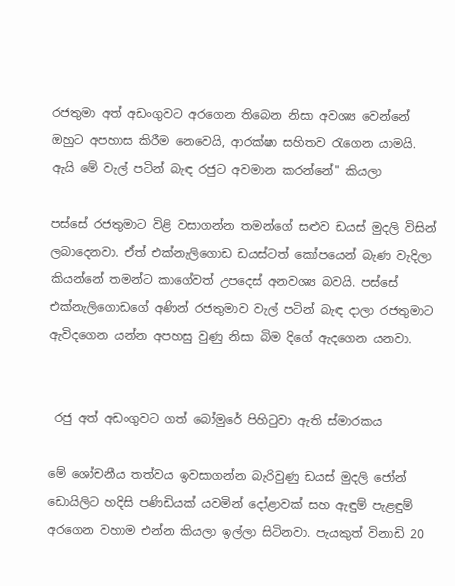රජතුමා අත් අඩංගුවට අරගෙන තිබෙන නිසා අවශ්‍ය වෙන්නේ ඔහුට අපහාස කිරීම නෙවෙයි, ආරක්ෂා සහිතව රැගෙන යාමයි. ඇයි මේ වැල් පටින් බැඳ රජුට අවමාන කරන්නේ" කියලා

පස්සේ රජතුමාට විළි වසාගන්න තමන්ගේ සළුව ඩයස් මුදලි විසින් ලබාදෙනවා. ඒත් එක්නැලිගොඩ ඩයස්ටත් කෝපයෙන් බැණ වැදිලා කියන්නේ තමන්ට කාගේවත් උපදෙස් අනවශ්‍ය බවයි. පස්සේ එක්නැලිගොඩගේ අණින් රජතුමාව වැල් පටින් බැඳ දාලා රජතුමාට ඇවිදගෙන යන්න අපහසු වුණු නිසා බිම දිගේ ඇදගෙන යනවා.


 රජු අත් අඩංගුවට ගත් බෝමුරේ පිහිටුවා ඇති ස්මාරකය

මේ ශෝචනීය තත්වය ඉවසාගන්න බැරිවුණු ඩයස් මුදලි ජෝන් ඩොයිලිට හදිසි පණිඩියක් යවමින් දෝළාවක් සහ ඇඳුම් පැළඳුම් අරගෙන වහාම එන්න කියලා ඉල්ලා සිටිනවා. පැයකුත් විනාඩි 20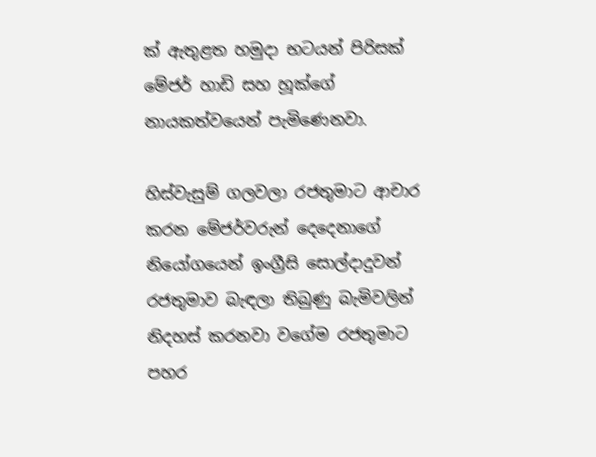ක් ඇතුළත හමුදා භටයන් පිරිසක් මේජර් හාඩි සහ හූක්ගේ නායකත්වයෙන් පැමිණෙනවා.

හිස්වැසුම් ගලවලා රජතුමාට ආචාර කරන මේජර්වරුන් දෙදෙනාගේ නියෝගයෙන් ඉංග්‍රීසි සොල්දාදුවන් රජතුමාව බැඳලා තිබුණු බැමිවලින් නිදහස් කරනවා වගේම රජතුමාට පහර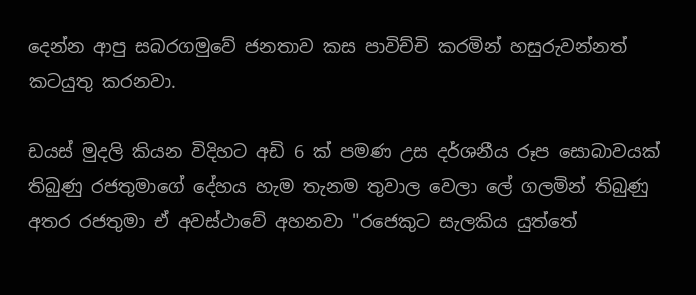දෙන්න ආපු සබරගමුවේ ජනතාව කස පාවිච්චි කරමින් හසුරුවන්නත් කටයුතු කරනවා.

ඩයස් මුදලි කියන විදිහට අඩි 6 ක් පමණ උස දර්ශනීය රූප සොබාවයක් තිබුණු රජතුමාගේ දේහය හැම තැනම තුවාල වෙලා ලේ ගලමින් තිබුණු අතර රජතුමා ඒ අවස්ථාවේ අහනවා "රජෙකුට සැලකිය යුත්තේ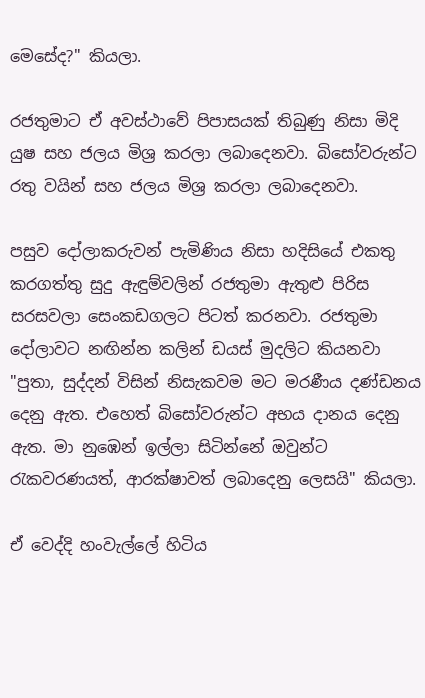මෙසේද?" කියලා.

රජතුමාට ඒ අවස්ථාවේ පිපාසයක් තිබුණු නිසා මිදි යුෂ සහ ජලය මිශ්‍ර කරලා ලබාදෙනවා. බිසෝවරුන්ට රතු වයින් සහ ජලය මිශ්‍ර කරලා ලබාදෙනවා.

පසුව දෝලාකරුවන් පැමිණිය නිසා හදිසියේ එකතු කරගත්තු සුදු ඇඳුම්වලින් රජතුමා ඇතුළු පිරිස සරසවලා සෙංකඩගලට පිටත් කරනවා. රජතුමා දෝලාවට නඟින්න කලින් ඩයස් මුදලිට කියනවා "පුතා, සුද්දන් විසින් නිසැකවම මට මරණීය දණ්ඩනය දෙනු ඇත. එහෙත් බිසෝවරුන්ට අභය දානය දෙනු ඇත. මා නුඹෙන් ඉල්ලා සිටින්නේ ඔවුන්ට රැකවරණයත්, ආරක්ෂාවත් ලබාදෙනු ලෙසයි" කියලා.

ඒ වෙද්දි හංවැල්ලේ හිටිය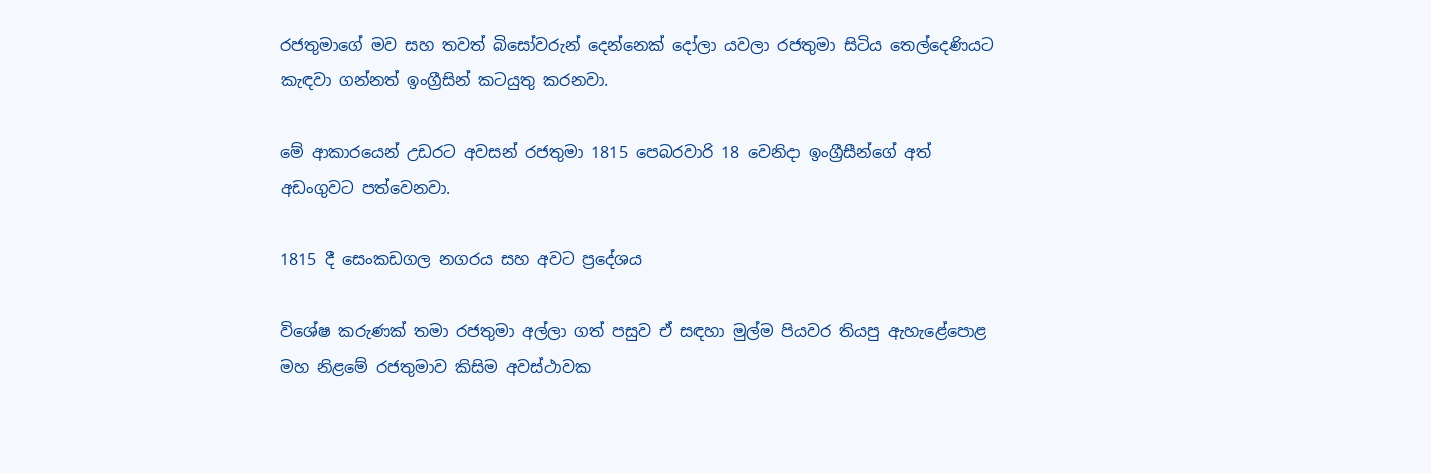රජතුමාගේ මව සහ තවත් බිසෝවරුන් දෙන්නෙක් දෝලා යවලා රජතුමා සිටිය තෙල්දෙණියට කැඳවා ගන්නත් ඉංග්‍රීසින් කටයුතු කරනවා.

මේ ආකාරයෙන් උඩරට අවසන් රජතුමා 1815 පෙබරවාරි 18 වෙනිදා ඉංග්‍රීසීන්ගේ අත් අඩංගුවට පත්වෙනවා.

1815 දී සෙංකඩගල නගරය සහ අවට ප්‍රදේශය

විශේෂ කරුණක් තමා රජතුමා අල්ලා ගත් පසුව ඒ සඳහා මුල්ම පියවර තියපු ඇහැළේපොළ මහ නිළමේ රජතුමාව කිසිම අවස්ථාවක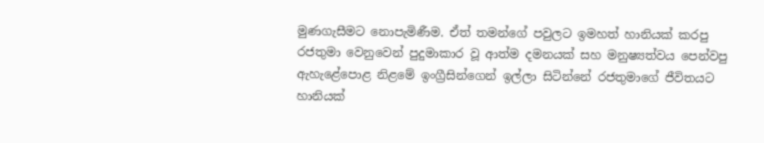මුණගැසීමට නොපැමිණීම. ඒත් තමන්ගේ පවුලට ඉමහත් හානියක් කරපු රජතුමා වෙනුවෙන් පුදුමාකාර වූ ආත්ම දමනයක් සහ මනුෂ්‍යත්වය පෙන්වපු ඇහැළේපොළ නිළමේ ඉංග්‍රීසින්ගෙන් ඉල්ලා සිටින්නේ රජතුමාගේ ජීවිතයට හානියක්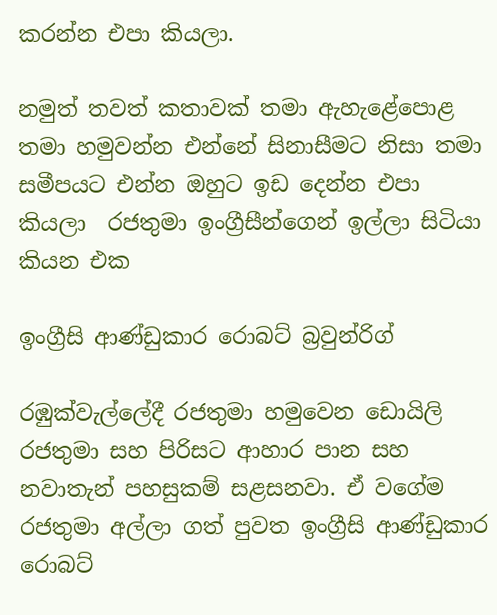කරන්න එපා කියලා.

නමුත් තවත් කතාවක් තමා ඇහැළේපොළ තමා හමුවන්න එන්නේ සිනාසීමට නිසා තමා සමීපයට එන්න ඔහුට ඉඩ දෙන්න එපා කියලා  රජතුමා ඉංග්‍රීසීන්ගෙන් ඉල්ලා සිටියා කියන එක

ඉංග්‍රීසි ආණ්ඩුකාර රොබට් බ්‍රවුන්රිග්

රඹුක්වැල්ලේදී රජතුමා හමුවෙන ඩොයිලි රජතුමා සහ පිරිසට ආහාර පාන සහ නවාතැන් පහසුකම් සළසනවා. ඒ වගේම රජතුමා අල්ලා ගත් පුවත ඉංග්‍රීසි ආණ්ඩුකාර රොබට්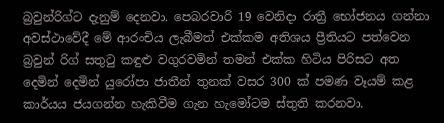බ්‍රවුන්රිග්ට දැනුම් දෙනවා. පෙබරවාරි 19 වෙනිදා රාත්‍රී භෝජනය ගන්නා අවස්ථාවේදී මේ ආරංචිය ලැබීමත් එක්කම අතිශය ප්‍රීතියට පත්වෙන බ්‍රවුන් රිග් සතුටු කඳුළු වගුරවමින් තමන් එක්ක හිටිය පිරිසට අත දෙමින් දෙමින් යුරෝපා ජාතීන් තුනක් වසර 300 ක් පමණ වෑයම් කළ කාර්යය ජයගන්න හැකිවීම ගැන හැමෝටම ස්තුති කරනවා.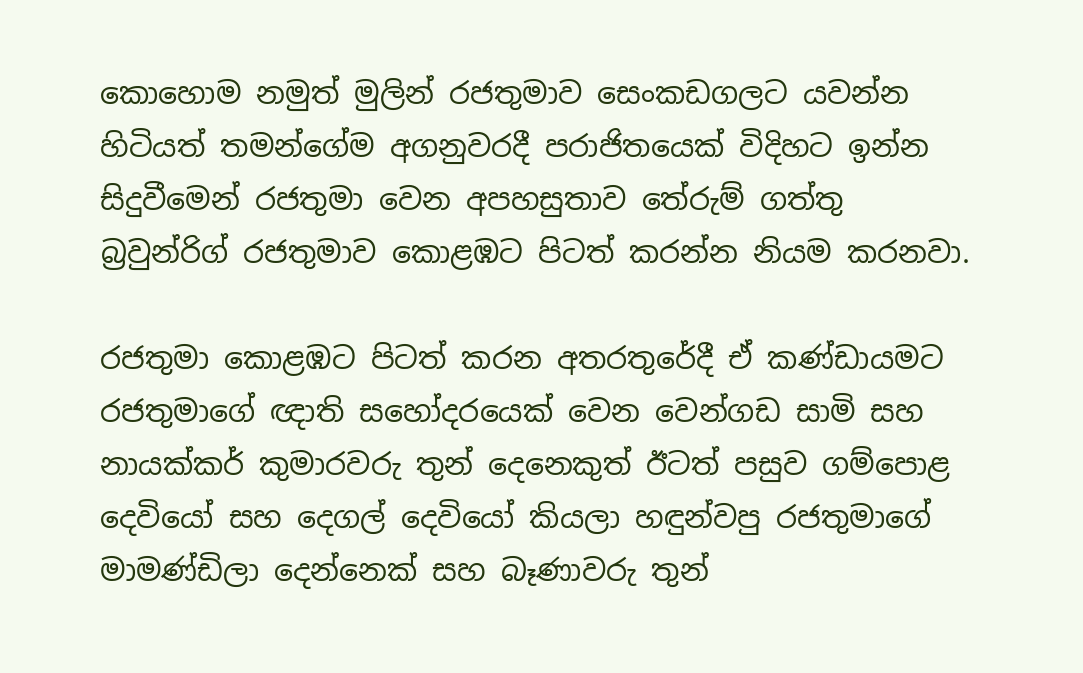කොහොම නමුත් මුලින් රජතුමාව සෙංකඩගලට යවන්න හිටියත් තමන්ගේම අගනුවරදී පරාජිතයෙක් විදිහට ඉන්න සිදුවීමෙන් රජතුමා වෙන අපහසුතාව තේරුම් ගත්තු බ්‍රවුන්රිග් රජතුමාව කොළඹට පිටත් කරන්න නියම කරනවා.

රජතුමා කොළඹට පිටත් කරන අතරතුරේදී ඒ කණ්ඩායමට රජතුමාගේ ඥාති සහෝදරයෙක් වෙන වෙන්ගඩ සාමි සහ නායක්කර් කුමාරවරු තුන් දෙනෙකුත් ඊටත් පසුව ගම්පොළ දෙවියෝ සහ දෙගල් දෙවියෝ කියලා හඳුන්වපු රජතුමාගේ මාමණ්ඩිලා දෙන්නෙක් සහ බෑණාවරු තුන්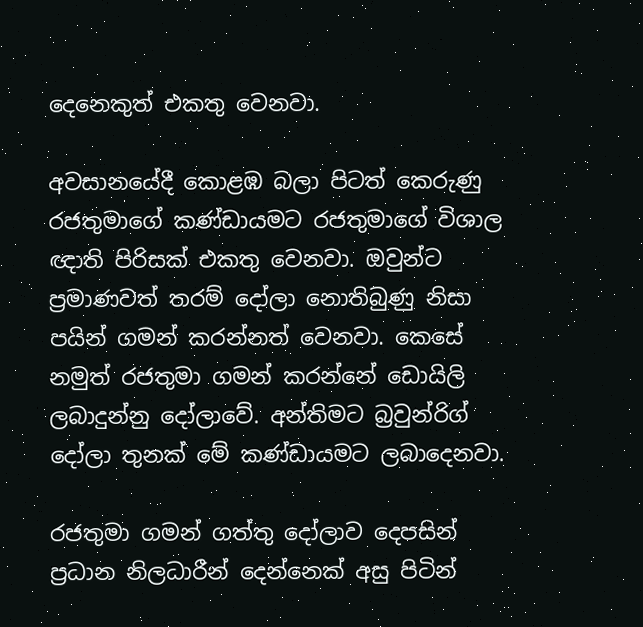දෙනෙකුත් එකතු වෙනවා.

අවසානයේදී කොළඹ බලා පිටත් කෙරුණු රජතුමාගේ කණ්ඩායමට රජතුමාගේ විශාල ඥාති පිරිසක් එකතු වෙනවා. ඔවුන්ට ප්‍රමාණවත් තරම් දෝලා නොතිබුණු නිසා පයින් ගමන් කරන්නත් වෙනවා. කෙසේ නමුත් රජතුමා ගමන් කරන්නේ ඩොයිලි ලබාදුන්නු දෝලාවේ. අන්තිමට බ්‍රවුන්රිග් දෝලා තුනක් මේ කණ්ඩායමට ලබාදෙනවා.

රජතුමා ගමන් ගත්තු දෝලාව දෙපසින් ප්‍රධාන නිලධාරීන් දෙන්නෙක් අසු පිටින්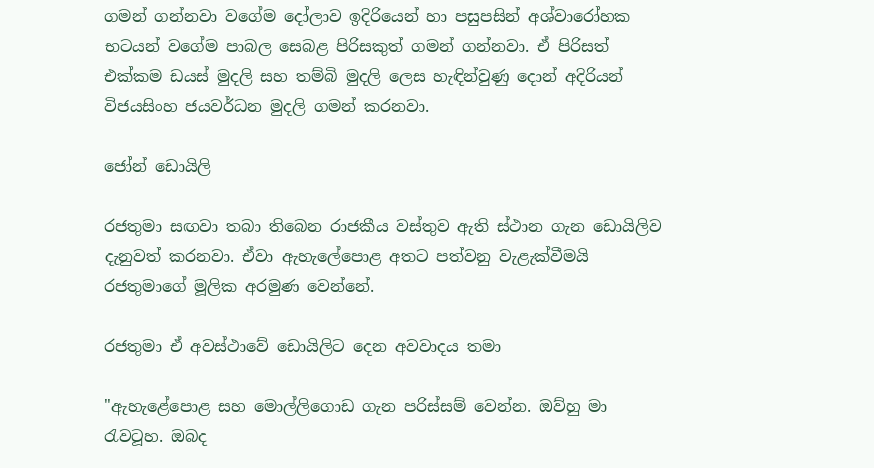ගමන් ගන්නවා වගේම දෝලාව ඉදිරියෙන් හා පසුපසින් අශ්වාරෝහක භටයන් වගේම පාබල සෙබළ පිරිසකුත් ගමන් ගන්නවා. ඒ පිරිසත් එක්කම ඩයස් මුදලි සහ තම්බි මුදලි ලෙස හැඳින්වුණු දොන් අදිරියන් විජයසිංහ ජයවර්ධන මුදලි ගමන් කරනවා.

ජෝන් ඩොයිලි

රජතුමා සඟවා තබා තිබෙන රාජකීය වස්තුව ඇති ස්ථාන ගැන ඩොයිලිව දැනුවත් කරනවා. ඒවා ඇහැලේපොළ අතට පත්වනු වැළැක්වීමයි රජතුමාගේ මූලික අරමුණ වෙන්නේ.

රජතුමා ඒ අවස්ථාවේ ඩොයිලිට දෙන අවවාදය තමා

"ඇහැළේපොළ සහ මොල්ලිගොඩ ගැන පරිස්සම් වෙන්න. ඔව්හු මා රැවටූහ. ඔබද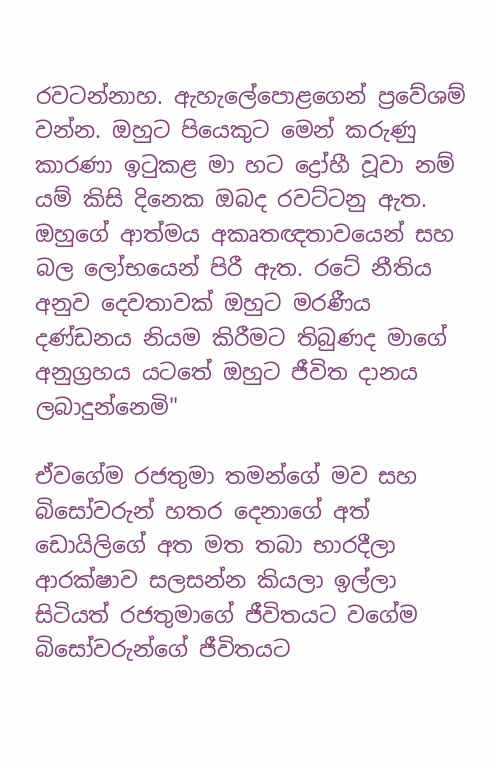රවටන්නාහ. ඇහැලේපොළගෙන් ප්‍රවේශම් වන්න. ඔහුට පියෙකුට මෙන් කරුණු කාරණා ඉටුකළ මා හට ද්‍රෝහී වූවා නම් යම් කිසි දිනෙක ඔබද රවට්ටනු ඇත. ඔහුගේ ආත්මය අකෘතඥතාවයෙන් සහ බල ලෝභයෙන් පිරී ඇත. රටේ නීතිය අනුව දෙවතාවක් ඔහුට මරණීය දණ්ඩනය නියම කිරීමට තිබුණද මාගේ අනුග්‍රහය යටතේ ඔහුට ජීවිත දානය ලබාදුන්නෙමි"

ඒවගේම රජතුමා තමන්ගේ මව සහ බිසෝවරුන් හතර දෙනාගේ අත් ඩොයිලිගේ අත මත තබා භාරදීලා ආරක්ෂාව සලසන්න කියලා ඉල්ලා සිටියත් රජතුමාගේ ජීවිතයට වගේම බිසෝවරුන්ගේ ජීවිතයට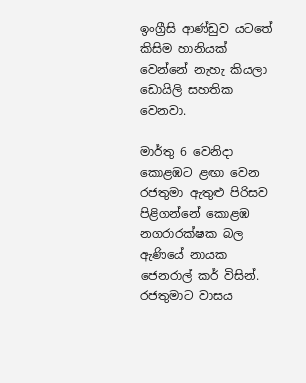ඉංග්‍රීසි ආණ්ඩුව යටතේ කිසිම හානියක් වෙන්නේ නැහැ කියලා ඩොයිලි සහතික වෙනවා.

මාර්තු 6 වෙනිදා කොළඹට ළඟා වෙන රජතුමා ඇතුළු පිරිසව පිළිගන්නේ කොළඹ නගරාරක්ෂක බල ඇණියේ නායක ජෙනරාල් කර් විසින්. රජතුමාට වාසය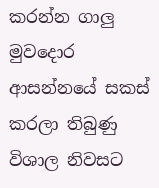කරන්න ගාලු මුවදොර ආසන්නයේ සකස් කරලා තිබුණු විශාල නිවසට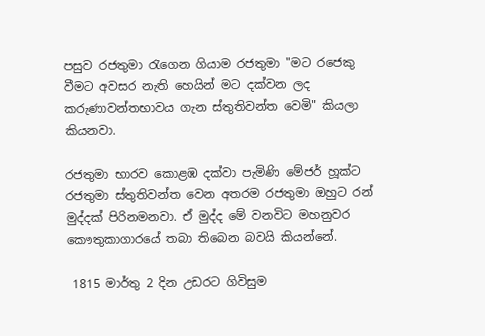පසුව රජතුමා රැගෙන ගියාම රජතුමා "මට රජෙකු වීමට අවසර නැති හෙයින් මට දක්වන ලද කරුණාවන්තභාවය ගැන ස්තුතිවන්ත වෙමි" කියලා කියනවා.

රජතුමා භාරව කොළඹ දක්වා පැමිණි මේජර් හූක්ට රජතුමා ස්තුතිවන්ත වෙන අතරම රජතුමා ඔහුට රන් මුද්දක් පිරිනමනවා. ඒ මුද්ද මේ වනවිට මහනුවර කෞතුකාගාරයේ තබා තිබෙන බවයි කියන්නේ.

 1815 මාර්තු 2 දින උඩරට ගිවිසුම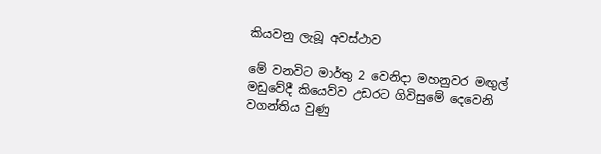කියවනු ලැබූ අවස්ථාව

මේ වනවිට මාර්තු 2 වෙනිදා මහනුවර මඟුල් මඩුවේදී කියෙව්ව උඩරට ගිවිසුමේ දෙවෙනි වගන්තිය වුණු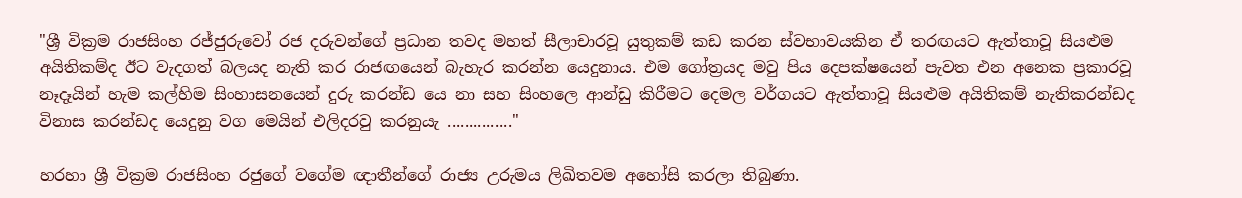"ශ්‍රී වික්‍රම රාජසිංහ රජ්ජුරුවෝ රජ දරුවන්ගේ ප්‍රධාන තවද මහත් සීලාචාරවූ යුතුකම් කඩ කරන ස්වභාවයකින ඒ තරඟයට ඇත්තාවූ සියළුම අයිතිකම්ද ඊට වැදගත් බලයද නැති කර රාජඟයෙන් බැහැර කරන්න යෙදුනාය. එම ගෝත්‍රයද මවු පිය දෙපක්ෂයෙන් පැවත එන අනෙක ප්‍රකාරවූ නෑදෑයින් හැම කල්හිම සිංහාසනයෙන් දුරු කරන්ඩ යෙ නා සහ සිංහලෙ ආන්ඩු කිරීමට දෙමල වර්ගයට ඇත්තාවූ සියළුම අයිතිකම් නැතිකරන්ඩද විනාස කරන්ඩද යෙදුනු වග මෙයින් එලිදරවු කරනුයැ ..............."

හරහා ශ්‍රී වික්‍රම රාජසිංහ රජුගේ වගේම ඥාතීන්ගේ රාජ්‍ය උරුමය ලිඛිතවම අහෝසි කරලා තිබුණා.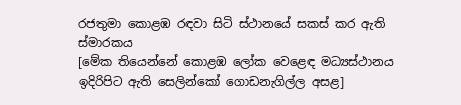රජතුමා කොළඹ රඳවා සිටි ස්ථානයේ සකස් කර ඇති ස්මාරකය
[මේක තියෙන්නේ කොළඹ ලෝක වෙළෙඳ මධ්‍යස්ථානය ඉදිරිපිට ඇති සෙලින්කෝ ගොඩනැගිල්ල අසළ]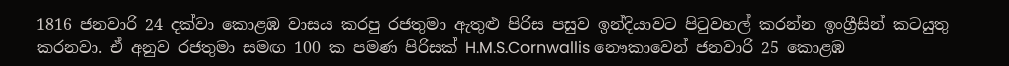1816 ජනවාරි 24 දක්වා කොළඹ වාසය කරපු රජතුමා ඇතුළු පිරිස පසුව ඉන්දියාවට පිටුවහල් කරන්න ඉංග්‍රීසින් කටයුතු කරනවා. ඒ අනුව රජතුමා සමඟ 100 ක පමණ පිරිසක් H.M.S.Cornwallis නෞකාවෙන් ජනවාරි 25 කොළඹ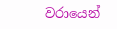වරායෙන්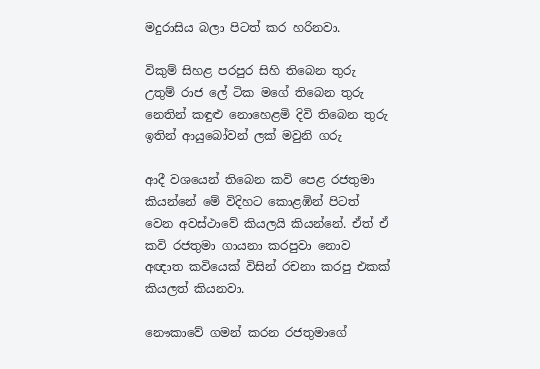මදුරාසිය බලා පිටත් කර හරිනවා.

විකුම් සිහළ පරපුර සිහි තිබෙන තුරු
උතුම් රාජ ලේ ටික මගේ තිබෙන තුරු
නෙතින් කඳුළු නොහෙළමි දිවි තිබෙන තුරු
ඉතින් ආයුබෝවන් ලක් මවුනි ගරු

ආදී වශයෙන් තිබෙන කවි පෙළ රජතුමා කියන්නේ මේ විදිහට කොළඹින් පිටත් වෙන අවස්ථාවේ කියලයි කියන්නේ. ඒත් ඒ කවි රජතුමා ගායනා කරපුවා නොව අඥාත කවියෙක් විසින් රචනා කරපු එකක් කියලත් කියනවා.

නෞකාවේ ගමන් කරන රජතුමාගේ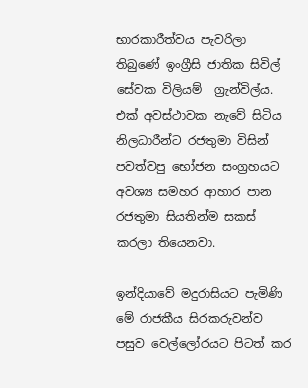භාරකාරීත්වය පැවරිලා තිබුණේ ඉංග්‍රීසි ජාතික සිවිල් සේවක විලියම්  ග්‍රැන්විල්ය. එක් අවස්ථාවක නැවේ සිටිය නිලධාරීන්ට රජතුමා විසින් පවත්වපු භෝජන සංග්‍රහයට අවශ්‍ය සමහර ආහාර පාන රජතුමා සියතින්ම සකස් කරලා තියෙනවා.

ඉන්දියාවේ මදුරාසියට පැමිණි මේ රාජකීය සිරකරුවන්ව පසුව වෙල්ලෝරයට පිටත් කර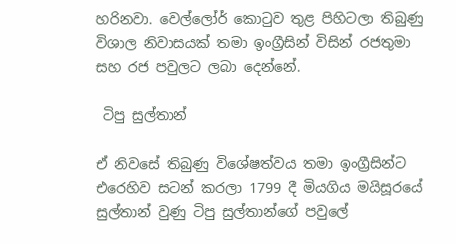හරිනවා. වෙල්ලෝර් කොටුව තුළ පිහිටලා තිබුණු විශාල නිවාසයක් තමා ඉංග්‍රීසින් විසින් රජතුමා සහ රජ පවුලට ලබා දෙන්නේ.

 ටිපු සුල්තාන්

ඒ නිවසේ තිබුණු විශේෂත්වය තමා ඉංග්‍රීසින්ට එරෙහිව සටන් කරලා 1799 දී මියගිය මයිසූරයේ සුල්තාන් වුණු ටිපු සුල්තාන්ගේ පවුලේ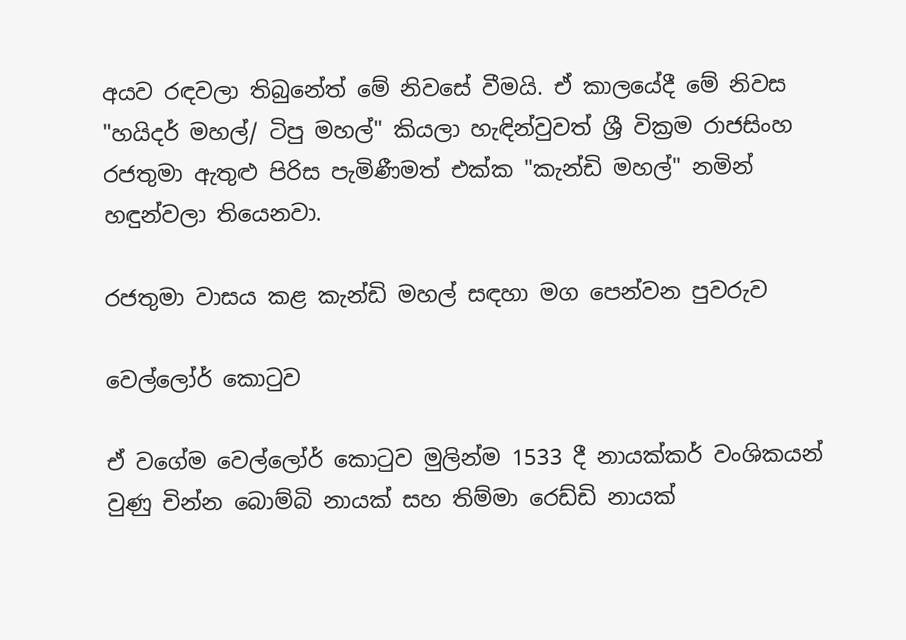අයව රඳවලා තිබුනේත් මේ නිවසේ වීමයි. ඒ කාලයේදී මේ නිවස "හයිදර් මහල්/ ටිපු මහල්" කියලා හැඳින්වුවත් ශ්‍රී වික්‍රම රාජසිංහ රජතුමා ඇතුළු පිරිස පැමිණීමත් එක්ක "කැන්ඩි මහල්" නමින් හඳුන්වලා තියෙනවා.

රජතුමා වාසය කළ කැන්ඩි මහල් සඳහා මග පෙන්වන පුවරුව

වෙල්ලෝර් කොටුව

ඒ වගේම වෙල්ලෝර් කොටුව මුලින්ම 1533 දී නායක්කර් වංශිකයන් වුණු චින්න බොම්බි නායක් සහ තිම්මා රෙඩ්ඩි නායක්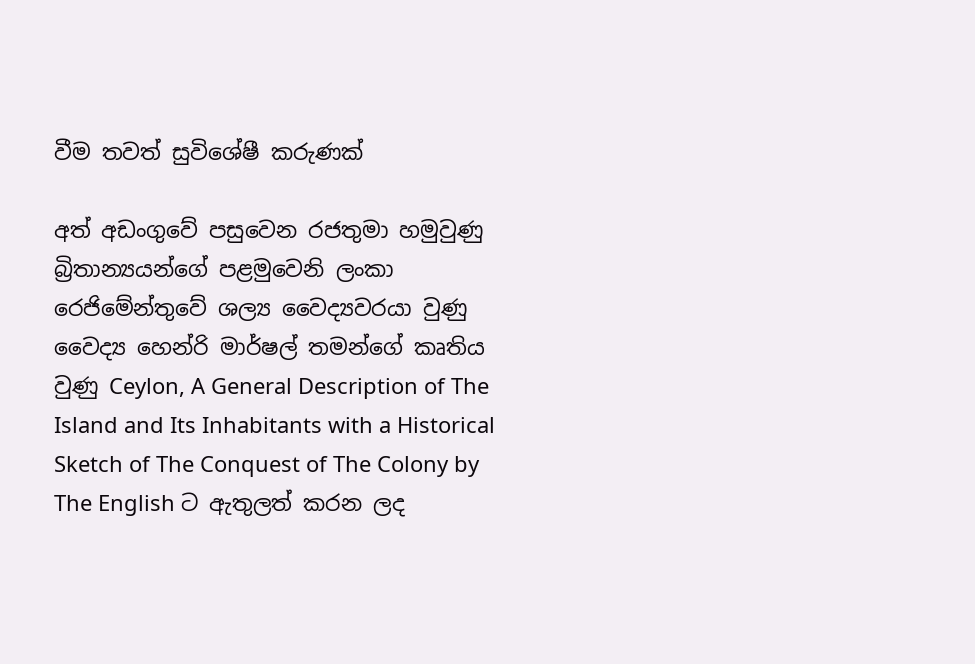වීම තවත් සුවිශේෂී කරුණක්

අත් අඩංගුවේ පසුවෙන රජතුමා හමුවුණු බ්‍රිතාන්‍යයන්ගේ පළමුවෙනි ලංකා රෙජිමේන්තුවේ ශල්‍ය වෛද්‍යවරයා වුණු වෛද්‍ය හෙන්රි මාර්ෂල් තමන්ගේ කෘතිය වුණු Ceylon, A General Description of The Island and Its Inhabitants with a Historical Sketch of The Conquest of The Colony by The English ට ඇතුලත් කරන ලද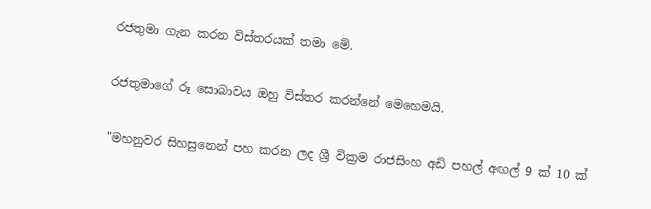රජතුමා ගැන කරන විස්තරයක් තමා මේ.

රජතුමාගේ රූ සොබාවය ඔහු විස්තර කරන්නේ මෙහෙමයි.

"මහනුවර සිහසුනෙන් පහ කරන ලද ශ්‍රී වික්‍රම රාජසිංහ අඩි පහල් අඟල් 9 ක් 10 ක්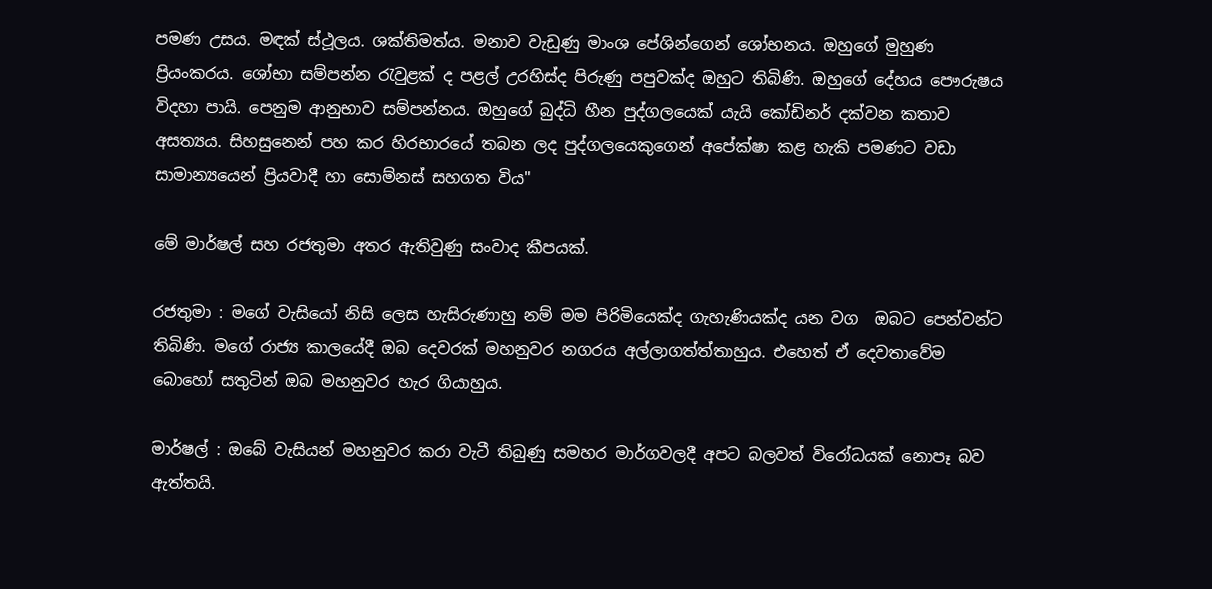පමණ උසය. මඳක් ස්ථූලය. ශක්තිමත්ය. මනාව වැඩුණු මාංශ පේශින්ගෙන් ශෝභනය. ඔහුගේ මුහුණ ප්‍රියංකරය. ශෝභා සම්පන්න රැවුළක් ද පළල් උරහිස්ද පිරුණු පපුවක්ද ඔහුට තිබිණි. ඔහුගේ දේහය පෞරුෂය විදහා පායි. පෙනුම ආනුභාව සම්පන්නය. ඔහුගේ බුද්ධි හීන පුද්ගලයෙක් යැයි කෝඩිනර් දක්වන කතාව අසත්‍යය. සිහසුනෙන් පහ කර හිරභාරයේ තබන ලද පුද්ගලයෙකුගෙන් අපේක්ෂා කළ හැකි පමණට වඩා සාමාන්‍යයෙන් ප්‍රියවාදී හා සොම්නස් සහගත විය"

මේ මාර්ෂල් සහ රජතුමා අතර ඇතිවුණු සංවාද කීපයක්.

රජතුමා : මගේ වැසියෝ නිසි ලෙස හැසිරුණාහු නම් මම පිරිමියෙක්ද ගැහැණියක්ද යන වග  ඔබට පෙන්වන්ට තිබිණි. මගේ රාජ්‍ය කාලයේදී ඔබ දෙවරක් මහනුවර නගරය අල්ලාගත්ත්තාහුය. එහෙත් ඒ දෙවතාවේම බොහෝ සතුටින් ඔබ මහනුවර හැර ගියාහුය.

මාර්ෂල් : ඔබේ වැසියන් මහනුවර කරා වැටී තිබුණු සමහර මාර්ගවලදී අපට බලවත් විරෝධයක් නොපෑ බව ඇත්තයි.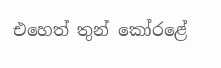එහෙත් තුන් කෝරළේ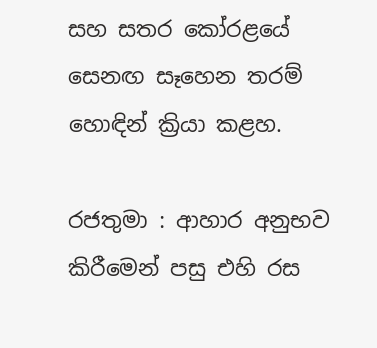සහ සතර කෝරළයේ සෙනඟ සෑහෙන තරම් හොඳින් ක්‍රියා කළහ.

රජතුමා : ආහාර අනුභව කිරීමෙන් පසු එහි රස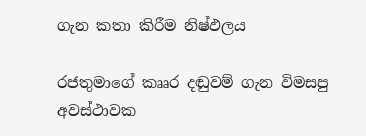ගැන කතා කිරීම නිෂ්ඵලය

රජතුමාගේ කෲර දඬුවම් ගැන විමසපු අවස්ථාවක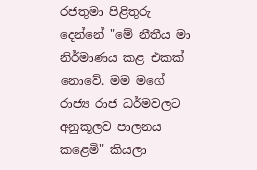රජතුමා පිළිතුරු දෙන්නේ "මේ නීතීය මා නිර්මාණය කළ එකක් නොවේ. මම මගේ රාජ්‍ය රාජ ධර්මවලට අනුකූලව පාලනය කළෙමි" කියලා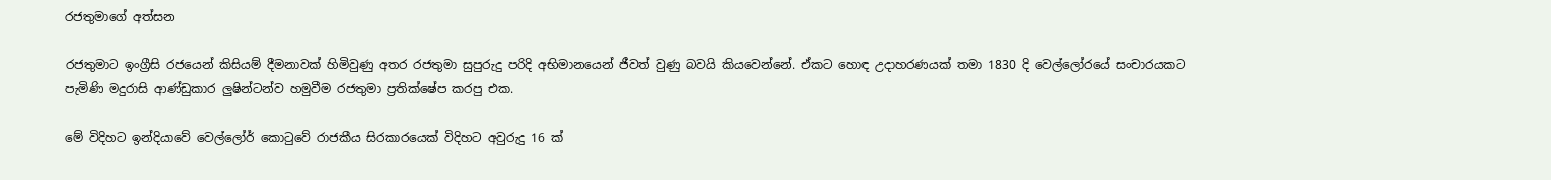රජතුමාගේ අත්සන

රජතුමාට ඉංග්‍රීසි රජයෙන් කිසියම් දීමනාවක් හිමිවුණු අතර රජතුමා සුපුරුදු පරිදි අභිමානයෙන් ජීවත් වුණු බවයි කියවෙන්නේ. ඒකට හොඳ උදාහරණයක් තමා 1830 දි වෙල්ලෝරයේ සංචාරයකට පැමිණි මදුරාසි ආණ්ඩුකාර ලුෂින්ටන්ව හමුවීම රජතුමා ප්‍රතික්ෂේප කරපු එක.

මේ විදිහට ඉන්දියාවේ වෙල්ලෝර් කොටුවේ රාජකීය සිරකාරයෙක් විදිහට අවුරුදු 16 ක්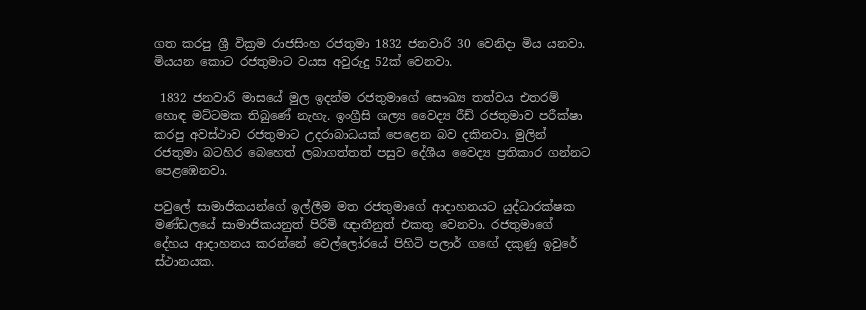ගත කරපු ශ්‍රී වික්‍රම රාජසිංහ රජතුමා 1832 ජනවාරි 30 වෙනිදා මිය යනවා. මියයන කොට රජතුමාට වයස අවුරුදු 52ක් වෙනවා.

 1832 ජනවාරි මාසයේ මුල ඉදන්ම රජතුමාගේ සෞඛ්‍ය තත්වය එතරම් හොඳ මට්ටමක තිබුණේ නැහැ. ඉංග්‍රීසි ශල්‍ය වෛද්‍ය රීඩ් රජතුමාව පරීක්ෂා කරපු අවස්ථාව රජතුමාට උදරාබාධයක් පෙළෙන බව දකිනවා. මුලින් රජතුමා බටහිර බෙහෙත් ලබාගත්තත් පසුව දේශීය වෛද්‍ය ප්‍රතිකාර ගන්නට පෙළඹෙනවා.

පවුලේ සාමාජිකයන්ගේ ඉල්ලීම මත රජතුමාගේ ආදාහනයට යුද්ධාරක්ෂක මණ්ඩලයේ සාමාජිකයනුත් පිරිමි ඥාතීනුත් එකතු වෙනවා. රජතුමාගේ දේහය ආදාහනය කරන්නේ වෙල්ලෝරයේ පිහිටි පලාර් ගඟේ දකුණු ඉවුරේ ස්ථානයක.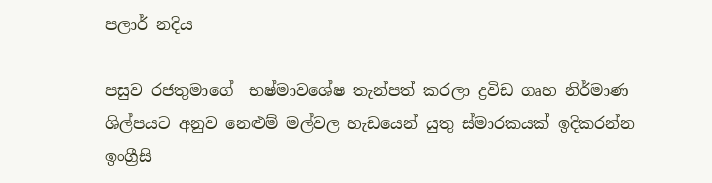පලාර් නදිය

පසුව රජතුමාගේ  භෂ්මාවශේෂ තැන්පත් කරලා ද්‍රවිඩ ගෘහ නිර්මාණ ශිල්පයට අනුව නෙළුම් මල්වල හැඩයෙන් යුතු ස්මාරකයක් ඉදිකරන්න ඉංග්‍රීසි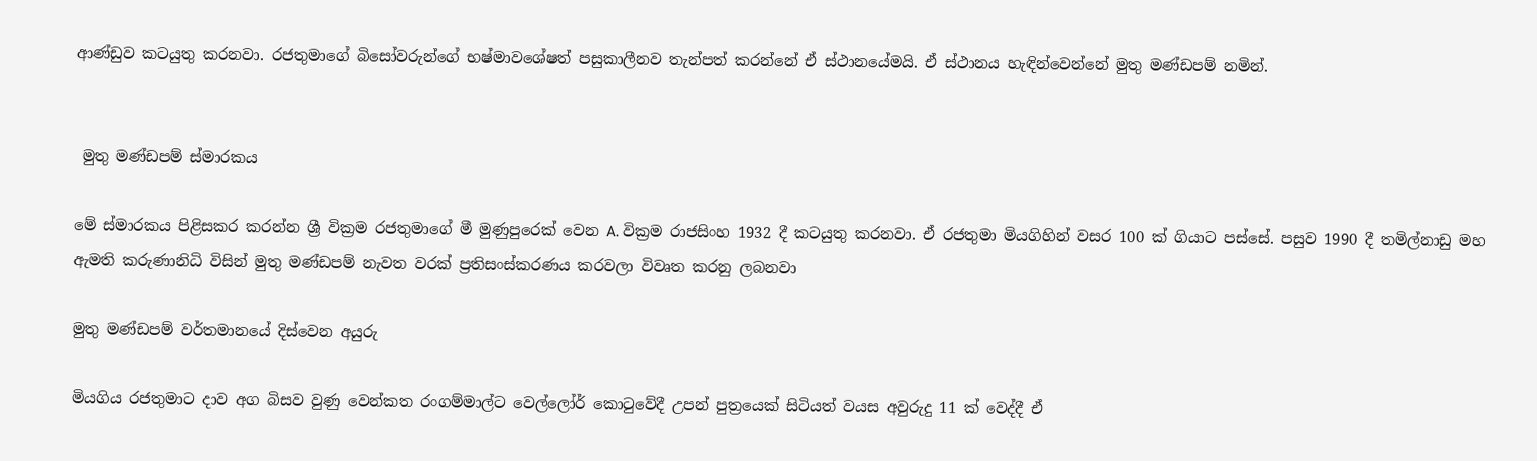ආණ්ඩුව කටයුතු කරනවා. රජතුමාගේ බිසෝවරුන්ගේ භෂ්මාවශේෂත් පසුකාලීනව තැන්පත් කරන්නේ ඒ ස්ථානයේමයි. ඒ ස්ථානය හැඳින්වෙන්නේ මුතු මණ්ඩපම් නමින්.


 මුතු මණ්ඩපම් ස්මාරකය

මේ ස්මාරකය පිළිසකර කරන්න ශ්‍රී වික්‍රම රජතුමාගේ මී මුණුපුරෙක් වෙන A. වික්‍රම රාජසිංහ 1932 දී කටයුතු කරනවා. ඒ රජතුමා මියගිහින් වසර 100 ක් ගියාට පස්සේ. පසුව 1990 දී තමිල්නාඩු මහ ඇමති කරුණානිධි විසින් මුතු මණ්ඩපම් නැවත වරක් ප්‍රතිසංස්කරණය කරවලා විවෘත කරනු ලබනවා

මුතු මණ්ඩපම් වර්තමානයේ දිස්වෙන අයුරු

මියගිය රජතුමාට දාව අග බිසව වුණු වෙන්කත රංගම්මාල්ට වෙල්ලෝර් කොටුවේදී උපන් පුත්‍රයෙක් සිටියත් වයස අවුරුදු 11 ක් වෙද්දී ඒ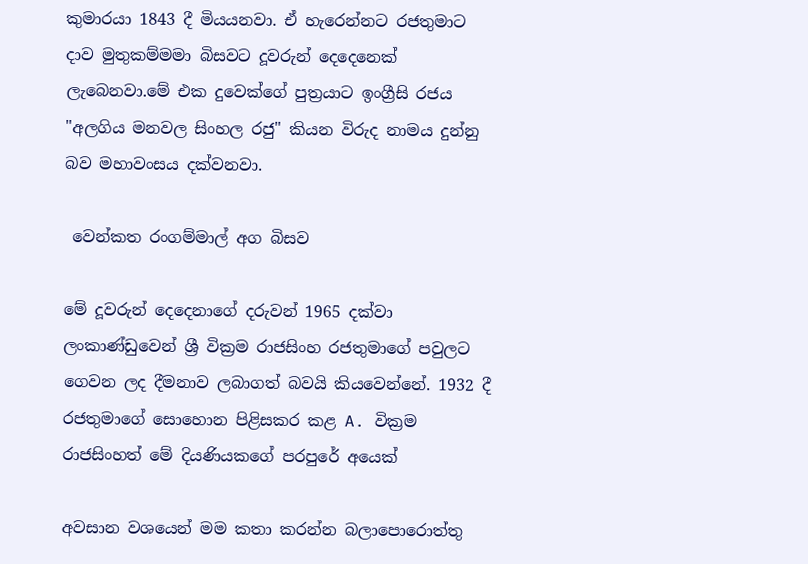කුමාරයා 1843 දී මියයනවා. ඒ හැරෙන්නට රජතුමාට දාව මුතුකම්මමා බිසවට දූවරුන් දෙදෙනෙක් ලැබෙනවා.මේ එක දුවෙක්ගේ පුත්‍රයාට ඉංග්‍රීසි රජය "අලගිය මනවල සිංහල රජු" කියන විරුද නාමය දුන්නු බව මහාවංසය දක්වනවා.

 වෙන්කත රංගම්මාල් අග බිසව

මේ දූවරුන් දෙදෙනාගේ දරුවන් 1965 දක්වා ලංකාණ්ඩුවෙන් ශ්‍රී වික්‍රම රාජසිංහ රජතුමාගේ පවුලට ගෙවන ලද දීමනාව ලබාගත් බවයි කියවෙන්නේ. 1932 දී රජතුමාගේ සොහොන පිළිසකර කළ A. වික්‍රම රාජසිංහත් මේ දියණියකගේ පරපුරේ අයෙක්

අවසාන වශයෙන් මම කතා කරන්න බලාපොරොත්තු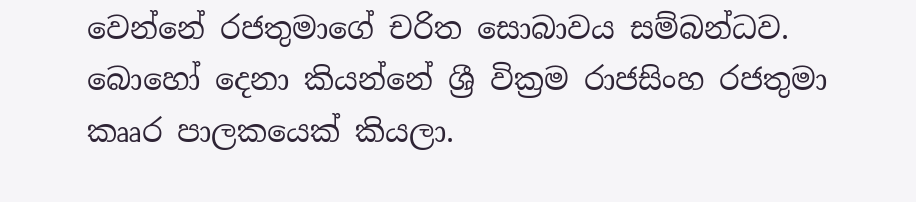වෙන්නේ රජතුමාගේ චරිත සොබාවය සම්බන්ධව. බොහෝ දෙනා කියන්නේ ශ්‍රී වික්‍රම රාජසිංහ රජතුමා කෲර පාලකයෙක් කියලා.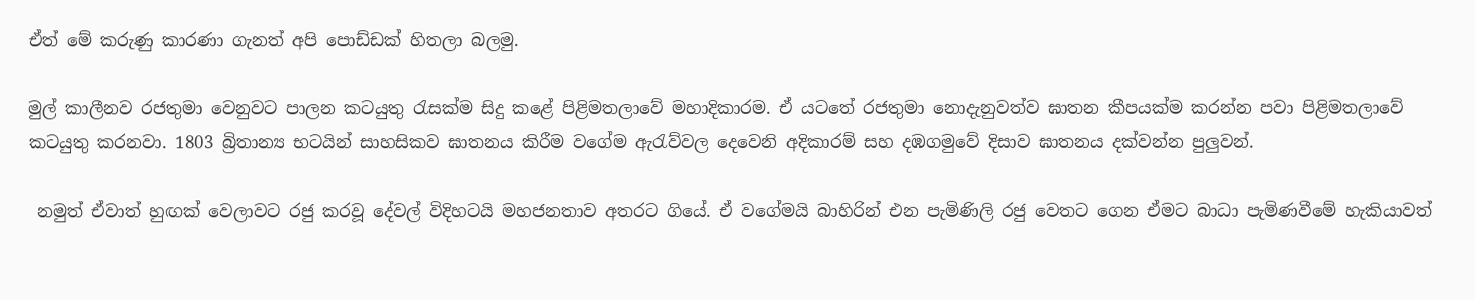ඒත් මේ කරුණු කාරණා ගැනත් අපි පොඩ්ඩක් හිතලා බලමු.

මුල් කාලීනව රජතුමා වෙනුවට පාලන කටයුතු රැසක්ම සිදු කළේ පිළිමතලාවේ මහාදිකාරම. ඒ යටතේ රජතුමා නොදැනුවත්ව ඝාතන කීපයක්ම කරන්න පවා පිළිමතලාවේ කටයුතු කරනවා. 1803 බ්‍රිතාන්‍ය භටයින් සාහසිකව ඝාතනය කිරීම වගේම ඇරැව්වල දෙවෙනි අදිකාරම් සහ දඹගමුවේ දිසාව ඝාතනය දක්වන්න පුලුවන්.

 නමුත් ඒවාත් හුඟක් වෙලාවට රජු කරවූ දේවල් විදිහටයි මහජනතාව අතරට ගියේ. ඒ වගේමයි බාහිරින් එන පැමිණිලි රජු වෙතට ගෙන ඒමට බාධා පැමිණවීමේ හැකියාවත්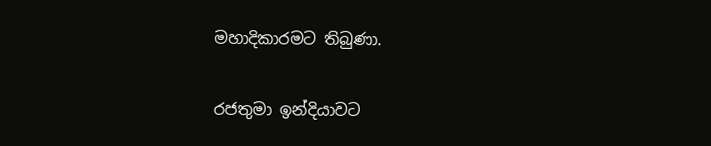මහාදිකාරමට තිබුණා.

රජතුමා ඉන්දියාවට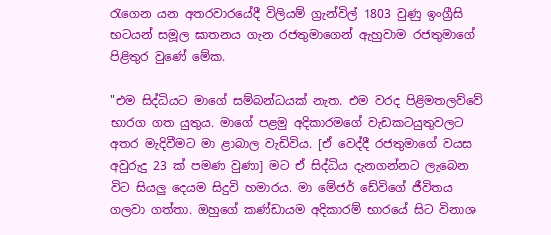රැගෙන යන අතරවාරයේදී විලියම් ග්‍රැන්විල් 1803 වුණු ඉංග්‍රීසි භටයන් සමූල ඝාතනය ගැන රජතුමාගෙන් ඇහුවාම රජතුමාගේ පිළිතුර වුණේ මේක.

"එම සිද්ධියට මාගේ සම්බන්ධයක් නැත. එම වරද පිළිමතලව්වේ භාරග ගත යුතුය. මාගේ පළමු අදිකාරමගේ වැඩකටයුතුවලට අතර මැදිවීමට මා ළාබාල වැඩිවිය. [ඒ වෙද්දී රජතුමාගේ වයස අවුරුදු 23 ක් පමණ වුණා] මට ඒ සිද්ධිය දැනගන්නට ලැබෙන විට සියලු දෙයම සිදුවි හමාරය. මා මේජර් ඩේවිගේ ජීවිතය ගලවා ගත්තා. ඔහුගේ කණ්ඩායම අදිකාරම් භාරයේ සිට විනාශ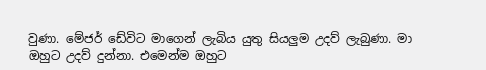වුණා. මේජර් ඩේවිට මාගෙන් ලැබිය යුතු සියලුම උදව් ලැබුණා. මා ඔහුට උදව් දුන්නා. එමෙන්ම ඔහුට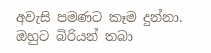අවැසි පමණට කෑම දුන්නා. ඔහුට බිරියන් තබා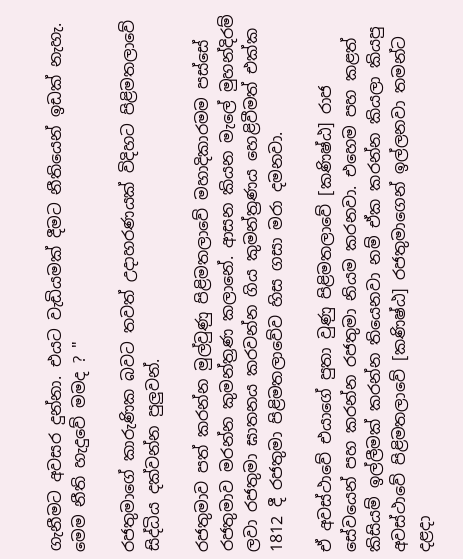ගැනීමට අවසර දුන්නා. එයට වැඩියමක් දීමට නීතියෙන් ඉඩක් නැහැ. මෙම නීති හැදුවේ මමද ? "

රජතුමාගේ කාරුණික බවට තවත් උදාහරණයක් විදිහට පිළිමතලාවේ සිද්ධිය දක්වන්න පුලුවන්.

රජතුමාව පත් කරන්න මුල්වුණු පිළිමතලාවේ මහාදිකාරමම පස්සේ රජතුමාව මරන්න කුමන්ත්‍රණ කලානේ. ආසන කියන මැලේ මුහන්දිරම් ලවා රජතුමා ඝාතනය කරවන්න ගිය කුමන්ත්‍රණය හෙළිවීමත් එක්ක 1812 දී රජතුමා පිළිමතලාවේව හිස ගසා මරා දමනවා.

ඒ අවස්ථාවේ එයාගේ පුතා වුණු පිළිමතලාවේ [කණිෂ්ඨ] රාජ සේවයෙන් පහ කරන්න රජතුමා නියම කරනවා. එහෙම පහ කළත් කිසියම් ඉල්ලීමක් කරන්න තියෙනවා නම් ඒක කරන්න කියලා කියපු අවස්ථාවේ පිළිමතලාවේ [කණිෂ්ඨ] රජතුමාගෙන් ඉල්ලනවා තමන්ට දළදා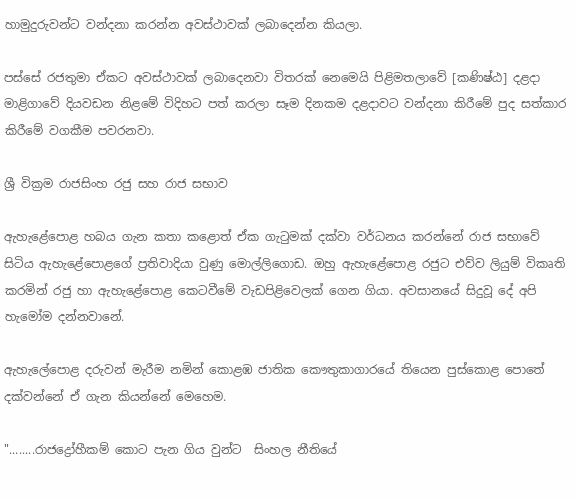හාමුදුරුවන්ට වන්දනා කරන්න අවස්ථාවක් ලබාදෙන්න කියලා.

පස්සේ රජතුමා ඒකට අවස්ථාවක් ලබාදෙනවා විතරක් නෙමෙයි පිළිමතලාවේ [කණිෂ්ඨ] දළදා මාළිගාවේ දියවඩන නිළමේ විදිහට පත් කරලා සෑම දිනකම දළදාවට වන්දනා කිරීමේ පුද සත්කාර කිරීමේ වගකීම පවරනවා.

ශ්‍රී වික්‍රම රාජසිංහ රජු සහ රාජ සභාව

ඇහැළේපොළ හබය ගැන කතා කළොත් ඒක ගැටුමක් දක්වා වර්ධනය කරන්නේ රාජ සභාවේ සිටිය ඇහැළේපොළගේ ප්‍රතිවාදියා වුණු මොල්ලිගොඩ. ඔහු ඇහැළේපොළ රජුට එව්ව ලියුම් විකෘති කරමින් රජු හා ඇහැළේපොළ කෙටවීමේ වැඩපිළිවෙලක් ගෙන ගියා. අවසානයේ සිදුවූ දේ අපි හැමෝම දන්නවානේ.

ඇහැලේපොළ දරුවන් මැරීම නමින් කොළඹ ජාතික කෞතුකාගාරයේ තියෙන පුස්කොළ පොතේ දක්වන්නේ ඒ ගැන කියන්නේ මෙහෙම.

"........රාජද්‍රෝහීකම් කොට පැන ගිය වුන්ට  සිංහල නීතියේ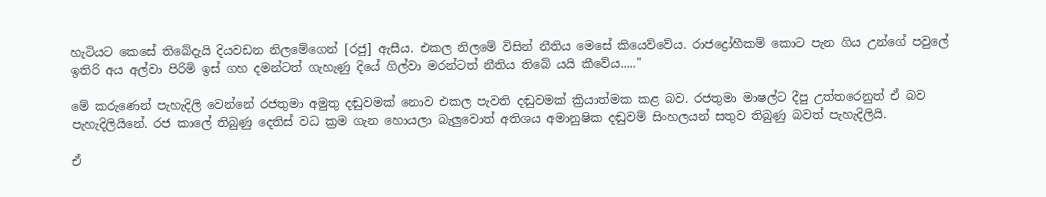හැටියට කෙසේ තිබේදැයි දියවඩන නිලමේගෙන් [රජු] ඇසීය. එකල නිලමේ විසින් නීතිය මෙසේ කියෙව්වේය. රාජද්‍රෝහීකම් කොට පැන ගිය උන්ගේ පවුලේ ඉතිරි අය අල්වා පිරිමි ඉස් ගහ දමන්ටත් ගැහැණු දියේ ගිල්වා මරන්ටත් නීතිය තිබේ යයි කීවේය....."

මේ කරුණෙන් පැහැදිලි වෙන්නේ රජතුමා අමුතු දඬුවමක් නොව එකල පැවති දඬුවමක් ක්‍රියාත්මක කළ බව. රජතුමා මාෂල්ට දීපු උත්තරෙනුත් ඒ බව පැහැදිලියිනේ. රජ කාලේ තිබුණු දෙතිස් වධ ක්‍රම ගැන හොයලා බැලුවොත් අතිශය අමානුෂික දඬුවම් සිංහලයන් සතුව තිබුණු බවත් පැහැදිලියි.

ඒ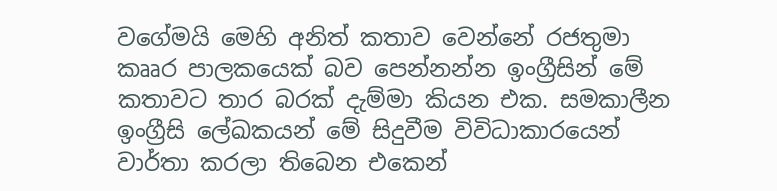වගේමයි මෙහි අනිත් කතාව වෙන්නේ රජතුමා කෲර පාලකයෙක් බව පෙන්නන්න ඉංග්‍රීසින් මේ කතාවට තාර බරක් දැම්මා කියන එක. සමකාලීන ඉංග්‍රීසි ලේඛකයන් මේ සිදුවීම විවිධාකාරයෙන් වාර්තා කරලා තිබෙන එකෙන්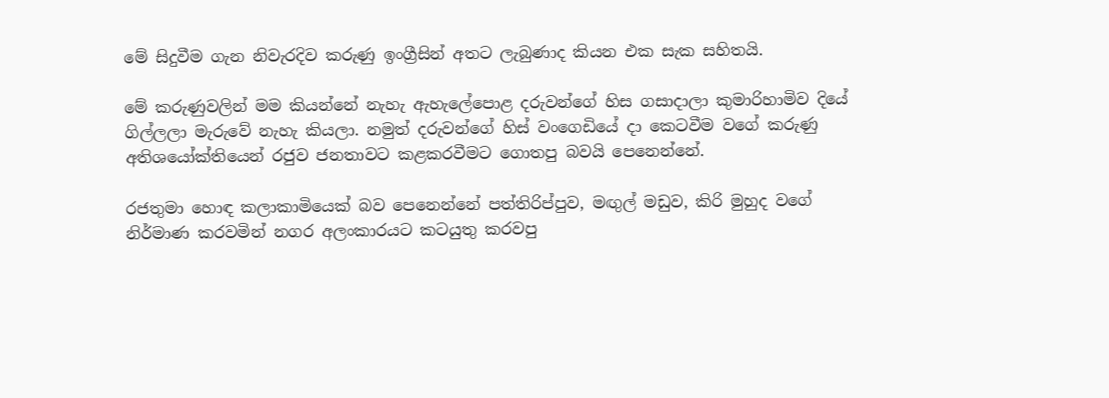මේ සිදුවීම ගැන නිවැරදිව කරුණු ඉංග්‍රීසින් අතට ලැබුණාද කියන එක සැක සහිතයි.

මේ කරුණුවලින් මම කියන්නේ නැහැ ඇහැලේපොළ දරුවන්ගේ හිස ගසාදාලා කුමාරිහාමිව දියේ ගිල්ලලා මැරුවේ නැහැ කියලා. නමුත් දරුවන්ගේ හිස් වංගෙඩියේ දා කෙටවීම වගේ කරුණු අතිශයෝක්තියෙන් රජුව ජනතාවට කළකරවීමට ගොතපු බවයි පෙනෙන්නේ.

රජතුමා හොඳ කලාකාමියෙක් බව පෙනෙන්නේ පත්තිරිප්පුව, මඟුල් මඩුව, කිරි මුහුද වගේ නිර්මාණ කරවමින් නගර අලංකාරයට කටයුතු කරවපු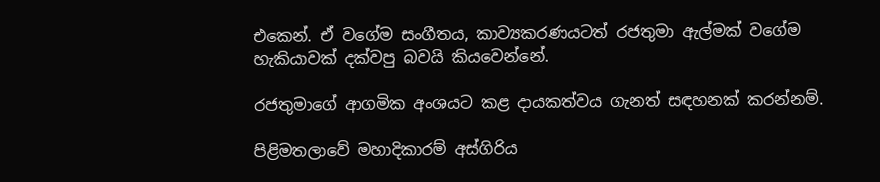එකෙන්. ඒ වගේම සංගීතය, කාව්‍යකරණයටත් රජතුමා ඇල්මක් වගේම හැකියාවක් දක්වපු බවයි කියවෙන්නේ.

රජතුමාගේ ආගමික අංශයට කළ දායකත්වය ගැනත් සඳහනක් කරන්නම්.

පිළිමතලාවේ මහාදිකාරම් අස්ගිරිය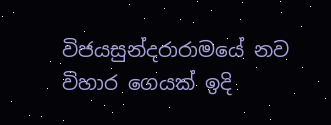විජයසුන්දරාරාමයේ නව විහාර ගෙයක් ඉදි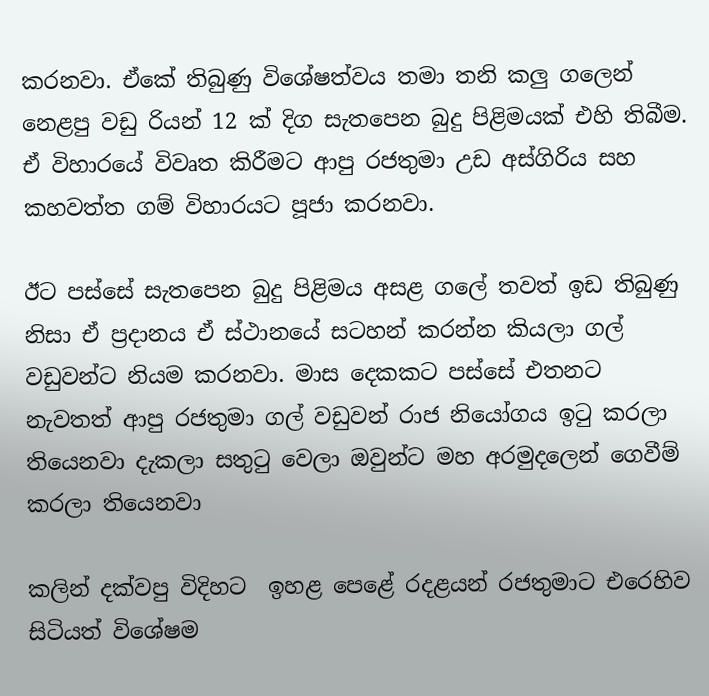කරනවා. ඒකේ තිබුණු විශේෂත්වය තමා තනි කලු ගලෙන් නෙළපු වඩු රියන් 12 ක් දිග සැතපෙන බුදු පිළිමයක් එහි තිබීම. ඒ විහාරයේ විවෘත කිරීමට ආපු රජතුමා උඩ අස්ගිරිය සහ කහවත්ත ගම් විහාරයට පූජා කරනවා.

ඊට පස්සේ සැතපෙන බුදු පිළිමය අසළ ගලේ තවත් ඉඩ තිබුණු නිසා ඒ ප්‍රදානය ඒ ස්ථානයේ සටහන් කරන්න කියලා ගල් වඩුවන්ට නියම කරනවා. මාස දෙකකට පස්සේ එතනට නැවතත් ආපු රජතුමා ගල් වඩුවන් රාජ නියෝගය ඉටු කරලා තියෙනවා දැකලා සතුටු වෙලා ඔවුන්ට මහ අරමුදලෙන් ගෙවීම් කරලා තියෙනවා

කලින් දක්වපු විදිහට  ඉහළ පෙළේ රදළයන් රජතුමාට එරෙහිව සිටියත් විශේෂම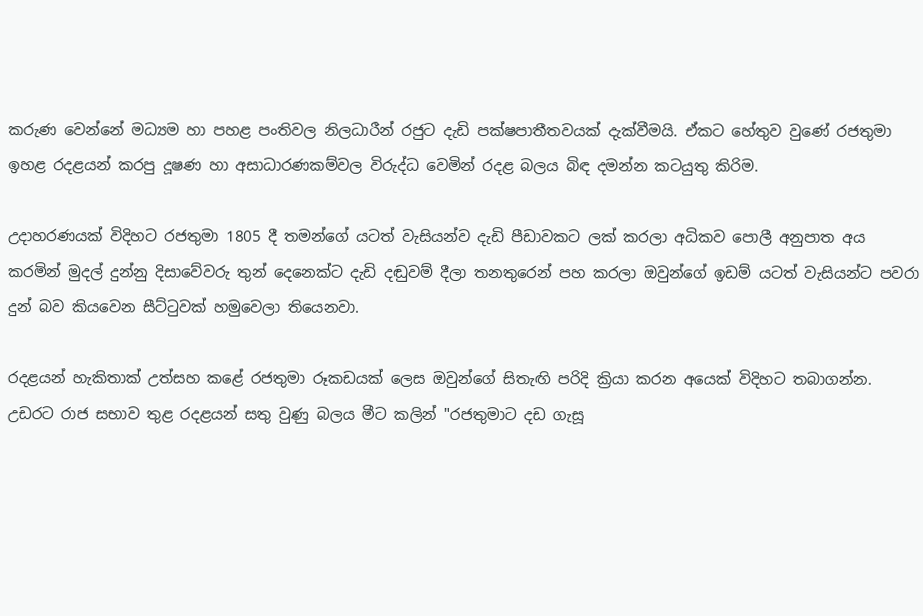කරුණ වෙන්නේ මධ්‍යම හා පහළ පංතිවල නිලධාරීන් රජුට දැඩි පක්ෂපාතීතවයක් දැක්වීමයි. ඒකට හේතුව වුණේ රජතුමා ඉහළ රදළයන් කරපු දූෂණ හා අසාධාරණකම්වල විරුද්ධ වෙමින් රදළ බලය බිඳ දමන්න කටයුතු කිරිම.

උදාහරණයක් විදිහට රජතුමා 1805 දී තමන්ගේ යටත් වැසියන්ව දැඩි පීඩාවකට ලක් කරලා අධිකව පොලී අනුපාත අය කරමින් මුදල් දුන්නු දිසාවේවරු තුන් දෙනෙක්ට දැඩි දඬුවම් දීලා තනතුරෙන් පහ කරලා ඔවුන්ගේ ඉඩම් යටත් වැසියන්ට පවරා දුන් බව කියවෙන සීට්ටුවක් හමුවෙලා තියෙනවා.

රදළයන් හැකිතාක් උත්සහ කළේ රජතුමා රූකඩයක් ලෙස ඔවුන්ගේ සිතැඟි පරිදි ක්‍රියා කරන අයෙක් විදිහට තබාගන්න. උඩරට රාජ සභාව තුළ රදළයන් සතු වුණු බලය මීට කලින් "රජතුමාට දඩ ගැසූ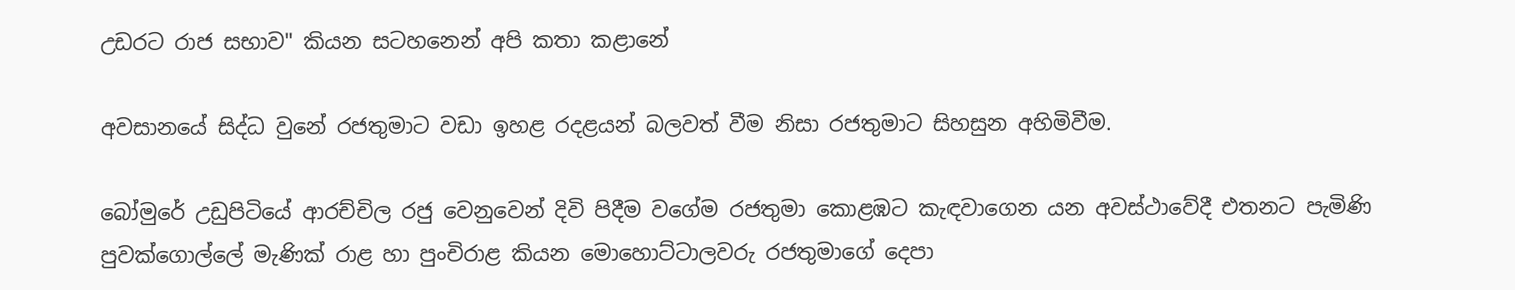උඩරට රාජ සභාව" කියන සටහනෙන් අපි කතා කළානේ

අවසානයේ සිද්ධ වුනේ රජතුමාට වඩා ඉහළ රදළයන් බලවත් වීම නිසා රජතුමාට සිහසුන අහිමිවීම.

බෝමුරේ උඩුපිටියේ ආරච්චිල රජු වෙනුවෙන් දිවි පිදීම වගේම රජතුමා කොළඹට කැඳවාගෙන යන අවස්ථාවේදී එතනට පැමිණි පුවක්ගොල්ලේ මැණික් රාළ හා පුංචිරාළ කියන මොහොට්ටාලවරු රජතුමාගේ දෙපා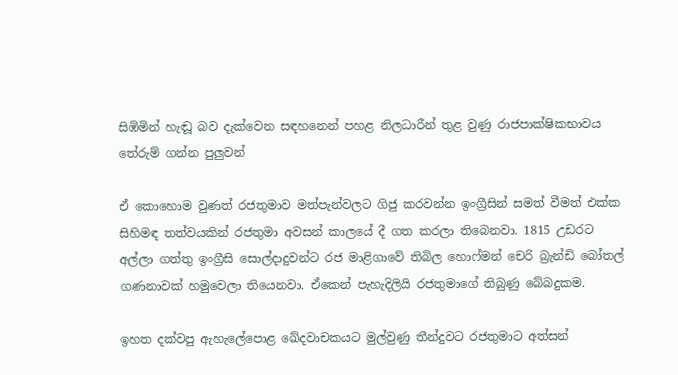සිඹිමින් හැඬූ බව දැක්වෙන සඳහනෙන් පහළ නිලධාරීන් තුළ වුණු රාජපාක්ෂිකභාවය තේරුම් ගන්න පුලුවන්

ඒ කොහොම වුණත් රජතුමාව මත්පැන්වලට ගිජු කරවන්න ඉංග්‍රීසින් සමත් වීමත් එක්ක සිහිමඳ තත්වයකින් රජතුමා අවසන් කාලයේ දී ගත කරලා තිබෙනවා. 1815 උඩරට අල්ලා ගත්තු ඉංග්‍රීසි සොල්දාදුවන්ට රජ මාළිගාවේ තිබිල හොෆ්මන් චෙරි බ්‍රැන්ඩි බෝතල් ගණනාවක් හමුවෙලා තියෙනවා. ඒකෙන් පැහැදිලියි රජතුමාගේ තිබුණු බේබදුකම.

ඉහත දක්වපු ඇහැලේපොළ ඛේදවාචකයට මුල්වුණු තීන්දුවට රජතුමාට අත්සන්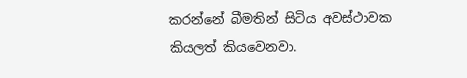කරන්නේ බීමතින් සිටිය අවස්ථාවක කියලත් කියවෙනවා.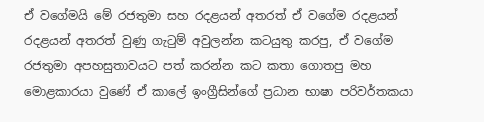ඒ වගේමයි මේ රජතුමා සහ රදළයන් අතරත් ඒ වගේම රදළයන් රදළයන් අතරත් වුණු ගැටුම් අවුලන්න කටයුතු කරපු, ඒ වගේම රජතුමා අපහසුතාවයට පත් කරන්න කට කතා ගොතපු මහ මොළකාරයා වුණේ ඒ කාලේ ඉංග්‍රීසින්ගේ ප්‍රධාන භාෂා පරිවර්තකයා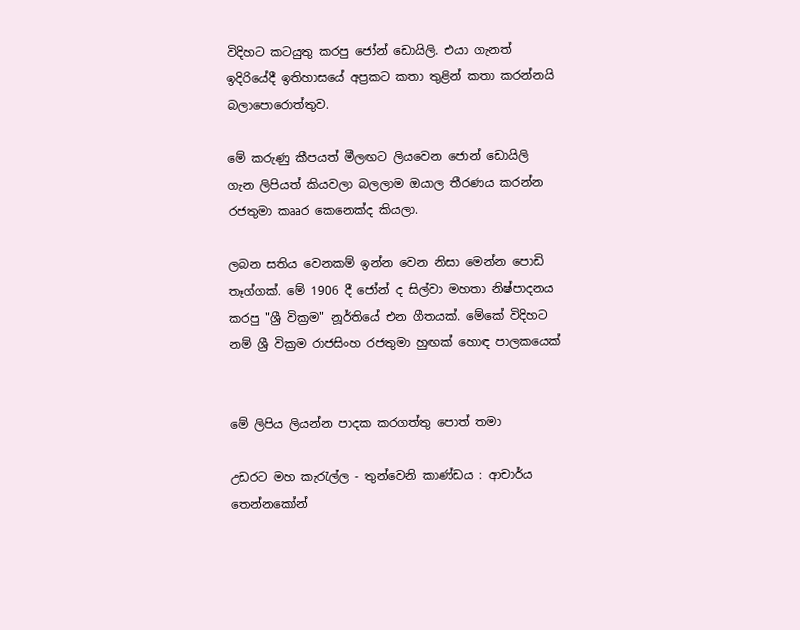විදිහට කටයුතු කරපු ජෝන් ඩොයිලි. එයා ගැනත් ඉදිරියේදී ඉතිහාසයේ අප්‍රකට කතා තුළින් කතා කරන්නයි බලාපොරොත්තුව.

මේ කරුණු කීපයත් මීලඟට ලියවෙන ජොන් ඩොයිලි ගැන ලිපියත් කියවලා බලලාම ඔයාල තීරණය කරන්න රජතුමා කෲර කෙනෙක්ද කියලා.

ලබන සතිය වෙනකම් ඉන්න වෙන නිසා මෙන්න පොඩි තෑග්ගක්. මේ 1906 දී ජෝන් ද සිල්වා මහතා නිෂ්පාදනය කරපු "ශ්‍රී වික්‍රම" නූර්තියේ එන ගීතයක්. මේකේ විදිහට නම් ශ්‍රී වික්‍රම රාජසිංහ රජතුමා හුඟක් හොඳ පාලකයෙක්


මේ ලිපිය ලියන්න පාදක කරගත්තු පොත් තමා

උඩරට මහ කැරැල්ල - තුන්වෙනි කාණ්ඩය : ආචාර්ය තෙන්නකෝන්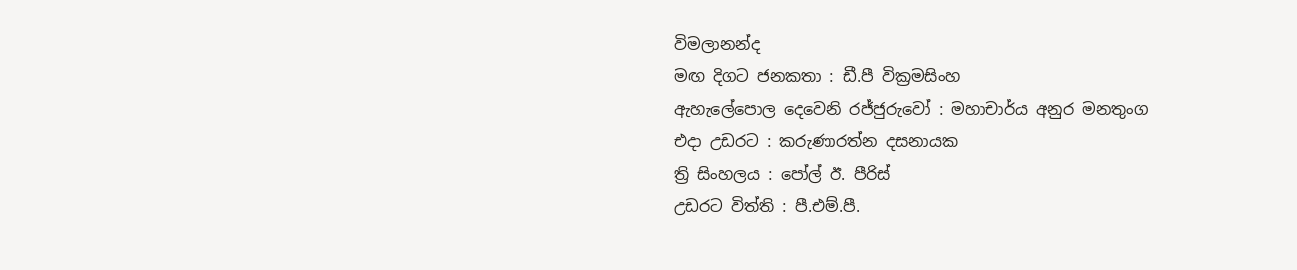විමලානන්ද
මඟ දිගට ජනකතා : ඩී.පී වික්‍රමසිංහ
ඇහැලේපොල දෙවෙනි රජ්ජුරුවෝ : මහාචාර්ය අනුර මනතුංග
එදා උඩරට : කරුණාරත්න දසනායක
ත්‍රි සිංහලය : පෝල් ඊ. පීරිස්
උඩරට විත්ති : පී.එම්.පී.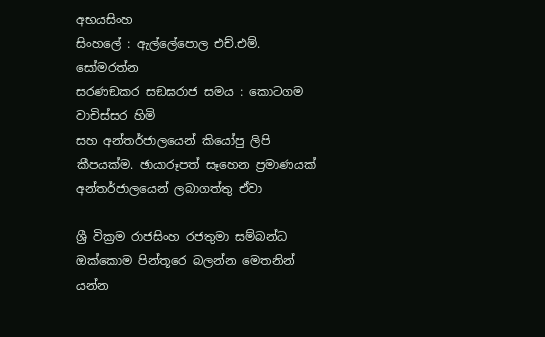අභයසිංහ
සිංහලේ : ඇල්ලේපොල එච්.එම්. සෝමරත්න
සරණඞකර සඞඝරාජ සමය : කොටගම වාචිස්සර හිමි
සහ අන්තර්ජාලයෙන් කියෝපු ලිපි කීපයක්ම. ඡායාරූපත් සෑහෙන ප්‍රමාණයක් අන්තර්ජාලයෙන් ලබාගත්තු ඒවා

ශ්‍රී වික්‍රම රාජසිංහ රජතුමා සම්බන්ධ ඔක්කොම පින්තූරෙ බලන්න මෙතනින් යන්න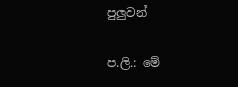පුලුවන්

ප.ලි.: මේ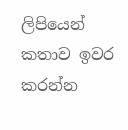ලිපියෙන් කතාව ඉවර කරන්න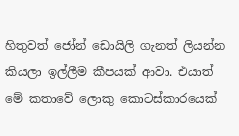හිතුවත් ජෝන් ඩොයිලි ගැනත් ලියන්න කියලා ඉල්ලීම කීපයක් ආවා. එයාත් මේ කතාවේ ලොකු කොටස්කාරයෙක්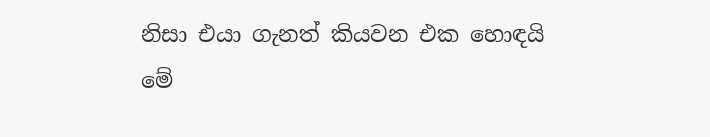නිසා එයා ගැනත් කියවන එක හොඳයි මේ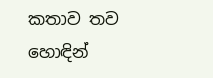කතාව තව හොඳින්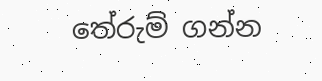තේරුම් ගන්න